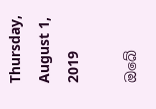Thursday, August 1, 2019

ඔබේ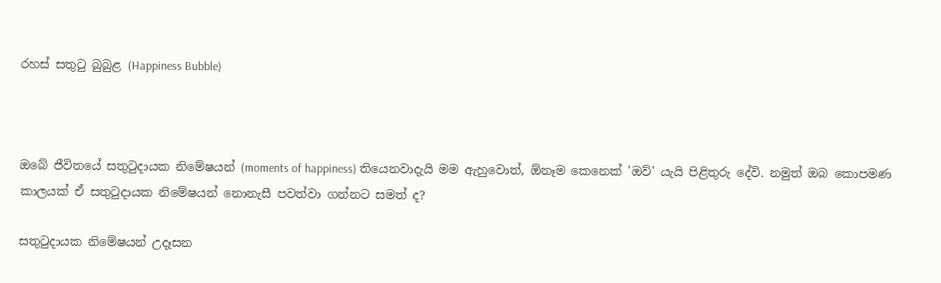රහස් සතුටු බුබුළ (Happiness Bubble)



ඔබේ ජීවිතයේ සතුටුදායක නිමේෂයන් (moments of happiness) තියෙනවාදැයි මම ඇහුවොත්, ඕනෑම කෙනෙක් 'ඔව්' යැයි පිළිතුරු දේවි. නමුත් ඔබ කොපමණ කාලයක් ඒ සතුටුදායක නිමේෂයන් නොනැසී පවත්වා ගන්නට සමත් ද?

සතුටුදායක නිමේෂයන් උදෑසන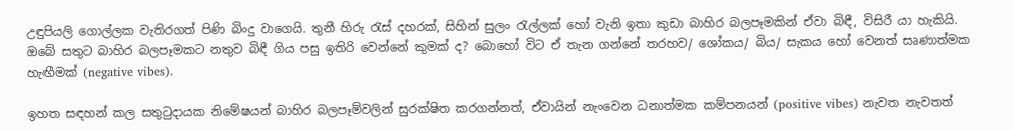උඳුපියලි ගොල්ලක වැතිරගත් පිණි බිංදු වාගෙයි. තුනී හිරු රැස් දහරක්, සිහින් සුලං රැල්ලක් හෝ වැනි ඉතා කුඩා බාහිර බලපෑමකින් ඒවා බිඳී, විසිරී යා හැකියි. ඔබේ සතුට බාහිර බලපෑමකට නතුව බිඳී ගිය පසු ඉතිරි වෙන්නේ කුමක් ද? බොහෝ විට ඒ තැන ගන්නේ තරහව/ ශෝකය/ බිය/ සැකය හෝ වෙනත් සෘණාත්මක හැඟීමක් (negative vibes).

ඉහත සඳහන් කල සතුටුදායක නිමේෂයන් බාහිර බලපෑම්වලින් සුරක්ෂිත කරගන්නත්, ඒවායින් නැංවෙන ධනාත්මක කම්පනයන් (positive vibes) නැවත නැවතත්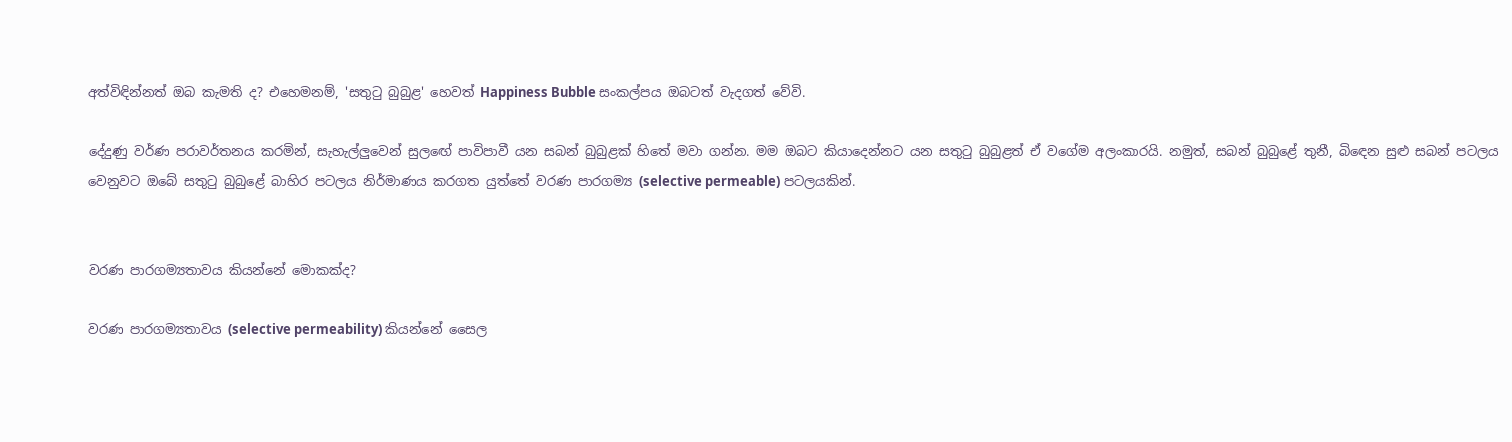අත්විඳින්නත් ඔබ කැමති ද? එහෙමනම්, 'සතුටු බුබුළ' හෙවත් Happiness Bubble සංකල්පය ඔබටත් වැදගත් වේවි.

දේදුණු වර්ණ පරාවර්තනය කරමින්, සැහැල්ලුවෙන් සුලඟේ පාවිපාවී යන සබන් බුබුළක් හිතේ මවා ගන්න. මම ඔබට කියාදෙන්නට යන සතුටු බුබුළත් ඒ වගේම අලංකාරයි. නමුත්, සබන් බුබුළේ තුනී, බිඳෙන සුළු සබන් පටලය වෙනුවට ඔබේ සතුටු බුබුළේ බාහිර පටලය නිර්මාණය කරගත යුත්තේ වරණ පාරගම්‍ය (selective permeable) පටලයකින්.


වරණ පාරගම්‍යතාවය කියන්නේ මොකක්ද?

වරණ පාරගම්‍යතාවය (selective permeability) කියන්නේ සෛල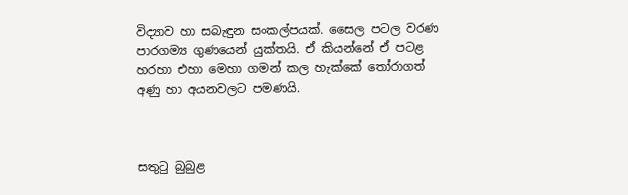විද්‍යාව හා සබැඳුන සංකල්පයක්. සෛල පටල වරණ පාරගම්‍ය ගුණයෙන් යුක්තයි. ඒ කියන්නේ ඒ පටළ හරහා එහා මෙහා ගමන් කල හැක්කේ තෝරාගත් අණු හා අයනවලට පමණයි.



සතුටු බුබුළ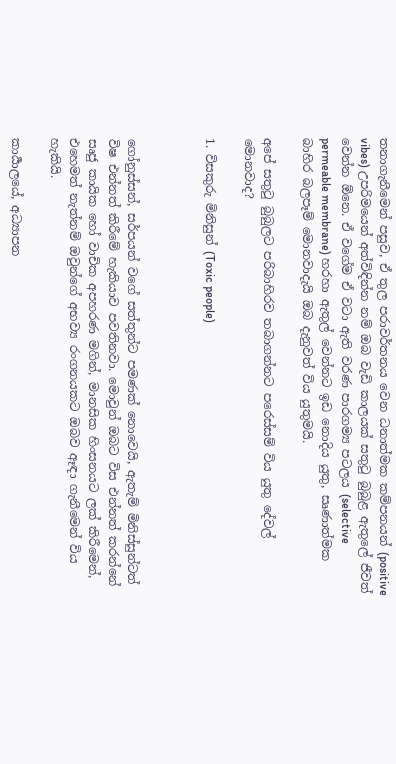තනාගැනීමෙන් පසුව, ඒ තුල පරාවර්තනය වෙන ධනාත්මක කම්පනයන් (positive vibes) උපරිමයෙන් අත්විඳින්න නම් ඔබ වැඩි කාලයක් සතුටු බුබුළ ඇතුලේ ජීවත් වෙන්න ඕනෙ. ඒ වගේම ඒ වටා ඇති වරණ පාරගම්‍ය පටලය (selective permeable membrane) හරහා ඇතුල් වෙන්නට ඉඩ නොදිය යුතු, සෘණාත්මක බාහිර බලපෑම් මොනවාදැයි ඔබ දැනුවත් විය යුතුමයි.

අපේ සතුටු බුබුලට පරිබාහිරව තබාගන්නට පරෙස්සම් විය යුතු දේවල් මොනවාද?

1. විසකුරු මිනිසුන් (Toxic people)



ගෝනුස්සන්, සර්පයන් වගේ සත්තුන්ට පමණක් නොවෙයි, ඇතැම් මිනිස්සුන්ටත් විෂ එන්නත් කිරීමේ හැකියාව පවතිනවා. මොවුන් ඔබට විස එන්නත් කරන්නේ සෘජු කායික හෝ වාචික අපහරණ මගින්, මානසික හිංසනයට ලක් කිරීමෙන්, එහෙමත් නැත්නම් ඔවුන්ගේ අභව්‍ය රංගනයකට ඔබව ඈඳා ගැනීමෙන් විය හැකියි.

කාර්‍යාලයේ, අධ්‍යාපන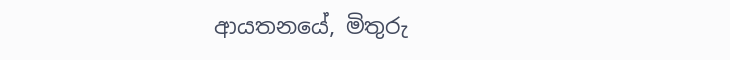ආයතනයේ, මිතුරු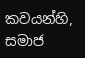කවයන්හි, සමාජ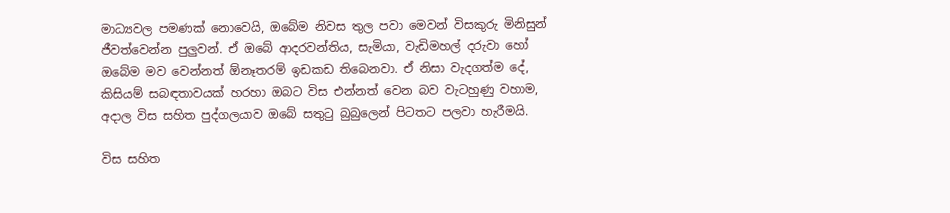මාධ්‍යවල පමණක් නොවෙයි, ඔබේම නිවස තුල පවා මෙවන් විසකුරු මිනිසුන් ජීවත්වෙන්න පුලුවන්. ඒ ඔබේ ආදරවන්තිය, සැමියා, වැඩිමහල් දරුවා හෝ ඔබේම මව වෙන්නත් ඕනෑතරම් ඉඩකඩ තිබෙනවා. ඒ නිසා වැදගත්ම දේ, කිසියම් සබඳතාවයක් හරහා ඔබට විස එන්නත් වෙන බව වැටහුණු වහාම, අදාල විස සහිත පුද්ගලයාව ඔබේ සතුටු බුබුලෙන් පිටතට පලවා හැරීමයි.

විස සහිත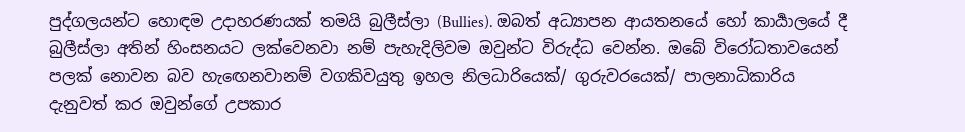පුද්ගලයන්ට හොඳම උදාහරණයක් තමයි බුලීස්ලා (Bullies). ඔබත් අධ්‍යාපන ආයතනයේ හෝ කාර්‍යාලයේ දී බුලීස්ලා අතින් හිංසනයට ලක්වෙනවා නම් පැහැදිලිවම ඔවුන්ට විරුද්ධ වෙන්න. ඔබේ විරෝධතාවයෙන් පලක් නොවන බව හැඟෙනවානම් වගකිවයුතු ඉහල නිලධාරියෙක්/ ගුරුවරයෙක්/ පාලනාධිකාරිය දැනුවත් කර ඔවුන්ගේ උපකාර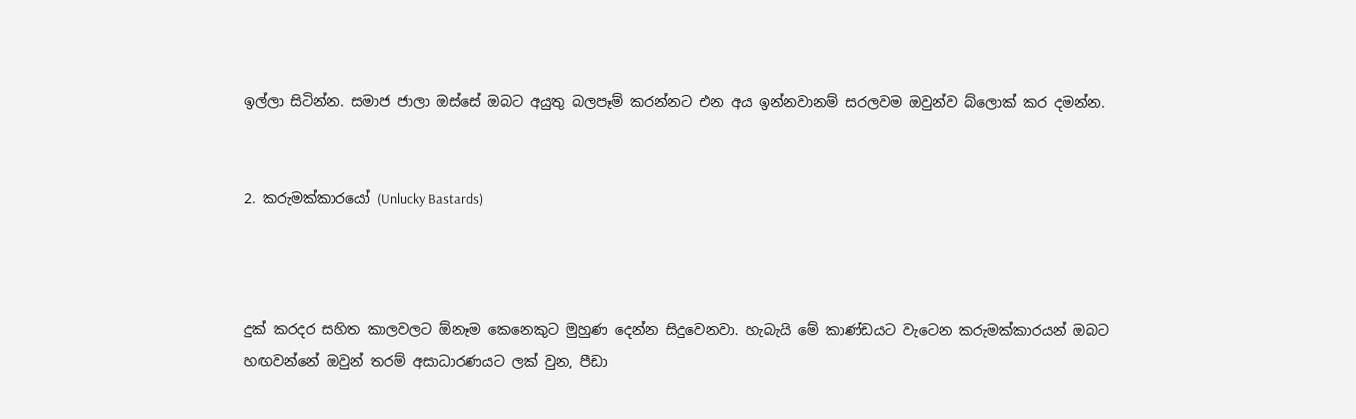ඉල්ලා සිටින්න. සමාජ ජාලා ඔස්සේ ඔබට අයුතු බලපෑම් කරන්නට එන අය ඉන්නවානම් සරලවම ඔවුන්ව බ්ලොක් කර දමන්න.


2. කරුමක්කාරයෝ (Unlucky Bastards)



දුක් කරදර සහිත කාලවලට ඕනෑම කෙනෙකුට මුහුණ දෙන්න සිදුවෙනවා. හැබැයි මේ කාණ්ඩයට වැටෙන කරුමක්කාරයන් ඔබට හඟවන්නේ ඔවුන් තරම් අසාධාරණයට ලක් වුන, පීඩා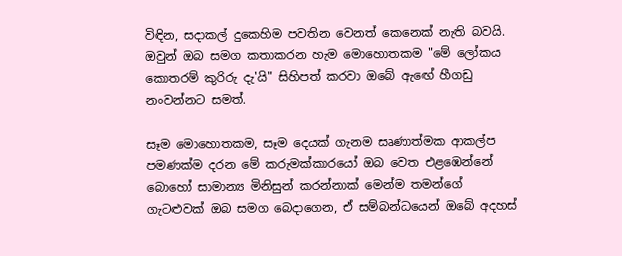විඳින, සදාකල් දුකෙහිම පවතින වෙනත් කෙනෙක් නැති බවයි. ඔවුන් ඔබ සමග කතාකරන හැම මොහොතකම "මේ ලෝකය කොතරම් කුරිරු දැ'යි" සිහිපත් කරවා ඔබේ ඇඟේ හීගඩු නංවන්නට සමත්.

සෑම මොහොතකම, සෑම දෙයක් ගැනම සෘණාත්මක ආකල්ප පමණක්ම දරන මේ කරුමක්කාරයෝ ඔබ වෙත එළඹෙන්නේ බොහෝ සාමාන්‍ය මිනිසුන් කරන්නාක් මෙන්ම තමන්ගේ ගැටළුවක් ඔබ සමග බෙදාගෙන, ඒ සම්බන්ධයෙන් ඔබේ අදහස්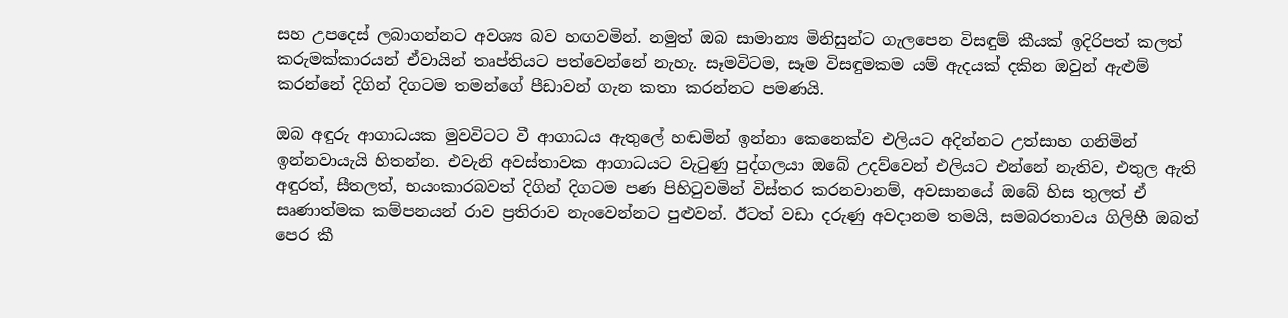සහ උපදෙස් ලබාගන්නට අවශ්‍ය බව හඟවමින්. නමුත් ඔබ සාමාන්‍ය මිනිසුන්ට ගැලපෙන විසඳුම් කීයක් ඉදිරිපත් කලත් කරුමක්කාරයන් ඒවායින් තෘප්තියට පත්වෙන්නේ නැහැ. සෑමවිටම, සෑම විසඳුමකම යම් ඇදයක් දකින ඔවුන් ඇළුම් කරන්නේ දිගින් දිගටම තමන්ගේ පීඩාවන් ගැන කතා කරන්නට පමණයි.

ඔබ අඳුරු ආගාධයක මුවවිටට වී ආගාධය ඇතුලේ හඬමින් ඉන්නා කෙනෙක්ව එලියට අදින්නට උත්සාහ ගනිමින් ඉන්නවායැයි හිතන්න. එවැනි අවස්තාවක ආගාධයට වැටුණු පුද්ගලයා ඔබේ උදව්වෙන් එලියට එන්නේ නැතිව, එතුල ඇති අඳුරත්, සීතලත්, භයංකාරබවත් දිගින් දිගටම පණ පිහිටුවමින් විස්තර කරනවානම්, අවසානයේ ඔබේ හිස තුලත් ඒ සෘණාත්මක කම්පනයන් රාව ප්‍රතිරාව නැංවෙන්නට පුළුවන්. ඊටත් වඩා දරුණු අවදානම තමයි, සමබරතාවය ගිලිහී ඔබත් පෙර කී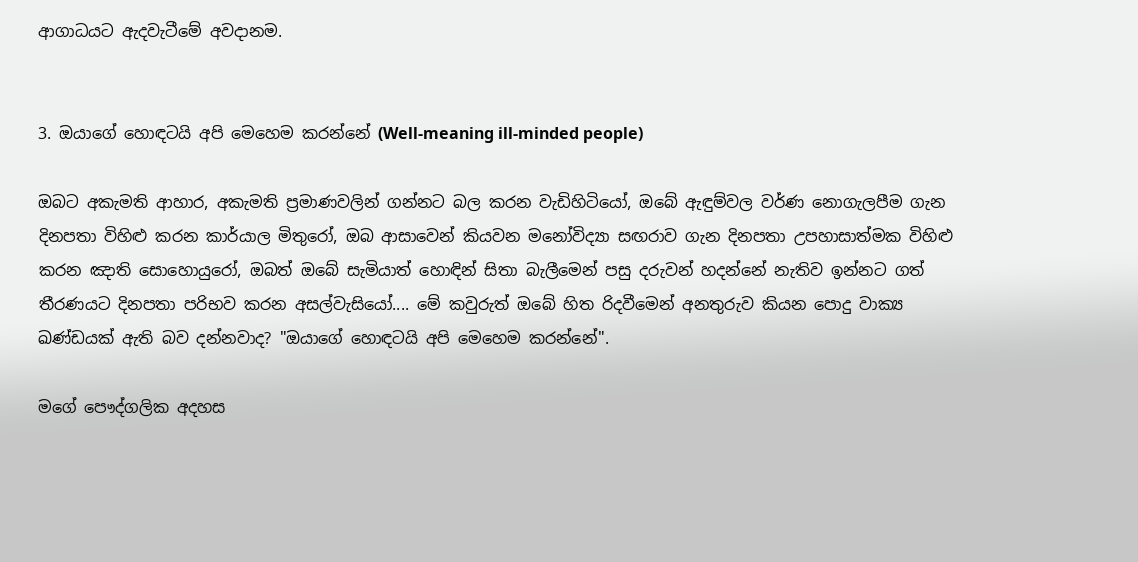ආගාධයට ඇදවැටීමේ අවදානම.


3. ඔයාගේ හොඳටයි අපි මෙහෙම කරන්නේ (Well-meaning ill-minded people)

ඔබට අකැමති ආහාර, අකැමති ප්‍රමාණවලින් ගන්නට බල කරන වැඩිහිටියෝ, ඔබේ ඇඳුම්වල වර්ණ නොගැලපීම ගැන දිනපතා විහිළු කරන කාර්යාල මිතුරෝ, ඔබ ආසාවෙන් කියවන මනෝවිද්‍යා සඟරාව ගැන දිනපතා උපහාසාත්මක විහිළු කරන ඤාති සොහොයුරෝ, ඔබත් ඔබේ සැමියාත් හොඳින් සිතා බැලීමෙන් පසු දරුවන් හදන්නේ නැතිව ඉන්නට ගත් තීරණයට දිනපතා පරිභව කරන අසල්වැසියෝ.... මේ කවුරුත් ඔබේ හිත රිදවීමෙන් අනතුරුව කියන පොදු වාක්‍ය ඛණ්ඩයක් ඇති බව දන්නවාද? "ඔයාගේ හොඳටයි අපි මෙහෙම කරන්නේ".

මගේ පෞද්ගලික අදහස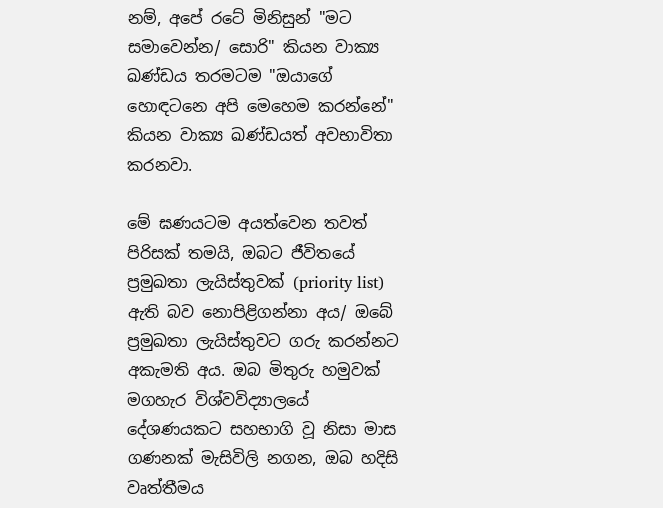නම්, අපේ රටේ මිනිසුන් "මට සමාවෙන්න/ සොරි" කියන වාක්‍ය ඛණ්ඩය තරමටම "ඔයාගේ හොඳටනෙ අපි මෙහෙම කරන්නේ" කියන වාක්‍ය ඛණ්ඩයත් අවභාවිතා කරනවා.

මේ ඝණයටම අයත්වෙන තවත් පිරිසක් තමයි, ඔබට ජීවිතයේ ප්‍රමුඛතා ලැයිස්තුවක් (priority list) ඇති බව නොපිළිගන්නා අය/ ඔබේ ප්‍රමුඛතා ලැයිස්තුවට ගරු කරන්නට අකැමති අය. ඔබ මිතුරු හමුවක් මගහැර විශ්වවිද්‍යාලයේ දේශණයකට සහභාගි වූ නිසා මාස ගණනක් මැසිවිලි නගන, ඔබ හදිසි වෘත්තීමය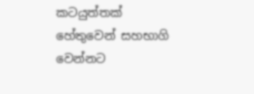කටයුත්තක් හේතුවෙන් සහභාගි වෙන්නට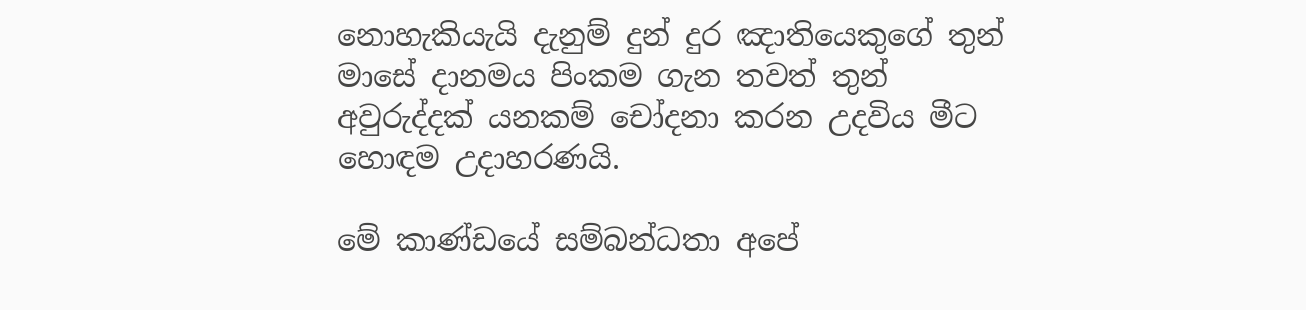නොහැකියැයි දැනුම් දුන් දුර ඤාතියෙකුගේ තුන් මාසේ දානමය පිංකම ගැන තවත් තුන් අවුරුද්දක් යනකම් චෝදනා කරන උදවිය මීට හොඳම උදාහරණයි.

මේ කාණ්ඩයේ සම්බන්ධතා අපේ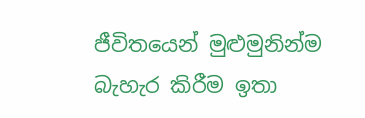ජීවිතයෙන් මුළුමුනින්ම බැහැර කිරීම ඉතා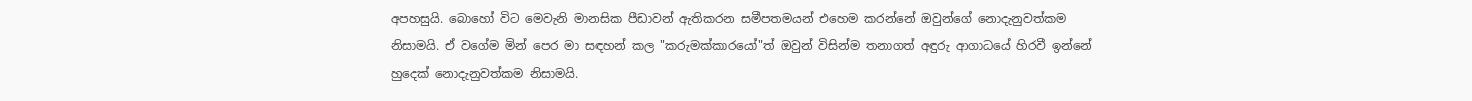අපහසුයි. බොහෝ විට මෙවැනි මානසික පීඩාවන් ඇතිකරන සමීපතමයන් එහෙම කරන්නේ ඔවුන්ගේ නොදැනුවත්කම නිසාමයි. ඒ වගේම මින් පෙර මා සඳහන් කල "කරුමක්කාරයෝ"ත් ඔවුන් විසින්ම තනාගත් අඳුරු ආගාධයේ හිරවී ඉන්නේ හුදෙක් නොදැනුවත්කම නිසාමයි.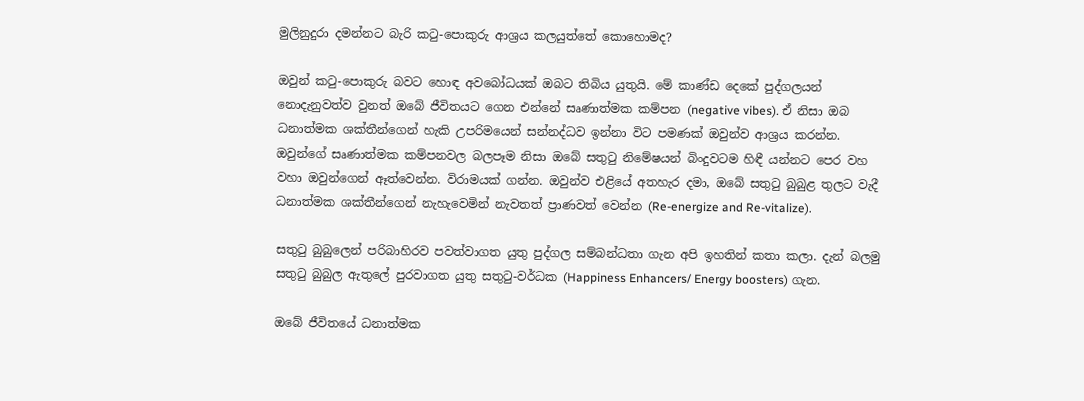මුලිනුදුරා දමන්නට බැරි කටු-පොකුරු ආශ්‍රය කලයුත්තේ කොහොමද?

ඔවුන් කටු-පොකුරු බවට හොඳ අවබෝධයක් ඔබට තිබිය යුතුයි. මේ කාණ්ඩ දෙකේ පුද්ගලයන් නොදැනුවත්ව වුනත් ඔබේ ජීවිතයට ගෙන එන්නේ සෘණාත්මක කම්පන (negative vibes). ඒ නිසා ඔබ ධනාත්මක ශක්තීන්ගෙන් හැකි උපරිමයෙන් සන්නද්ධව ඉන්නා විට පමණක් ඔවුන්ව ආශ්‍රය කරන්න. ඔවුන්ගේ සෘණාත්මක කම්පනවල බලපෑම නිසා ඔබේ සතුටු නිමේෂයන් බිංදුවටම හිඳී යන්නට පෙර වහ වහා ඔවුන්ගෙන් ඈත්වෙන්න. විරාමයක් ගන්න. ඔවුන්ව එළියේ අතහැර දමා, ඔබේ සතුටු බුබුළ තුලට වැදී ධනාත්මක ශක්තීන්ගෙන් නැහැවෙමින් නැවතත් ප්‍රාණවත් වෙන්න (Re-energize and Re-vitalize).

සතුටු බුබුලෙන් පරිබාහිරව පවත්වාගත යුතු පුද්ගල සම්බන්ධතා ගැන අපි ඉහතින් කතා කලා. දැන් බලමු සතුටු බුබුල ඇතුලේ පුරවාගත යුතු සතුටු-වර්ධක (Happiness Enhancers/ Energy boosters) ගැන.

ඔබේ ජීවිතයේ ධනාත්මක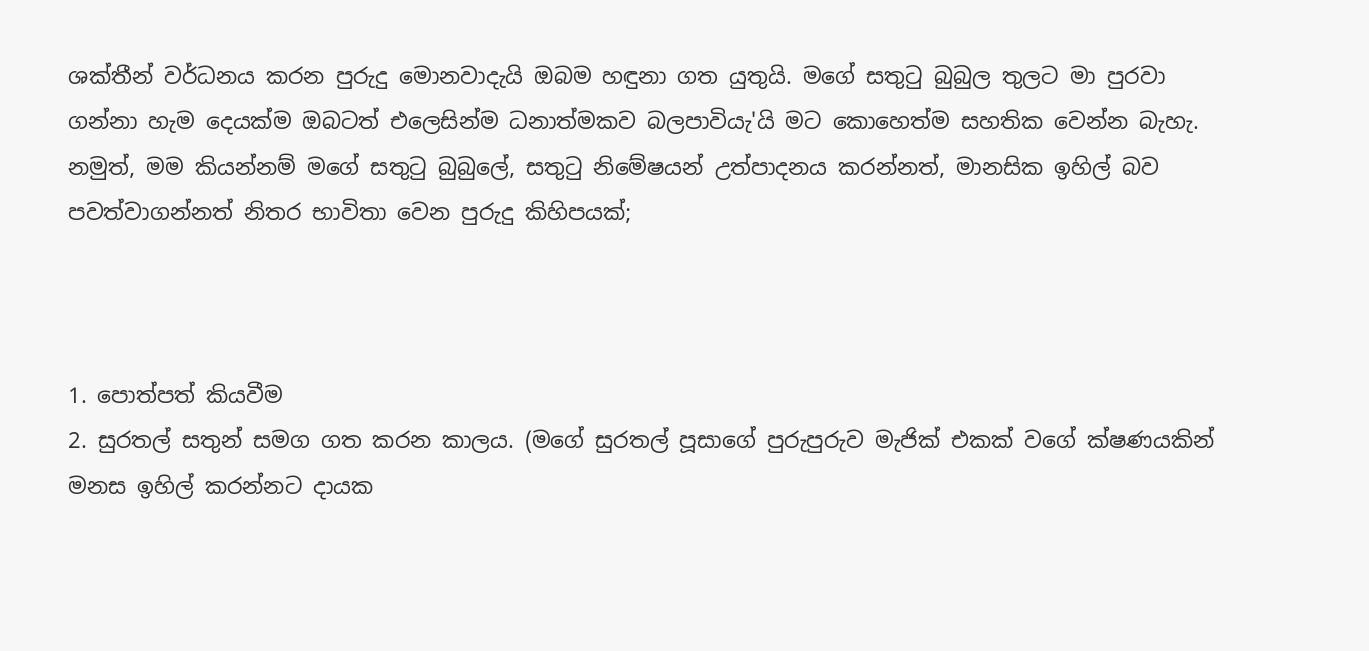ශක්තීන් වර්ධනය කරන පුරුදු මොනවාදැයි ඔබම හඳුනා ගත යුතුයි. මගේ සතුටු බුබුල තුලට මා පුරවා ගන්නා හැම දෙයක්ම ඔබටත් එලෙසින්ම ධනාත්මකව බලපාවියැ'යි මට කොහෙත්ම සහතික වෙන්න බැහැ. නමුත්, මම කියන්නම් මගේ සතුටු බුබුලේ, සතුටු නිමේෂයන් උත්පාදනය කරන්නත්, මානසික ඉහිල් බව පවත්වාගන්නත් නිතර භාවිතා වෙන පුරුදු කිහිපයක්;



1. පොත්පත් කියවීම
2. සුරතල් සතුන් සමග ගත කරන කාලය. (මගේ සුරතල් පූසාගේ පුරුපුරුව මැජික් එකක් වගේ ක්ෂණයකින් මනස ඉහිල් කරන්නට දායක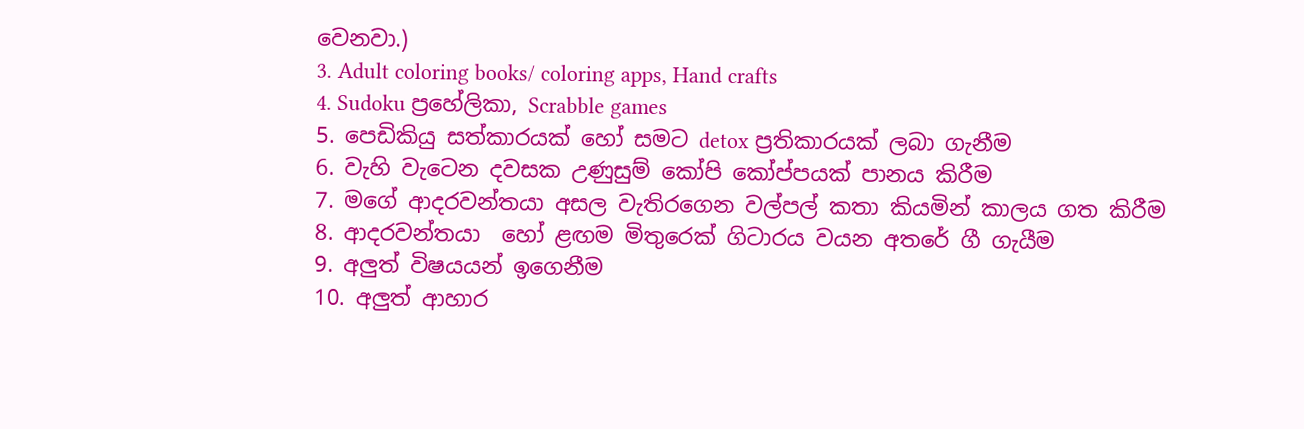වෙනවා.)
3. Adult coloring books/ coloring apps, Hand crafts
4. Sudoku ප්‍රහේලිකා, Scrabble games
5. පෙඩිකියු සත්කාරයක් හෝ සමට detox ප්‍රතිකාරයක් ලබා ගැනීම
6. වැහි වැටෙන දවසක උණුසුම් කෝපි කෝප්පයක් පානය කිරීම
7. මගේ ආදරවන්තයා අසල වැතිරගෙන වල්පල් කතා කියමින් කාලය ගත කිරීම
8. ආදරවන්තයා  හෝ ළඟම මිතුරෙක් ගිටාරය වයන අතරේ ගී ගැයීම
9. අලුත් විෂයයන් ඉගෙනීම
10. අලුත් ආහාර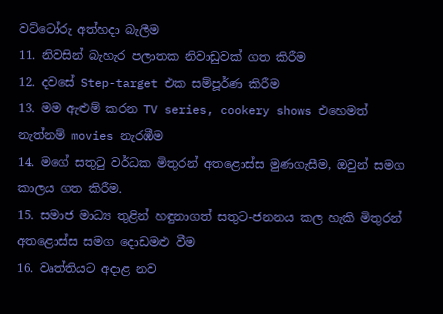වට්ටෝරු අත්හදා බැලීම
11. නිවසින් බැහැර පලාතක නිවාඩුවක් ගත කිරීම
12. දවසේ Step-target එක සම්පූර්ණ කිරීම
13. මම ඇළුම් කරන TV series, cookery shows එහෙමත් නැත්නම් movies නැරඹීම
14. මගේ සතුටු වර්ධක මිතුරන් අතළොස්ස මුණගැසීම, ඔවුන් සමග කාලය ගත කිරීම.
15. සමාජ මාධ්‍ය තුළින් හඳුනාගත් සතුට-ජනනය කල හැකි මිතුරන් අතළොස්ස සමග දොඩමළු වීම
16. වෘත්තියට අදාළ නව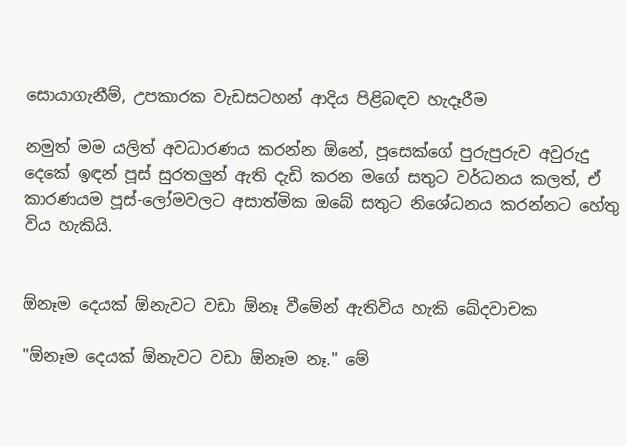සොයාගැනීම්, උපකාරක වැඩසටහන් ආදිය පිළිබඳව හැදෑරීම

නමුත් මම යලිත් අවධාරණය කරන්න ඕනේ, පූසෙක්ගේ පුරුපුරුව අවුරුදු දෙකේ ඉඳන් පූස් සුරතලුන් ඇති දැඩි කරන මගේ සතුට වර්ධනය කලත්, ඒ කාරණයම පූස්-ලෝමවලට අසාත්මික ඔබේ සතුට නිශේධනය කරන්නට හේතු විය හැකියි.


ඕනෑම දෙයක් ඕනැවට වඩා ඕනෑ වීමේන් ඇතිවිය හැකි ඛේදවාචක

"ඕනෑම දෙයක් ඕනැවට වඩා ඕනෑම නෑ." මේ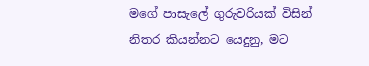මගේ පාසැලේ ගුරුවරියක් විසින් නිතර කියන්නට යෙදුනු, මට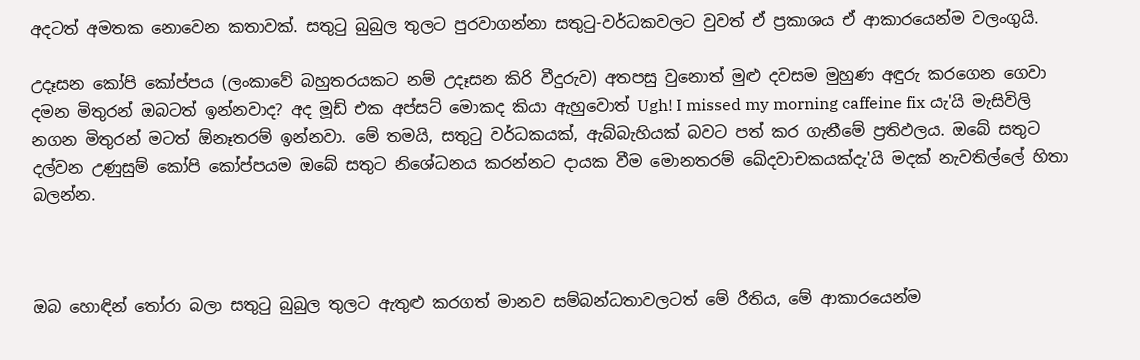අදටත් අමතක නොවෙන කතාවක්. සතුටු බුබුල තුලට පුරවාගන්නා සතුටු-වර්ධකවලට වුවත් ඒ ප්‍රකාශය ඒ ආකාරයෙන්ම වලංගුයි.

උදෑසන කෝපි කෝප්පය (ලංකාවේ බහුතරයකට නම් උදෑසන කිරි වීදුරුව) අතපසු වුනොත් මුළු දවසම මුහුණ අඳුරු කරගෙන ගෙවා දමන මිතුරන් ඔබටත් ඉන්නවාද? අද මූඩ් එක අප්සට් මොකද කියා ඇහුවොත් Ugh! I missed my morning caffeine fix යැ'යි මැසිවිලි නගන මිතුරන් මටත් ඕනෑතරම් ඉන්නවා. මේ තමයි, සතුටු වර්ධකයක්, ඇබ්බැහියක් බවට පත් කර ගැනීමේ ප්‍රතිඵලය. ඔබේ සතුට දල්වන උණුසුම් කෝපි කෝප්පයම ඔබේ සතුට නිශේධනය කරන්නට දායක වීම මොනතරම් ඛේදවාචකයක්දැ'යි මදක් නැවතිල්ලේ හිතා බලන්න.



ඔබ හොඳින් තෝරා බලා සතුටු බුබුල තුලට ඇතුළු කරගත් මානව සම්බන්ධතාවලටත් මේ රීතිය, මේ ආකාරයෙන්ම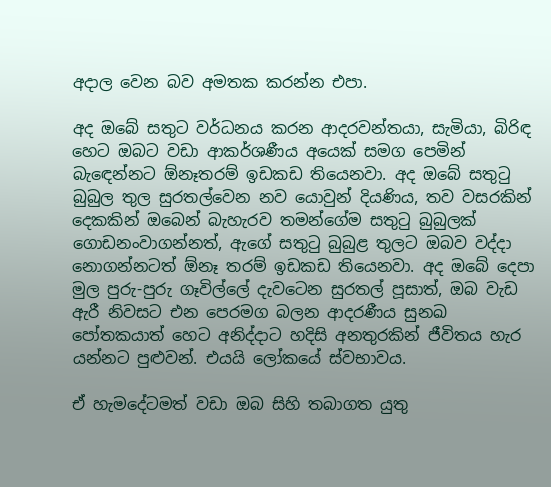අදාල වෙන බව අමතක කරන්න එපා.

අද ඔබේ සතුට වර්ධනය කරන ආදරවන්තයා, සැමියා, බිරිඳ හෙට ඔබට වඩා ආකර්ශණීය අයෙක් සමග පෙමින් බැඳෙන්නට ඕනෑතරම් ඉඩකඩ තියෙනවා. අද ඔබේ සතුටු බුබුල තුල සුරතල්වෙන නව යොවුන් දියණිය, තව වසරකින් දෙකකින් ඔබෙන් බැහැරව තමන්ගේම සතුටු බුබුලක් ගොඩනංවාගන්නත්, ඇගේ සතුටු බුබුළ තුලට ඔබව වද්දා නොගන්නටත් ඕනෑ තරම් ඉඩකඩ තියෙනවා. අද ඔබේ දෙපා මුල පුරු-පුරු ගෑවිල්ලේ දැවටෙන සුරතල් පූසාත්, ඔබ වැඩ ඇරී නිවසට එන පෙරමග බලන ආදරණීය සුනඛ පෝතකයාත් හෙට අනිද්දාට හදිසි අනතුරකින් ජීවිතය හැර යන්නට පුළුවන්. එයයි ලෝකයේ ස්වභාවය.

ඒ හැමදේටමත් වඩා ඔබ සිහි තබාගත යුතු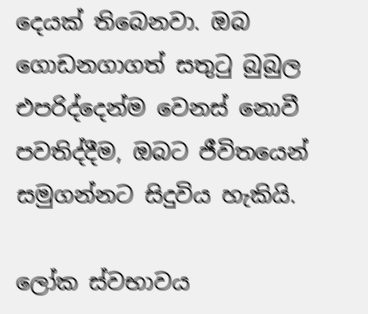දෙයක් තිබෙනවා. ඔබ ගොඩනගාගත් සතුටු බුබුල එපරිද්දෙන්ම වෙනස් නොවී පවතිද්දීම, ඔබට ජීවිතයෙන් සමුගන්නට සිදුවිය හැකියි.

ලෝක ස්වභාවය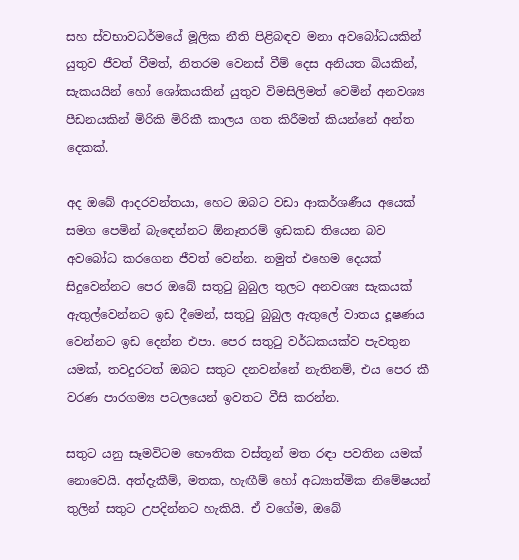සහ ස්වභාවධර්මයේ මූලික නීති පිළිබඳව මනා අවබෝධයකින් යුතුව ජීවත් වීමත්, නිතරම වෙනස් වීම් දෙස අනියත බියකින්, සැකයයින් හෝ ශෝකයකින් යුතුව විමසිලිමත් වෙමින් අනවශ්‍ය පීඩනයකින් මිරිකි මිරිකී කාලය ගත කිරීමත් කියන්නේ අන්ත දෙකක්.

අද ඔබේ ආදරවන්තයා, හෙට ඔබට වඩා ආකර්ශණීය අයෙක් සමග පෙමින් බැඳෙන්නට ඕනෑතරම් ඉඩකඩ තියෙන බව අවබෝධ කරගෙන ජීවත් වෙන්න. නමුත් එහෙම දෙයක් සිදුවෙන්නට පෙර ඔබේ සතුටු බුබුල තුලට අනවශ්‍ය සැකයක් ඇතුල්වෙන්නට ඉඩ දීමෙන්, සතුටු බුබුල ඇතුලේ වාතය දූෂණය වෙන්නට ඉඩ දෙන්න එපා. පෙර සතුටු වර්ධකයක්ව පැවතුන යමක්, තවදුරටත් ඔබට සතුට දනවන්නේ නැතිනම්, එය පෙර කී වරණ පාරගම්‍ය පටලයෙන් ඉවතට වීසි කරන්න.

සතුට යනු සෑමවිටම භෞතික වස්තූන් මත රඳා පවතින යමක් නොවෙයි. අත්දැකීම්, මතක, හැඟීම් හෝ අධ්‍යාත්මික නිමේෂයන් තුලින් සතුට උපදින්නට හැකියි. ඒ වගේම, ඔබේ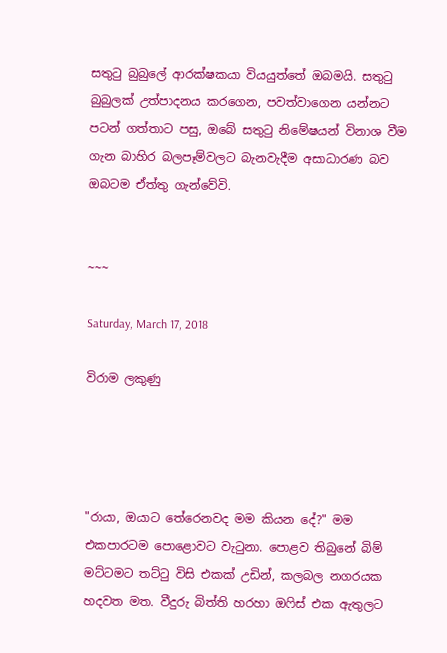සතුටු බුබුලේ ආරක්ෂකයා වියයුත්තේ ඔබමයි. සතුටු බුබුලක් උත්පාදනය කරගෙන, පවත්වාගෙන යන්නට පටන් ගත්තාට පසු, ඔබේ සතුටු නිමේෂයන් විනාශ වීම ගැන බාහිර බලපෑම්වලට බැනවැදීම අසාධාරණ බව ඔබටම ඒත්තු ගැන්වේවි.


~~~

Saturday, March 17, 2018

විරාම ලකුණු




"රායා, ඔයාට තේරෙනවද මම කියන දේ?" මම එකපාරටම පොළොවට වැටුනා. පොළව තිබුනේ බිම් මට්ටමට තට්ටු විසි එකක් උඩින්, කලබල නගරයක හදවත මත. වීදුරු බිත්ති හරහා ඔෆිස් එක ඇතුලට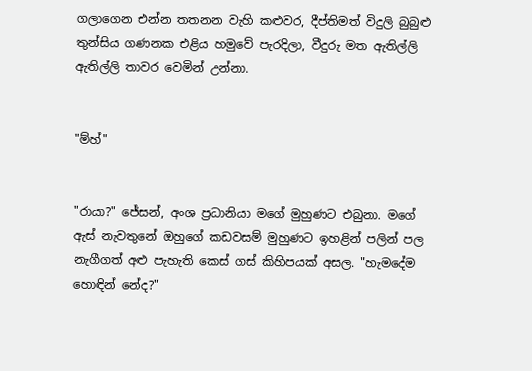ගලාගෙන එන්න තතනන වැහි කළුවර, දීප්තිමත් විදුලි බුබුළු තුන්සිය ගණනක එළිය හමුවේ පැරදිලා, වීදුරු මත ඇතිල්ලි ඇතිල්ලි තාවර වෙමින් උන්නා.


"ම්හ්"


"රායා?" ජේසන්, අංශ ප්‍රධානියා මගේ මුහුණට එබුනා. මගේ ඇස් නැවතුනේ ඔහුගේ කඩවසම් මුහුණට ඉහළින් පලින් පල නැගීගත් අළු පැහැති කෙස් ගස් කිහිපයක් අසල. "හැමදේම හොඳින් නේද?"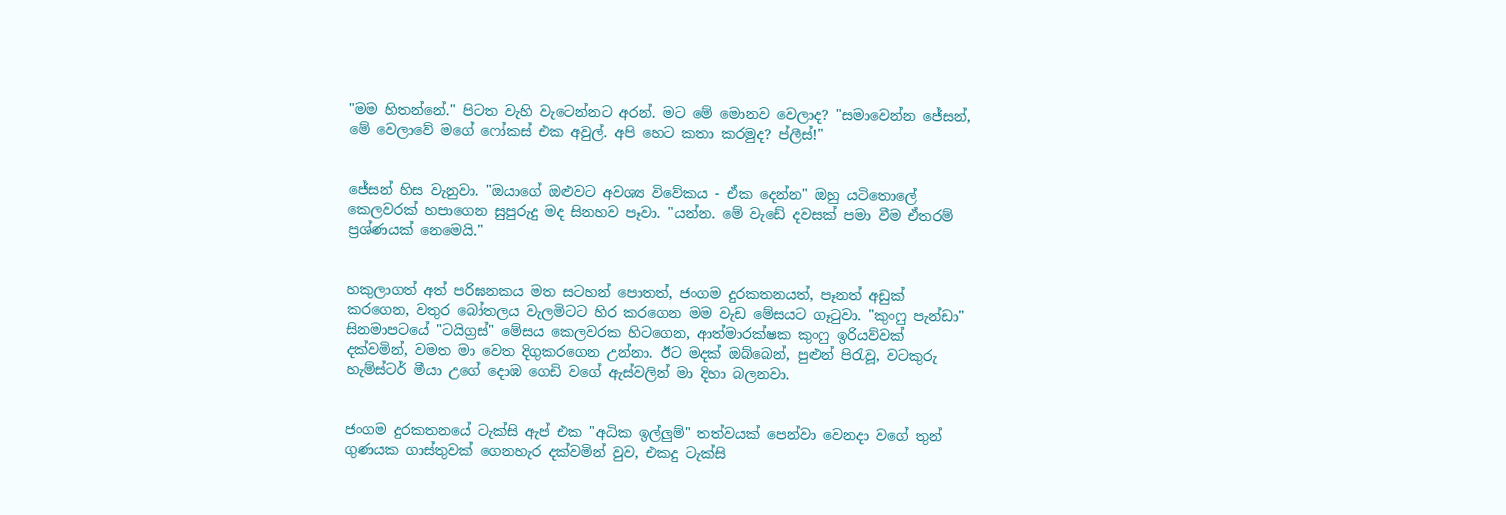"මම හිතන්නේ." පිටත වැහි වැටෙන්නට අරන්. මට මේ මොනව වෙලාද? "සමාවෙන්න ජේසන්, මේ වෙලාවේ මගේ ෆෝකස් එක අවුල්. අපි හෙට කතා කරමුද? ප්ලීස්!"


ජේසන් හිස වැනුවා. "ඔයාගේ ඔළුවට අවශ්‍ය විවේකය - ඒක දෙන්න" ඔහු යටිතොලේ කෙලවරක් හපාගෙන සුපුරුදු මද සිනහව පෑවා. "යන්න. මේ වැඩේ දවසක් පමා වීම ඒතරම් ප්‍රශ්ණයක් නෙමෙයි."


හකුලාගත් අත් පරිඝනකය මත සටහන් පොතත්, ජංගම දුරකතනයත්, පෑනත් අඩුක් කරගෙන, වතුර බෝතලය වැලමිටට හිර කරගෙන මම වැඩ මේසයට ගෑටුවා. "කුංෆු පැන්ඩා" සිනමාපටයේ "ටයිග්‍රස්" මේසය කෙලවරක හිටගෙන, ආත්මාරක්ෂක කුංෆු ඉරියව්වක් දක්වමින්, වමත මා වෙත දිගුකරගෙන උන්නා. ඊට මදක් ඔබ්බෙන්, පුළුන් පිරැවූ, වටකුරු හැම්ස්ටර් මීයා උගේ දොඹ ගෙඩි වගේ ඇස්වලින් මා දිහා බලනවා.


ජංගම දුරකතනයේ ටැක්සි ඇප් එක "අධික ඉල්ලුම්" තත්වයක් පෙන්වා වෙනදා වගේ තුන් ගුණයක ගාස්තුවක් ගෙනහැර දක්වමින් වුව, එකදු ටැක්සි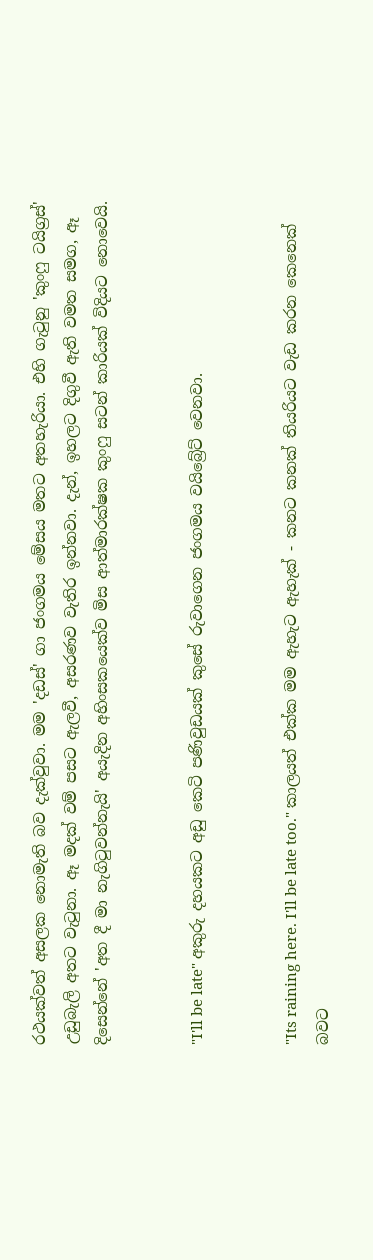රථයක්වත් අසලක නොමැති බව දැක්වුවා. මම 'දඩස්' ගා ජංගමය මේසය මතට අතහැරියා. එහි ගැටුනු 'කුංෆු ටයිග්‍රස්' උඩුබැලි අතට වැටුනා. ඈ මදක් වම් පසට ඇලවී, අසරණව වැතිර ඉන්නවා. දැන්, ඉහලට දිගුවී ඇති වමත සමග, ඈ දිසෙන්නේ 'අත දී මා නැගිටුවන්නැයි' අයැදින අහිංසකයෙක්ව මිස ආත්මාරක්ෂක කුංෆු සටන් කාරියක් විදියට නොවෙයි.


"I'll be late" අකුරු දහයකට අඩු කෙටි පණිවුඩයක් කුසේ රුවාගෙන ජංගමය වයිබ්‍රේට් වෙනවා.


"Its raining here. I'll be late too." කාලයත් එක්ක මම ඇහැට ඇහැක් - කනට කනක් තියරියට වැඩ කරන කෙනෙක් බවට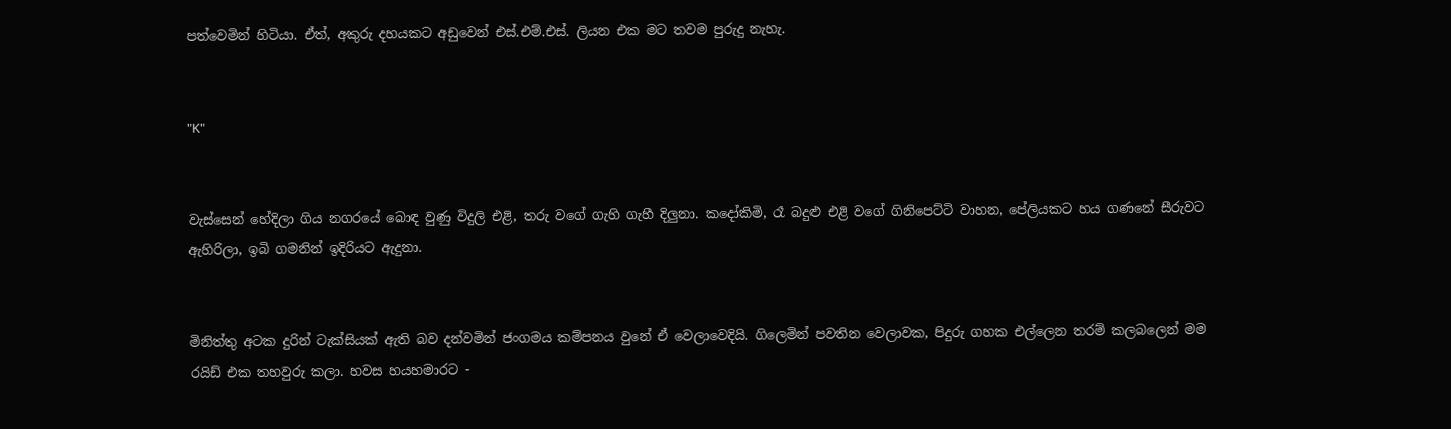පත්වෙමින් හිටියා. ඒත්, අකුරු දහයකට අඩුවෙන් එස්.එම්.එස්. ලියන එක මට තවම පුරුදු නැහැ.


"K"


වැස්සෙන් හේදිලා ගිය නගරයේ බොඳ වුණු විදුලි එළි, තරු වගේ ගැහි ගැහී දිලුනා. කදෝකිමි, රෑ බදුළු එළි වගේ ගිනිපෙට්ටි වාහන, පේලියකට හය ගණනේ සීරුවට ඇහිරිලා, ඉබි ගමනින් ඉදිරියට ඇදුනා.


මිනිත්තු අටක දුරින් ටැක්සියක් ඇති බව දන්වමින් ජංගමය කම්පනය වුනේ ඒ වෙලාවෙදියි. ගිලෙමින් පවතින වෙලාවක, පිදුරු ගහක එල්ලෙන තරම් කලබලෙන් මම රයිඩ් එක තහවුරු කලා. හවස හයහමාරට -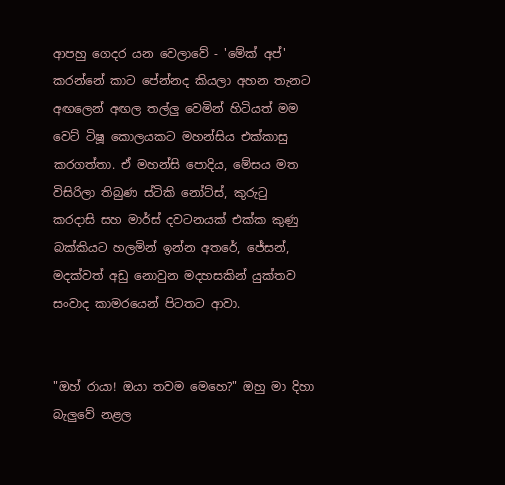ආපහු ගෙදර යන වෙලාවේ - 'මේක් අප්' කරන්නේ කාට පේන්නද කියලා අහන තැනට අඟලෙන් අඟල තල්ලු වෙමින් හිටියත් මම වෙට් ටිෂූ කොලයකට මහන්සිය එක්කාසු කරගත්තා. ඒ මහන්සි පොදිය, මේසය මත විසිරිලා තිබුණ ස්ටිකි නෝට්ස්, කුරුටු කරදාසි සහ මාර්ස් දවටනයක් එක්ක කුණු බක්කියට හලමින් ඉන්න අතරේ, ජේසන්, මදක්වත් අඩු නොවුන මදහසකින් යුක්තව සංවාද කාමරයෙන් පිටතට ආවා.


"ඔහ් රායා! ඔයා තවම මෙහෙ?" ඔහු මා දිහා බැලුවේ නළල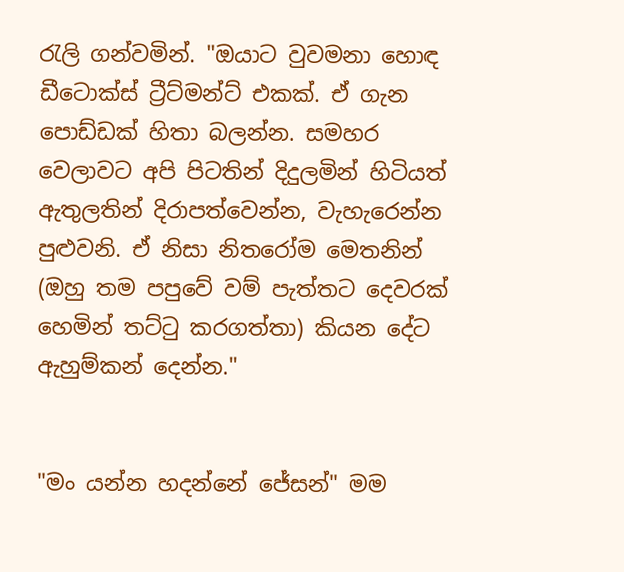රැලි ගන්වමින්. "ඔයාට වුවමනා හොඳ ඩීටොක්ස් ට්‍රීට්මන්ට් එකක්. ඒ ගැන පොඩ්ඩක් හිතා බලන්න. සමහර වෙලාවට අපි පිටතින් දිදුලමින් හිටියත් ඇතුලතින් දිරාපත්වෙන්න, වැහැරෙන්න පුළුවනි. ඒ නිසා නිතරෝම මෙතනින් (ඔහු තම පපුවේ වම් පැත්තට දෙවරක් හෙමින් තට්ටු කරගත්තා) කියන දේට ඇහුම්කන් දෙන්න."


"මං යන්න හදන්නේ ජේසන්" මම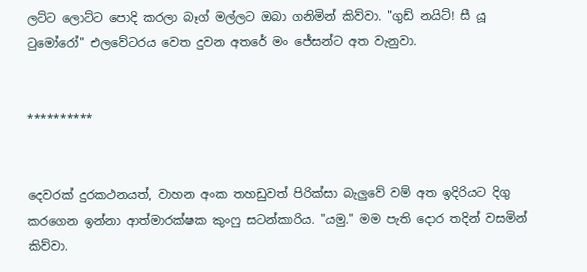ලට්ට ලොට්ට පොදි කරලා බෑග් මල්ලට ඔබා ගනිමින් කිව්වා. "ගුඩ් නයිට්! සී යූ ටුමෝරෝ" එලවේටරය වෙත දුවන අතරේ මං ජේසන්ට අත වැනුවා.


**********


දෙවරක් දුරකථනයත්, වාහන අංක තහඩුවත් පිරික්සා බැලුවේ වම් අත ඉදිරියට දිගු කරගෙන ඉන්නා ආත්මාරක්ෂක කුංෆු සටන්කාරිය. "යමු." මම පැති දොර තදින් වසමින් කිව්වා.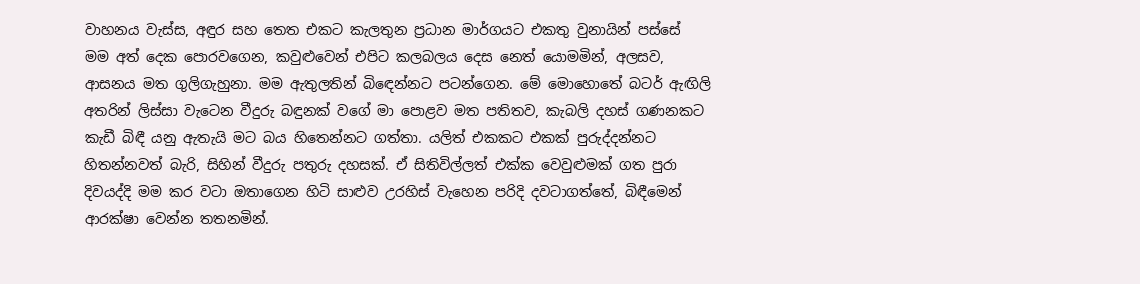වාහනය වැස්ස, අඳුර සහ තෙත එකට කැලතුන ප්‍රධාන මාර්ගයට එකතු වුනායින් පස්සේ මම අත් දෙක පොරවගෙන, කවුළුවෙන් එපිට කලබලය දෙස නෙත් යොමමින්, අලසව, ආසනය මත ගුලිගැහුනා. මම ඇතුලතින් බිඳෙන්නට පටන්ගෙන. මේ මොහොතේ බටර් ඇඟිලි අතරින් ලිස්සා වැටෙන වීදුරු බඳුනක් වගේ මා පොළව මත පතිතව, කැබලි දහස් ගණනකට කැඩී බිඳී යනු ඇතැයි මට බය හිතෙන්නට ගත්තා. යලිත් එකකට එකක් පුරුද්දන්නට හිතන්නවත් බැරි, සිහින් වීදුරු පතුරු දහසක්. ඒ සිතිවිල්ලත් එක්ක වෙවුළුමක් ගත පුරා දිවයද්දි මම කර වටා ඔතාගෙන හිටි සාළුව උරහිස් වැහෙන පරිදි දවටාගත්තේ, බිඳීමෙන් ආරක්ෂා වෙන්න තතනමින්.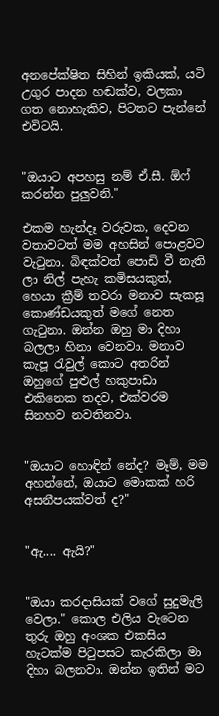අනපේක්ෂිත සිහින් ඉකියක්, යටි උගුර පාදන හඬක්ව, වලකා ගත නොහැකිව, පිටතට පැන්නේ එවිටයි.


"ඔයාට අපහසු නම් ඒ.සී. ඕෆ් කරන්න පුලුවනි."

එකම හැන්දෑ වරුවක, දෙවන වතාවටත් මම අහසින් පොළවට වැටුනා. බිඳක්වත් පොඩි වී නැති ලා නිල් පැහැ කමිසයකුත්, හෙයා ක්‍රීම් තවරා මනාව සැකසූ කොණ්ඩයකුත් මගේ නෙත ගැටුනා. ඔන්න ඔහු මා දිහා බලලා හිනා වෙනවා. මනාව කැපූ රැවුල් කොට අතරින් ඔහුගේ පුළුල් හකුපාඩා එකිනෙක තදව, එක්වරම සිනහව නවතිනවා.


"ඔයාට හොඳින් නේද? මෑම්, මම අහන්නේ, ඔයාට මොකක් හරි අසනීපයක්වත් ද?"


"ඇ.... ඇයි?"


"ඔයා කරදාසියක් වගේ සුදුමැලි වෙලා." කොල එලිය වැටෙන තුරු ඔහු අංශක එකසිය හැටක්ම පිටුපසට කැරකිලා මා දිහා බලනවා. ඔන්න ඉතින් මට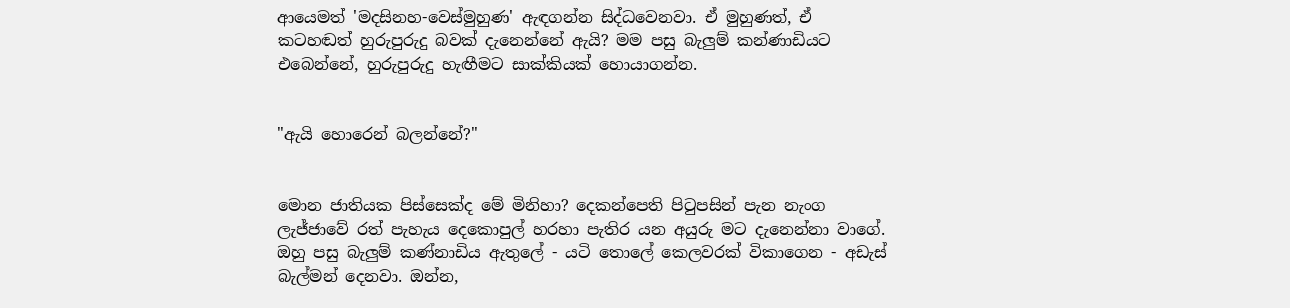ආයෙමත් 'මදසිනහ-වෙස්මුහුණ' ඇඳගන්න සිද්ධවෙනවා. ඒ මුහුණත්, ඒ කටහඬත් හුරුපුරුදු බවක් දැනෙන්නේ ඇයි? මම පසු බැලුම් කන්ණාඩියට එබෙන්නේ, හුරුපුරුදු හැඟීමට සාක්කියක් හොයාගන්න.


"ඇයි හොරෙන් බලන්නේ?"


මොන ජාතියක පිස්සෙක්ද මේ මිනිහා? දෙකන්පෙති පිටුපසින් පැන නැංග ලැජ්ජාවේ රත් පැහැය දෙකොපුල් හරහා පැතිර යන අයුරු මට දැනෙන්නා වාගේ. ඔහු පසු බැලුම් කණ්නාඩිය ඇතුලේ - යටි තොලේ කෙලවරක් විකාගෙන - අඩැස් බැල්මන් දෙනවා. ඔන්න,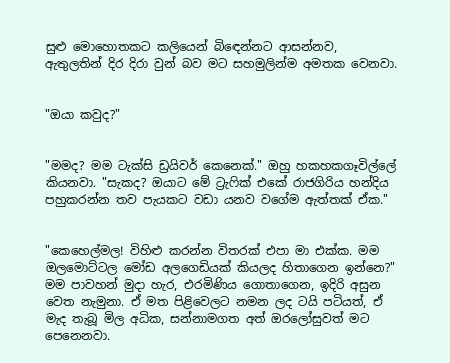සුළු මොහොතකට කලියෙන් බිඳෙන්නට ආසන්නව, ඇතුලතින් දිර දිරා වුන් බව මට සහමුලින්ම අමතක වෙනවා.


"ඔයා කවුද?"


"මමද? මම ටැක්සි ඩ්‍රයිවර් කෙනෙක්." ඔහු හකහකගෑවිල්ලේ කියනවා. "සැකද? ඔයාට මේ ට්‍රැෆික් එකේ රාජගිරිය හන්දිය පහුකරන්න තව පැයකට වඩා යනව වගේම ඇත්තක් ඒක."


"කෙහෙල්මල! විහිළු කරන්න විතරක් එපා මා එක්ක. මම ඔලමොට්ටල මෝඩ අලගෙඩියක් කියලද හිතාගෙන ඉන්නෙ?" මම පාවහන් මුදා හැර, එරමිණිය ගොතාගෙන, ඉදිරි අසුන වෙත නැමුනා. ඒ මත පිළිවෙලට නමන ලද ටයි පටියත්, ඒ මැද තැබූ මිල අධික, සන්නාමගත අත් ඔරලෝසුවත් මට පෙනෙනවා.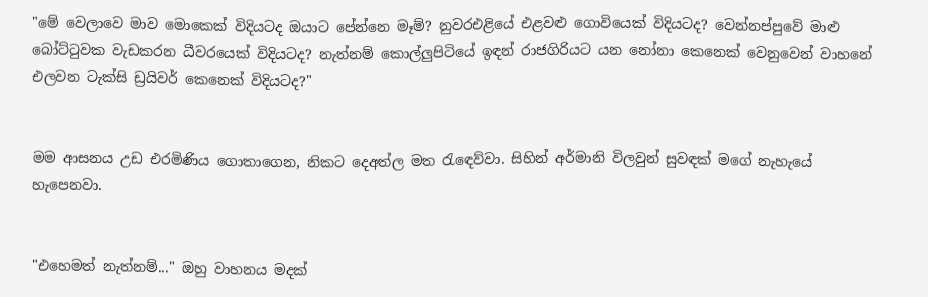"මේ වෙලාවෙ මාව මොකෙක් විදියටද ඔයාට පේන්නෙ මෑම්? නුවරඑළියේ එළවළු ගොවියෙක් විදියටද? වෙන්නප්පුවේ මාළු බෝට්ටුවක වැඩකරන ධීවරයෙක් විදියටද? නැත්නම් කොල්ලුපිටියේ ඉඳන් රාජගිරියට යන නෝනා කෙනෙක් වෙනුවෙන් වාහනේ එලවන ටැක්සි ඩ්‍රයිවර් කෙනෙක් විදියටද?"


මම ආසනය උඩ එරමිණිය ගොතාගෙන, නිකට දෙඅත්ල මත රැඳෙව්වා. සිහින් අර්මානි විලවුන් සුවඳක් මගේ නැහැයේ හැපෙනවා.


"එහෙමත් නැත්නම්..." ඔහු වාහනය මදක්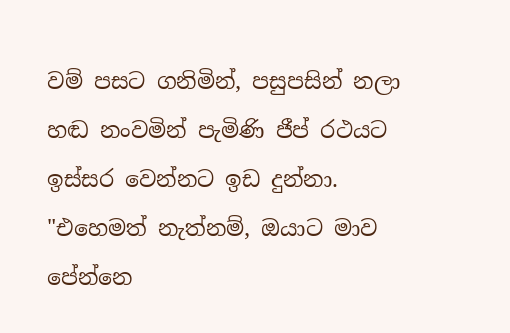වම් පසට ගනිමින්, පසුපසින් නලා හඬ නංවමින් පැමිණි ජීප් රථයට ඉස්සර වෙන්නට ඉඩ දුන්නා. "එහෙමත් නැත්නම්, ඔයාට මාව පේන්නෙ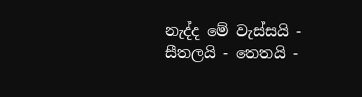නැද්ද මේ වැස්සයි - සීතලයි - තෙතයි -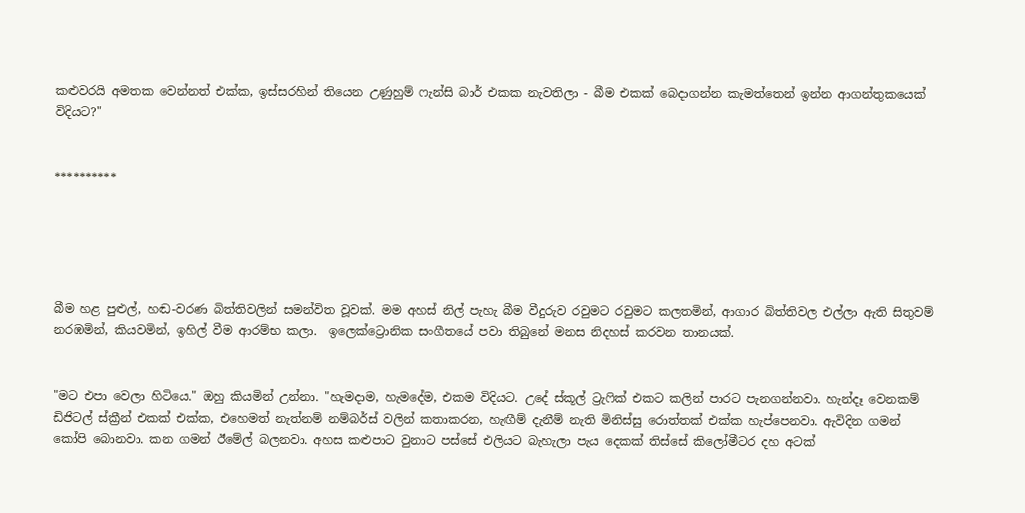කළුවරයි අමතක වෙන්නත් එක්ක, ඉස්සරහින් තියෙන උණුහුම් ෆැන්සි බාර් එකක නැවතිලා - බීම එකක් බෙදාගන්න කැමත්තෙන් ඉන්න ආගන්තුකයෙක් විදියට?"


**********





බීම හළ පුළුල්, හඬ-වරණ බිත්තිවලින් සමන්විත වූවක්. මම අහස් නිල් පැහැ බීම වීදුරුව රවුමට රවුමට කලතමින්, ආගාර බිත්තිවල එල්ලා ඇති සිතුවම් නරඹමින්, කියවමින්, ඉහිල් වීම ආරම්භ කලා.  ඉලෙක්ට්‍රොනික සංගීතයේ පවා තිබුනේ මනස නිදහස් කරවන තානයක්.


"මට එපා වෙලා හිටියෙ." ඔහු කියමින් උන්නා. "හැමදාම, හැමදේම, එකම විදියට. උදේ ස්කූල් ට්‍රැෆික් එකට කලින් පාරට පැනගන්නවා. හැන්දෑ වෙනකම් ඩිජිටල් ස්ක්‍රීන් එකක් එක්ක, එහෙමත් නැත්නම් නම්බර්ස් වලින් කතාකරන, හැඟීම් දැනීම් නැති මිනිස්සු රොත්තක් එක්ක හැප්පෙනවා. ඇවිදින ගමන් කෝපි බොනවා. කන ගමන් ඊමේල් බලනවා. අහස කළුපාට වුනාට පස්සේ එලියට බැහැලා පැය දෙකක් තිස්සේ කිලෝමීටර දහ අටක්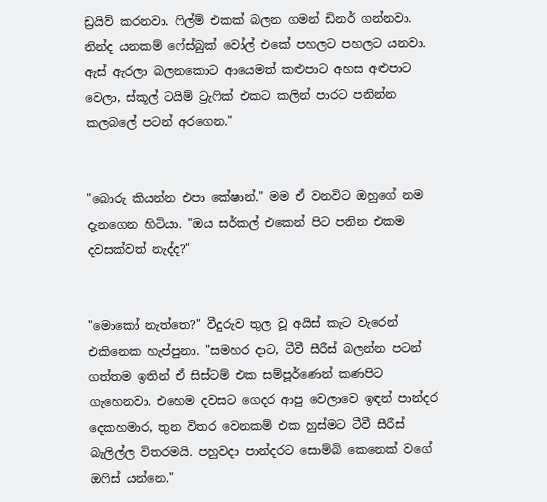ඩ්‍රයිව් කරනවා. ෆිල්ම් එකක් බලන ගමන් ඩිනර් ගන්නවා. නින්ද යනකම් ෆේස්බුක් වෝල් එකේ පහලට පහලට යනවා. ඇස් ඇරලා බලනකොට ආයෙමත් කළුපාට අහස අළුපාට වෙලා, ස්කූල් ටයිම් ට්‍රැෆික් එකට කලින් පාරට පනින්න කලබලේ පටන් අරගෙන."


"බොරු කියන්න එපා කේෂාන්." මම ඒ වනවිට ඔහුගේ නම දැනගෙන හිටියා. "ඔය සර්කල් එකෙන් පිට පනින එකම දවසක්වත් නැද්ද?"


"මොකෝ නැත්තෙ?" වීදුරුව තුල වූ අයිස් කැට වැරෙන් එකිනෙක හැප්පුනා. "සමහර දාට, ටීවී සීරීස් බලන්න පටන් ගත්තම ඉතින් ඒ සිස්ටම් එක සම්පූර්ණෙන් කණපිට ගැහෙනවා. එහෙම දවසට ගෙදර ආපු වෙලාවෙ ඉඳන් පාන්දර දෙකහමාර, තුන විතර වෙනකම් එක හුස්මට ටීවී සීරීස් බැලිල්ල විතරමයි. පහුවදා පාන්දරට සොම්බි කෙනෙක් වගේ ඔෆිස් යන්නෙ."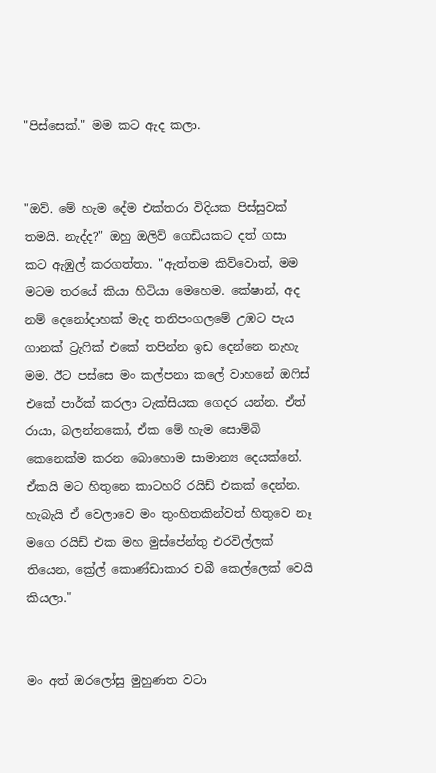"පිස්සෙක්." මම කට ඇද කලා.


"ඔව්. මේ හැම දේම එක්තරා විදියක පිස්සුවක් තමයි. නැද්ද?" ඔහු ඔලිව් ගෙඩියකට දත් ගසා කට ඇඹුල් කරගත්තා. "ඇත්තම කිව්වොත්, මම මටම තරයේ කියා හිටියා මෙහෙම. කේෂාන්, අද නම් දෙනෝදාහක් මැද තනිපංගලමේ උඹට පැය ගානක් ට්‍රැෆික් එකේ තපින්න ඉඩ දෙන්නෙ නැහැ මම. ඊට පස්සෙ මං කල්පනා කලේ වාහනේ ඔෆිස් එකේ පාර්ක් කරලා ටැක්සියක ගෙදර යන්න. ඒත් රායා, බලන්නකෝ, ඒක මේ හැම සොම්බි කෙනෙක්ම කරන බොහොම සාමාන්‍ය දෙයක්නේ. ඒකයි මට හිතුනෙ කාටහරි රයිඩ් එකක් දෙන්න. හැබැයි ඒ වෙලාවෙ මං තුංහිතකින්වත් හිතුවෙ නෑ මගෙ රයිඩ් එක මහ මුස්පේන්තු එරවිල්ලක් තියෙන, ක්‍රේල් කොණ්ඩාකාර චබී කෙල්ලෙක් වෙයි කියලා."


මං අත් ඔරලෝසු මුහුණත වටා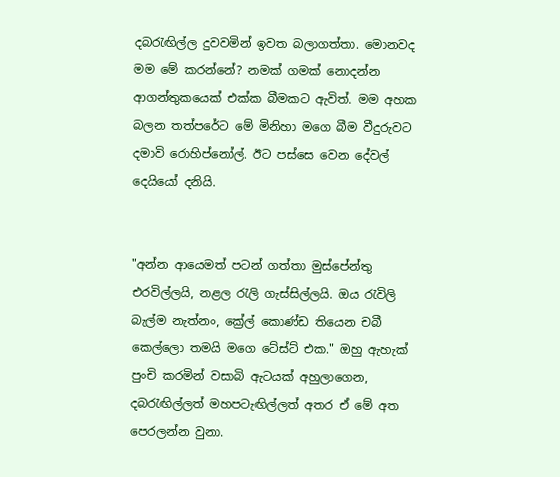දබරැඟිල්ල දුවවමින් ඉවත බලාගත්තා. මොනවද මම මේ කරන්නේ? නමක් ගමක් නොදන්න ආගන්තුකයෙක් එක්ක බීමකට ඇවිත්. මම අහක බලන තත්පරේට මේ මිනිහා මගෙ බීම වීදුරුවට දමාවි රොහිප්නෝල්. ඊට පස්සෙ වෙන දේවල් දෙයියෝ දනියි.


"අන්න ආයෙමත් පටන් ගත්තා මුස්පේන්තු එරවිල්ලයි, නළල රැලි ගැස්සිල්ලයි. ඔය රැවිලි බැල්ම නැත්නං, ක්‍රේල් කොණ්ඩ තියෙන චබී කෙල්ලො තමයි මගෙ ටේස්ට් එක." ඔහු ඇහැක් පුංචි කරමින් වසාබි ඇටයක් අහුලාගෙන, දබරැඟිල්ලත් මහපටැඟිල්ලත් අතර ඒ මේ අත පෙරලන්න වුනා.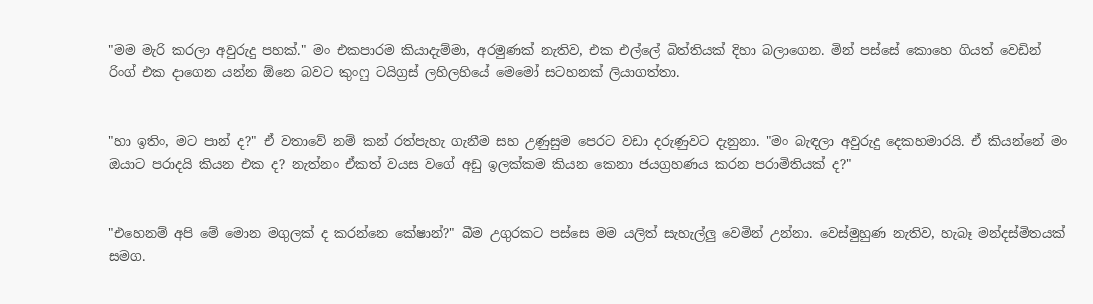"මම මැරි කරලා අවුරුදු පහක්." මං එකපාරම කියාදැම්මා, අරමුණක් නැතිව, එක එල්ලේ බිත්තියක් දිහා බලාගෙන. මින් පස්සේ කොහෙ ගියත් වෙඩින් රිංග් එක දාගෙන යන්න ඕනෙ බවට කුංෆු ටයිග්‍රස් ලහිලහියේ මෙමෝ සටහනක් ලියාගත්තා.


"හා ඉතිං, මට පාන් ද?" ඒ වතාවේ නම් කන් රත්පැහැ ගැනීම සහ උණුසුම පෙරට වඩා දරුණුවට දැනුනා. "මං බැඳලා අවුරුදු දෙකහමාරයි. ඒ කියන්නේ මං ඔයාට පරාදයි කියන එක ද? නැත්නං ඒකත් වයස වගේ අඩු ඉලක්කම කියන කෙනා ජයග්‍රහණය කරන පරාමිතියක් ද?"


"එහෙනම් අපි මේ මොන මගුලක් ද කරන්නෙ කේෂාන්?" බීම උගුරකට පස්සෙ මම යලිත් සැහැල්ලු වෙමින් උන්නා. වෙස්මුහුණ නැතිව, හැබෑ මන්දස්මිතයක් සමග.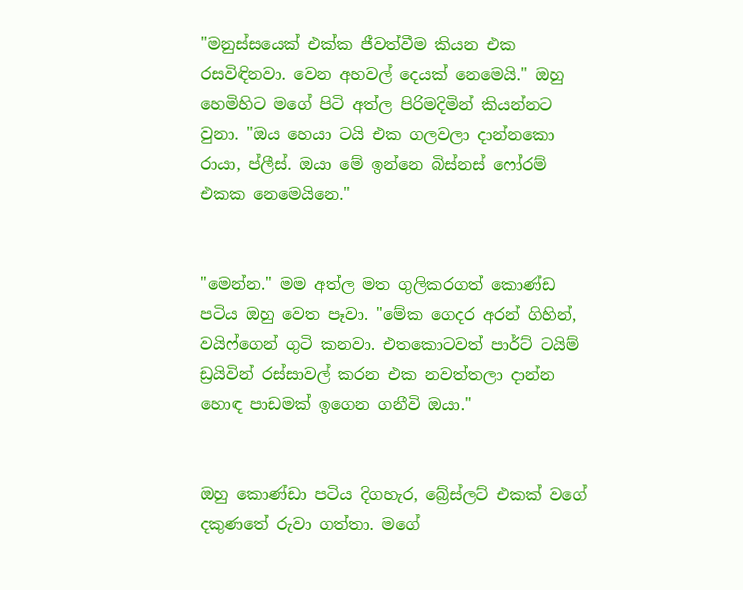"මනුස්සයෙක් එක්ක ජීවත්වීම කියන එක රසවිඳිනවා. වෙන අහවල් දෙයක් නෙමෙයි." ඔහු හෙමිහිට මගේ පිටි අත්ල පිරිමදිමින් කියන්නට වුනා. "ඔය හෙයා ටයි එක ගලවලා දාන්නකො රායා, ප්ලීස්. ඔයා මේ ඉන්නෙ බිස්නස් ෆෝරම් එකක නෙමෙයිනෙ."


"මෙන්න." මම අත්ල මත ගුලිකරගත් කොණ්ඩ පටිය ඔහු වෙත පෑවා. "මේක ගෙදර අරන් ගිහින්, වයිෆ්ගෙන් ගුටි කනවා. එතකොටවත් පාර්ට් ටයිම් ඩ්‍රයිවින් රස්සාවල් කරන එක නවත්තලා දාන්න හොඳ පාඩමක් ඉගෙන ගනීවි ඔයා."


ඔහු කොණ්ඩා පටිය දිගහැර, බ්‍රේස්ලට් එකක් වගේ දකුණතේ රුවා ගත්තා. මගේ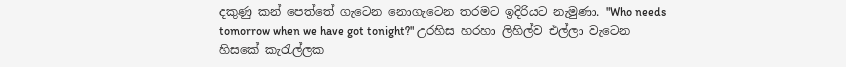දකුණු කන් පෙත්තේ ගැටෙන නොගැටෙන තරමට ඉදිරියට නැමුණා. "Who needs tomorrow when we have got tonight?" උරහිස හරහා ලිහිල්ව එල්ලා වැටෙන හිසකේ කැරැල්ලක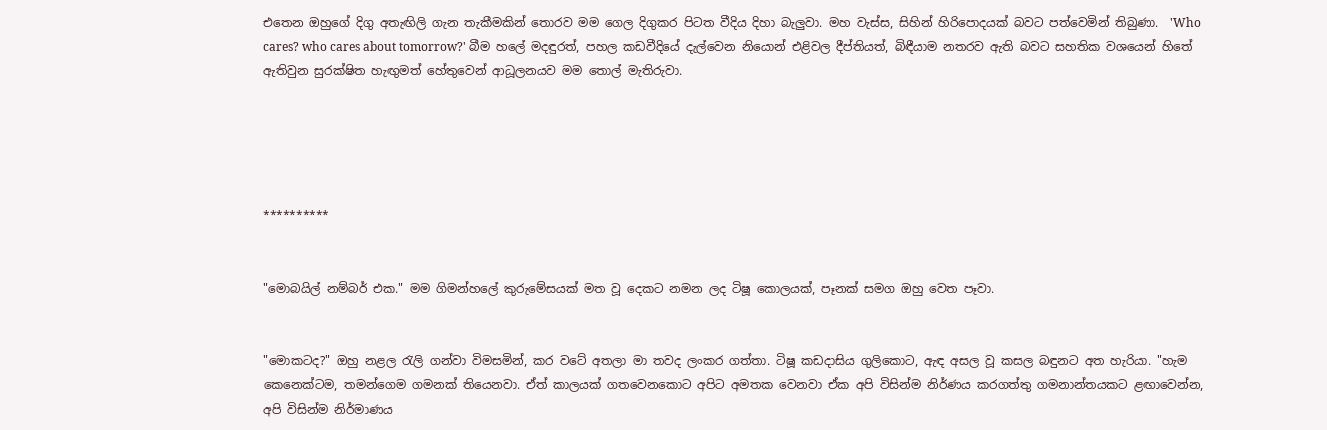එතෙන ඔහුගේ දිගු අතැඟිලි ගැන තැකීමකින් තොරව මම ගෙල දිගුකර පිටත වීදිය දිහා බැලුවා. මහ වැස්ස, සිහින් හිරිපොදයක් බවට පත්වෙමින් තිබුණා.  'Who cares? who cares about tomorrow?' බීම හලේ මදඳුරත්, පහල කඩවීදියේ දැල්වෙන නියොන් එළිවල දීප්තියත්, බිඳීයාම නතරව ඇති බවට සහතික වශයෙන් හිතේ ඇතිවුන සුරක්ෂිත හැඟුමත් හේතුවෙන් ආධූලනයව මම තොල් මැතිරුවා.





**********


"මොබයිල් නම්බර් එක." මම ගිමන්හලේ කුරුමේසයක් මත වූ දෙකට නමන ලද ටිෂූ කොලයක්, පෑනක් සමග ඔහු වෙත පෑවා.


"මොකටද?" ඔහු නළල රැලි ගන්වා විමසමින්, කර වටේ අතලා මා තවද ලංකර ගත්තා. ටිෂූ කඩදාසිය ගුලිකොට, ඇඳ අසල වූ කසල බඳුනට අත හැරියා. "හැම කෙනෙක්ටම, තමන්ගෙම ගමනක් තියෙනවා. ඒත් කාලයක් ගතවෙනකොට අපිට අමතක වෙනවා ඒක අපි විසින්ම නිර්ණය කරගත්තු ගමනාන්තයකට ළඟාවෙන්න, අපි විසින්ම නිර්මාණය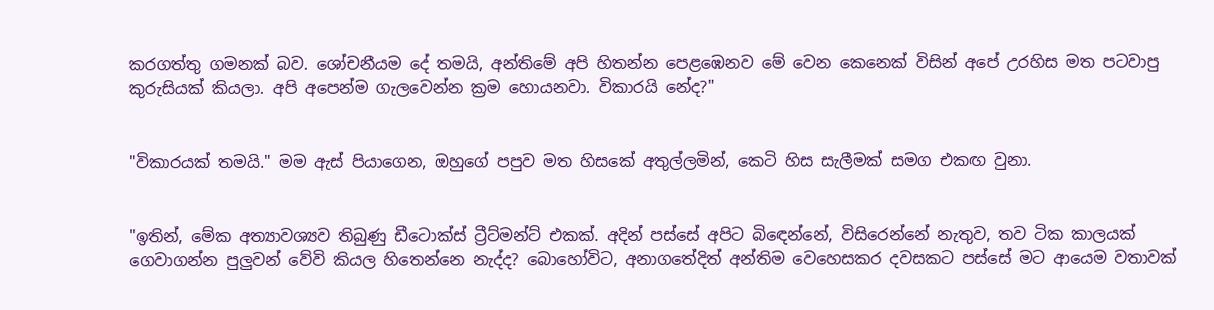කරගත්තු ගමනක් බව. ශෝචනීයම දේ තමයි, අන්තිමේ අපි හිතන්න පෙළඹෙනව මේ වෙන කෙනෙක් විසින් අපේ උරහිස මත පටවාපු කුරුසියක් කියලා. අපි අපෙන්ම ගැලවෙන්න ක්‍රම හොයනවා. විකාරයි නේද?"


"විකාරයක් තමයි." මම ඇස් පියාගෙන, ඔහුගේ පපුව මත හිසකේ අතුල්ලමින්, කෙටි හිස සැලීමක් සමග එකඟ වුනා.


"ඉතින්, මේක අත්‍යාවශ්‍යව තිබුණු ඩීටොක්ස් ට්‍රීට්මන්ට් එකක්. අදින් පස්සේ අපිට බිඳෙන්නේ, විසිරෙන්නේ නැතුව, තව ටික කාලයක් ගෙවාගන්න පුලුවන් වේවි කියල හිතෙන්නෙ නැද්ද? බොහෝවිට, අනාගතේදිත් අන්තිම වෙහෙසකර දවසකට පස්සේ මට ආයෙම වතාවක්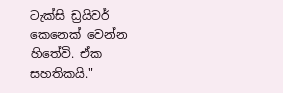ටැක්සි ඩ්‍රයිවර් කෙනෙක් වෙන්න හිතේවි. ඒක සහතිකයි."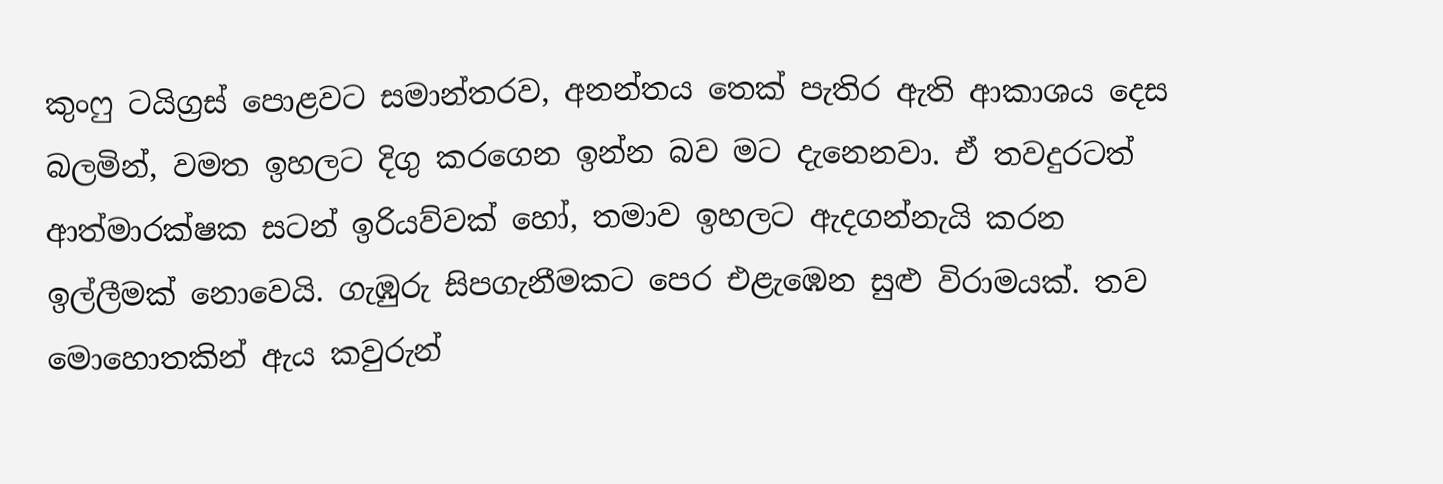කුංෆු ටයිග්‍රස් පොළවට සමාන්තරව, අනන්තය තෙක් පැතිර ඇති ආකාශය දෙස බලමින්, වමත ඉහලට දිගු කරගෙන ඉන්න බව මට දැනෙනවා. ඒ තවදුරටත් ආත්මාරක්ෂක සටන් ඉරියව්වක් හෝ, තමාව ඉහලට ඇදගන්නැයි කරන ඉල්ලීමක් නොවෙයි. ගැඹුරු සිපගැනීමකට පෙර එළැඹෙන සුළු විරාමයක්. තව මොහොතකින් ඇය කවුරුන්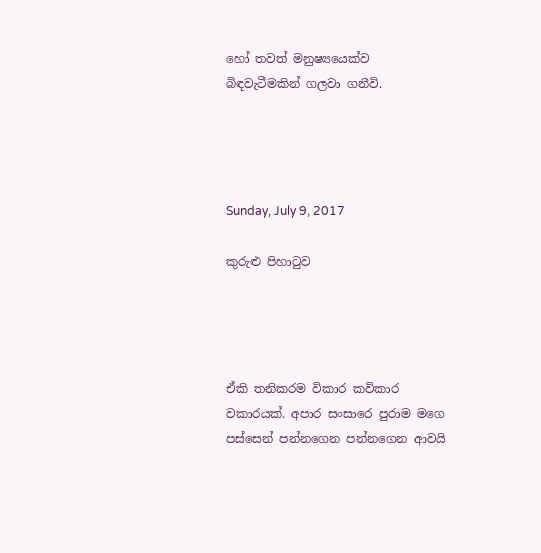හෝ තවත් මනුෂ්‍යයෙක්ව බිඳවැටීමකින් ගලවා ගනීවි.




Sunday, July 9, 2017

කුරුළු පිහාටුව




ඒකි තනිකරම විකාර කවිකාර වකාරයක්. අපාර සංසාරෙ පුරාම මගෙ පස්සෙන් පන්නගෙන පන්නගෙන ආවයි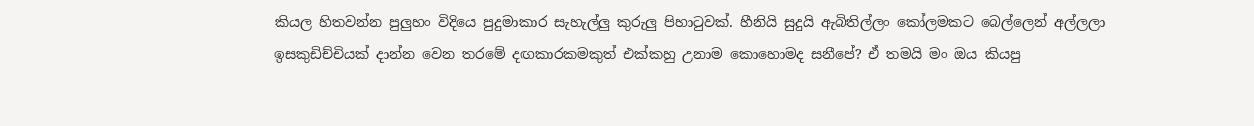කියල හිතවන්න පුලුහං විදියෙ පුදුමාකාර සැහැල්ලු කුරුලු පිහාටුවක්. හීනියි සුදුයි ඇබිතිල්ලං කෝලමකට බෙල්ලෙන් අල්ලලා ඉසකුඩිච්චියක් දාන්න වෙන තරමේ දඟකාරකමකුත් එක්කහු උනාම කොහොමද සනීපේ? ඒ තමයි මං ඔය කියපු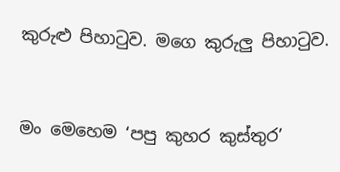කුරුළු පිහාටුව. මගෙ කුරුලු පිහාටුව.


මං මෙහෙම ‘පපු කුහර කුස්තුර’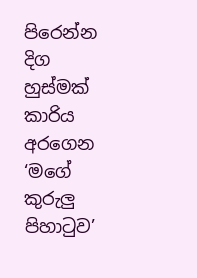පිරෙන්න දිග හුස්මක් කාරිය අරගෙන ‘මගේ කුරුලු පිහාටුව’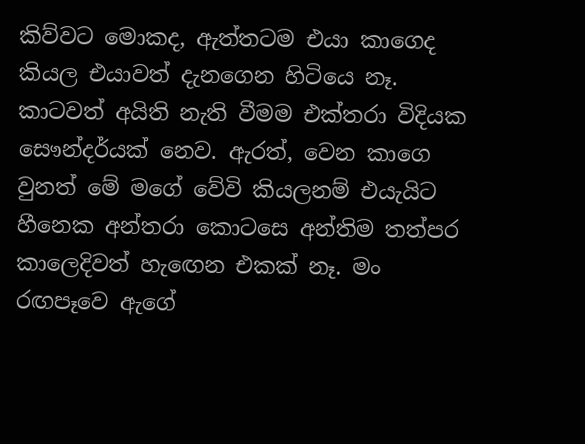කිව්වට මොකද, ඇත්තටම එයා කාගෙද කියල එයාවත් දැනගෙන හිටියෙ නෑ. කාටවත් අයිති නැති වීමම එක්තරා විදියක සෞන්දර්යක් නෙව. ඇරත්, වෙන කාගෙ වුනත් මේ මගේ වේවි කියලනම් එයැයිට හීනෙක අන්තරා කොටසෙ අන්තිම තත්පර කාලෙදිවත් හැඟෙන එකක් නෑ. මං රඟපෑවෙ ඇගේ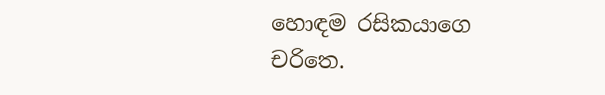හොඳම රසිකයාගෙ චරිතෙ.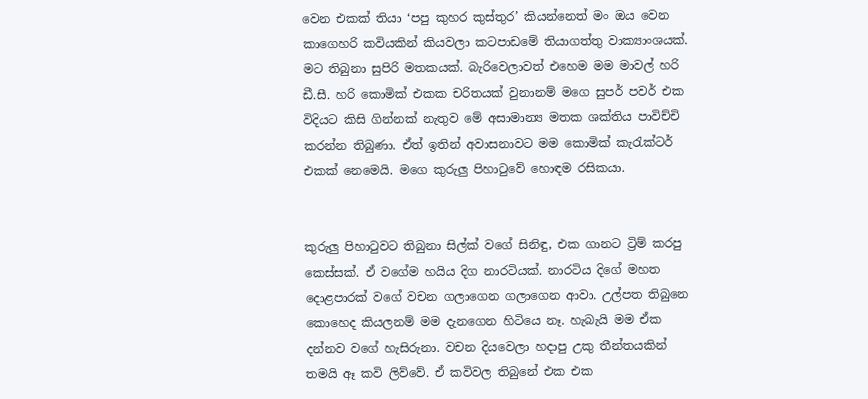වෙන එකක් තියා ‘පපු කුහර කුස්තුර’ කියන්නෙත් මං ඔය වෙන කාගෙහරි කවියකින් කියවලා කටපාඩමේ තියාගත්තු වාක්‍යාංශයක්. මට තිබුනා සුපිරි මතකයක්. බැරිවෙලාවත් එහෙම මම මාවල් හරි ඩී.සී. හරි කොමික් එකක චරිතයක් වුනානම් මගෙ සුපර් පවර් එක විදියට කිසි ගින්නක් නැතුව මේ අසාමාන්‍ය මතක ශක්තිය පාවිච්චි කරන්න තිබුණා. ඒත් ඉතින් අවාසනාවට මම කොමික් කැරැක්ටර් එකක් නෙමෙයි. මගෙ කුරුලු පිහාටුවේ හොඳම රසිකයා.


කුරුලු පිහාටුවට තිබුනා සිල්ක් වගේ සිනිඳු, එක ගානට ට්‍රිම් කරපු කෙස්සක්. ඒ වගේම හයිය දිග නාරටියක්. නාරටිය දිගේ මහත දොළපාරක් වගේ වචන ගලාගෙන ගලාගෙන ආවා. උල්පත තිබුනෙ කොහෙද කියලනම් මම දැනගෙන හිටියෙ නෑ. හැබැයි මම ඒක දන්නව වගේ හැසිරුනා. වචන දියවෙලා හදාපු උකු තීන්තයකින් තමයි ඈ කවි ලිව්වේ. ඒ කවිවල තිබුනේ එක එක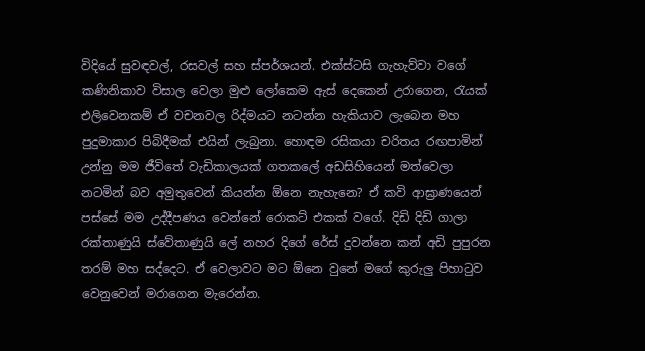විදියේ සුවඳවල්, රසවල් සහ ස්පර්ශයන්. එක්ස්ටසි ගැහැව්වා වගේ කණිනිකාව විසාල වෙලා මුළු ලෝකෙම ඇස් දෙකෙන් උරාගෙන, රැයක් එලිවෙනකම් ඒ වචනවල රිද්මයට නටන්න හැකියාව ලැබෙන මහ පුදුමාකාර පිබිදීමක් එයින් ලැබුනා. හොඳම රසිකයා චරිතය රඟපාමින් උන්නු මම ජීවිතේ වැඩිකාලයක් ගතකලේ අඩසිහියෙන් මත්වෙලා නටමින් බව අමුතුවෙන් කියන්න ඕනෙ නැහැනෙ? ඒ කවි ආඝ්‍රාණයෙන් පස්සේ මම උද්දීපණය වෙන්නේ රොකට් එකක් වගේ. දිඩි දිඩි ගාලා රක්තාණුයි ස්වේතාණුයි ලේ නහර දිගේ රේස් දුවන්නෙ කන් අඩි පුපුරන තරම් මහ සද්දෙට. ඒ වෙලාවට මට ඕනෙ වුනේ මගේ කුරුලු පිහාටුව වෙනුවෙන් මරාගෙන මැරෙන්න.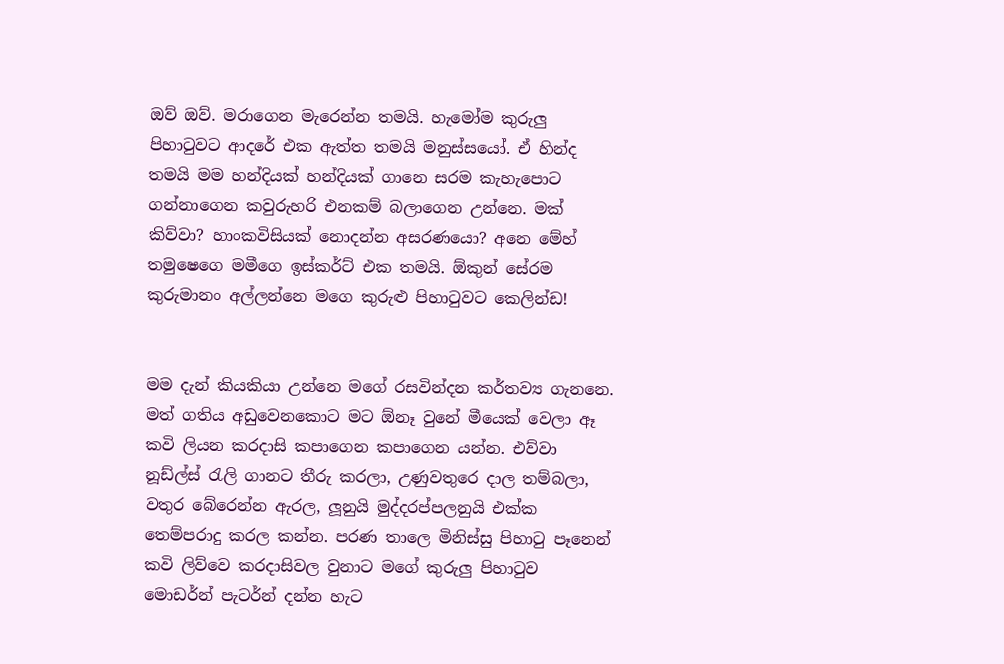ඔව් ඔව්. මරාගෙන මැරෙන්න තමයි. හැමෝම කුරුලු පිහාටුවට ආදරේ එක ඇත්ත තමයි මනුස්සයෝ. ඒ හින්ද තමයි මම හන්දියක් හන්දියක් ගානෙ සරම කැහැපොට ගන්නාගෙන කවුරුහරි එනකම් බලාගෙන උන්නෙ. මක් කිව්වා? හාංකවිසියක් නොදන්න අසරණයො? අනෙ මේහ් තමුෂෙගෙ මමීගෙ ඉස්කර්ට් එක තමයි. ඕකුන් සේරම කුරුමානං අල්ලන්නෙ මගෙ කුරුළු පිහාටුවට කෙලින්ඩ!


මම දැන් කියකියා උන්නෙ මගේ රසවින්දන කර්තව්‍ය ගැනනෙ. මත් ගතිය අඩුවෙනකොට මට ඕනෑ වුනේ මීයෙක් වෙලා ඈ කවි ලියන කරදාසි කපාගෙන කපාගෙන යන්න. එව්වා නූඩ්ල්ස් රැලි ගානට තීරු කරලා, උණුවතුරෙ දාල තම්බලා, වතුර බේරෙන්න ඇරල, ලූනුයි මුද්දරප්පලනුයි එක්ක තෙම්පරාදු කරල කන්න. පරණ තාලෙ මිනිස්සු පිහාටු පෑනෙන් කවි ලිව්වෙ කරදාසිවල වුනාට මගේ කුරුලු පිහාටුව මොඩර්න් පැටර්න් දන්න හැට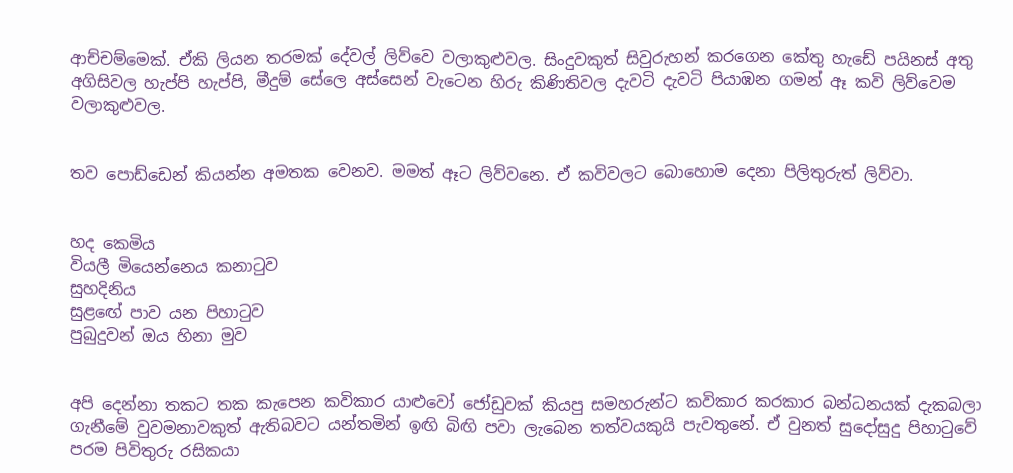ආච්චම්මෙක්. ඒකි ලියන තරමක් දේවල් ලිව්වෙ වලාකුළුවල. සිංදුවකුත් සිවුරුහන් කරගෙන කේතු හැඩේ පයිනස් අතු අගිසිවල හැප්පි හැප්පි, මීදුම් සේලෙ අස්සෙන් වැටෙන හිරු කිණිතිවල දැවටි දැවටි පියාඹන ගමන් ඈ කවි ලිව්වෙම වලාකුළුවල.


තව පොඩ්ඩෙන් කියන්න අමතක වෙනව. මමත් ඈට ලිව්වනෙ. ඒ කවිවලට බොහොම දෙනා පිලිතුරුත් ලිව්වා.


හද කෙමිය
වියලී මියෙන්නෙය කනාටුව
සුහදිනිය
සුළඟේ පාව යන පිහාටුව
පුබුදුවන් ඔය හිනා මුව


අපි දෙන්නා තකට තක කැපෙන කවිකාර යාළුවෝ ජෝඩුවක් කියපු සමහරුන්ට කවිකාර කරකාර බන්ධනයක් දැකබලා ගැනීමේ වුවමනාවකුත් ඇතිබවට යන්තමින් ඉඟි බිඟි පවා ලැබෙන තත්වයකුයි පැවතුනේ. ඒ වුනත් සුදෝසුදු පිහාටුවේ පරම පිවිතුරු රසිකයා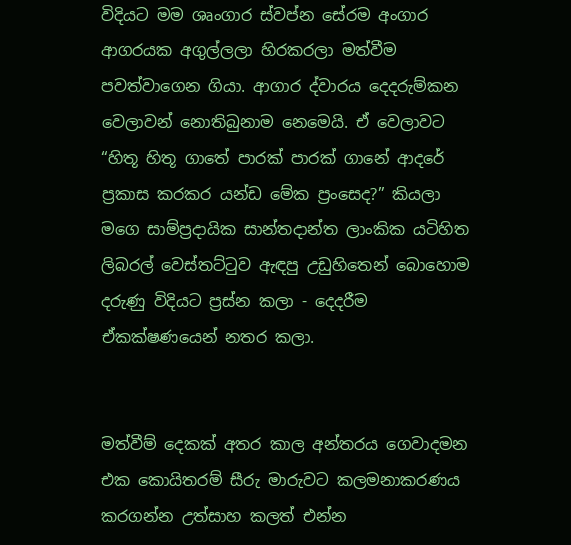විදියට මම ශෘංගාර ස්වප්න සේරම අංගාර ආගරයක අගුල්ලලා හිරකරලා මත්වීම පවත්වාගෙන ගියා. ආගාර ද්වාරය දෙදරුම්කන වෙලාවන් නොතිබුනාම නෙමෙයි. ඒ වෙලාවට “හිතූ හිතූ ගාතේ පාරක් පාරක් ගානේ ආදරේ ප්‍රකාස කරකර යන්ඩ මේක ප්‍රංසෙද?” කියලා මගෙ සාම්ප්‍රදායික සාන්තදාන්ත ලාංකික යටිහිත ලිබරල් වෙස්තට්ටුව ඇඳපු උඩුහිතෙන් බොහොම දරුණු විදියට ප්‍රස්න කලා - දෙදරීම ඒකක්ෂණයෙන් නතර කලා.


මත්වීම් දෙකක් අතර කාල අන්තරය ගෙවාදමන එක කොයිතරම් සීරු මාරුවට කලමනාකරණය කරගන්න උත්සාහ කලත් එන්න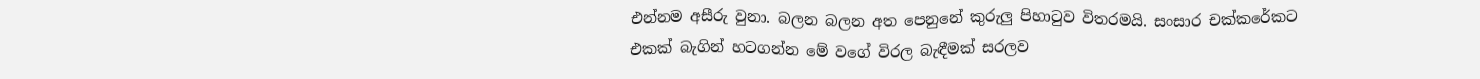එන්නම අසීරු වුනා. බලන බලන අත පෙනුනේ කුරුලු පිහාටුව විතරමයි. සංසාර චක්කරේකට එකක් බැගින් හටගන්න මේ වගේ විරල බැඳීමක් සරලව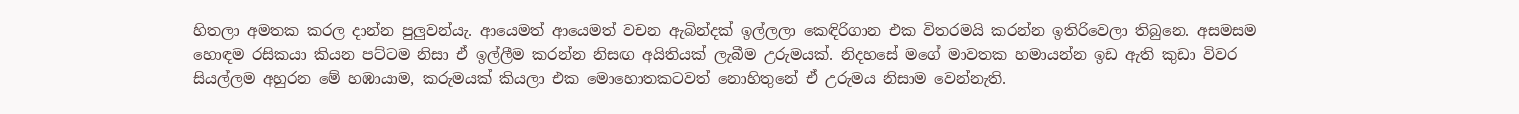හිතලා අමතක කරල දාන්න පුලුවන්යැ. ආයෙමත් ආයෙමත් වචන ඇබින්දක් ඉල්ලලා කෙඳිරිගාන එක විතරමයි කරන්න ඉතිරිවෙලා තිබුනෙ. අසමසම හොඳම රසිකයා කියන පට්ටම නිසා ඒ ඉල්ලීම කරන්න නිසඟ අයිතියක් ලැබීම උරුමයක්. නිදහසේ මගේ මාවතක හමායන්න ඉඩ ඇති කුඩා විවර සියල්ලම අහුරන මේ හඹායාම, කරුමයක් කියලා එක මොහොතකටවත් නොහිතුනේ ඒ උරුමය නිසාම වෙන්නැති.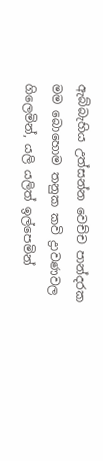ඇබ්බැහිය උත්සන්න වෙච්ච පාන්දරක මම බොහොම තනුක කවි ද්‍රාවණවල ගිලෙමින්, යලි යලිත් ඉල්පෙමින්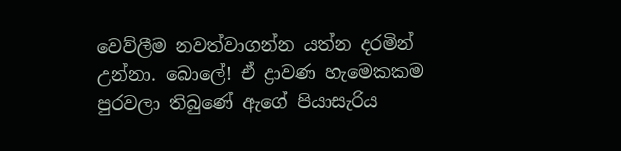වෙව්ලීම නවත්වාගන්න යත්න දරමින් උන්නා. බොලේ! ඒ ද්‍රාවණ හැමෙකකම පුරවලා තිබුණේ ඇගේ පියාසැරිය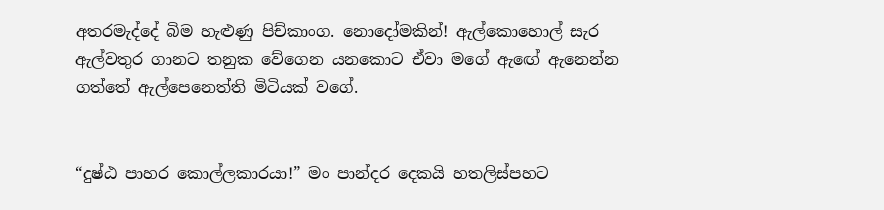අතරමැද්දේ බිම හැළුණු පිච්කාංග. නොදෝමකින්! ඇල්කොහොල් සැර ඇල්වතුර ගානට තනුක වේගෙන යනකොට ඒවා මගේ ඇඟේ ඇනෙන්න ගත්තේ ඇල්පෙනෙත්ති මිටියක් වගේ.


“දුෂ්ඨ පාහර කොල්ලකාරයා!” මං පාන්දර දෙකයි හතලිස්පහට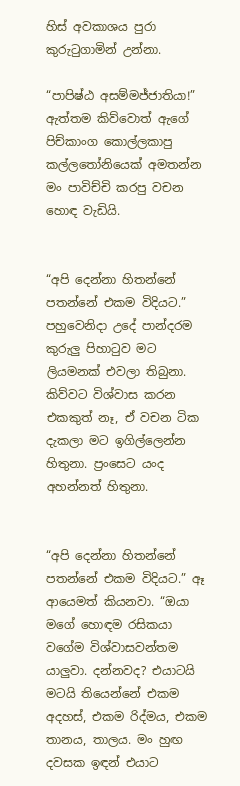හිස් අවකාශය පුරා කුරුටුගාමින් උන්නා.

“පාපිෂ්ඨ අසම්මජ්ජාතියා!” ඇත්තම කිව්වොත් ඇගේ පිච්කාංග කොල්ලකාපු කල්ලතෝනියෙක් අමතන්න මං පාවිච්චි කරපු වචන හොඳ වැඩියි.


“අපි දෙන්නා හිතන්නේ පතන්නේ එකම විදියට.” පහුවෙනිදා උදේ පාන්දරම කුරුලු පිහාටුව මට ලියමනක් එවලා තිබුනා. කිව්වට විශ්වාස කරන එකකුත් නෑ, ඒ වචන ටික දැකලා මට ඉගිල්ලෙන්න හිතුනා. ප්‍රංසෙට යංද අහන්නත් හිතුනා.


“අපි දෙන්නා හිතන්නේ පතන්නේ එකම විදියට.” ඈ ආයෙමත් කියනවා. “ඔයා මගේ හොඳම රසිකයා වගේම විශ්වාසවන්තම යාලුවා. දන්නවද? එයාටයි මටයි තියෙන්නේ එකම අදහස්, එකම රිද්මය, එකම තානය, තාලය. මං හුඟ දවසක ඉඳන් එයාට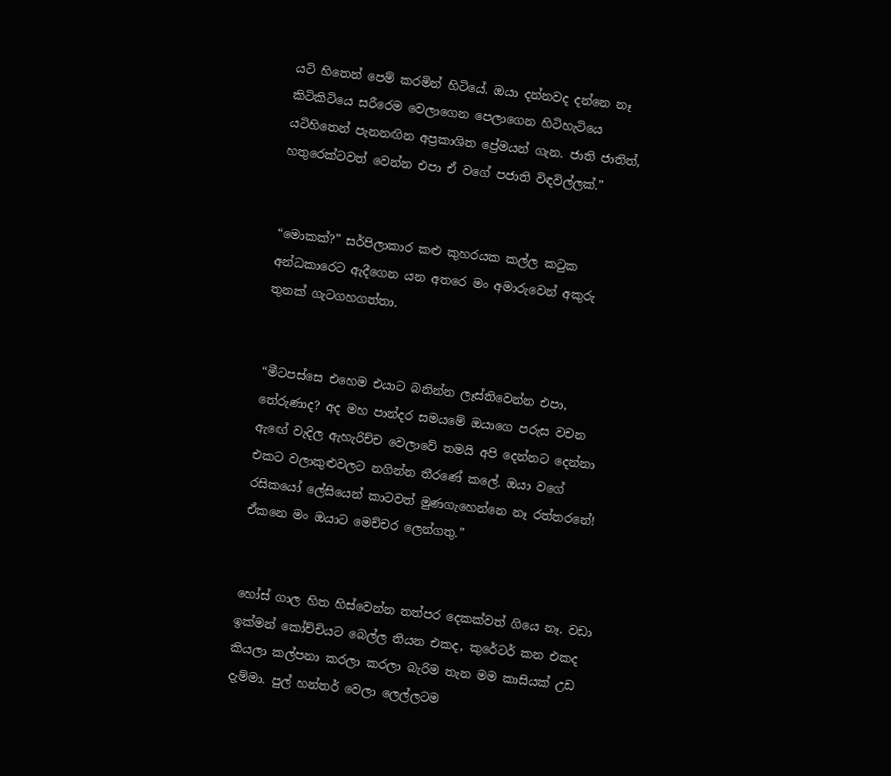යටි හිතෙන් පෙම් කරමින් හිටියේ. ඔයා දන්නවද දන්නෙ නෑ කිටිකිටියෙ සරීරෙම වෙලාගෙන පෙලාගෙන හිටිහැටියෙ යටිහිතෙන් පැනනඟින අප්‍රකාශිත ප්‍රේමයන් ගැන. ජාති ජාතිත්, හතුරෙක්ටවත් වෙන්න එපා ඒ වගේ පජාති විඳවිල්ලක්.”


“මොකක්?” සර්පිලාකාර කළු කුහරයක කල්ල කටුක අන්ධකාරෙට ඇදීගෙන යන අතරෙ මං අමාරුවෙන් අකුරු තුනක් ගැටගහගත්තා.


“මීටපස්සෙ එහෙම එයාට බනින්න ලෑස්තිවෙන්න එපා, තේරුණාද? අද මහ පාන්දර සමයමේ ඔයාගෙ පරුස වචන ඇඟේ වැදිල ඇහැරිච්ච වෙලාවේ තමයි අපි දෙන්නට දෙන්නා එකට වලාකුළුවලට නගින්න තීරණේ කලේ. ඔයා වගේ රසිකයෝ ලේසියෙන් කාටවත් මුණගැහෙන්නෙ නෑ රත්තරනේ! ඒකනෙ මං ඔයාට මෙච්චර ලෙන්ගතු.”


හෝස් ගාල හිත හිස්වෙන්න තත්පර දෙකක්වත් ගියෙ නෑ. වඩා ඉක්මන් කෝච්චියට බෙල්ල තියන එකද, කුරේටර් කන එකද කියලා කල්පනා කරලා කරලා බැරිම තැන මම කාසියක් උඩ දැම්මා. පුල් හන්තර් වෙලා ලෙල්ලටම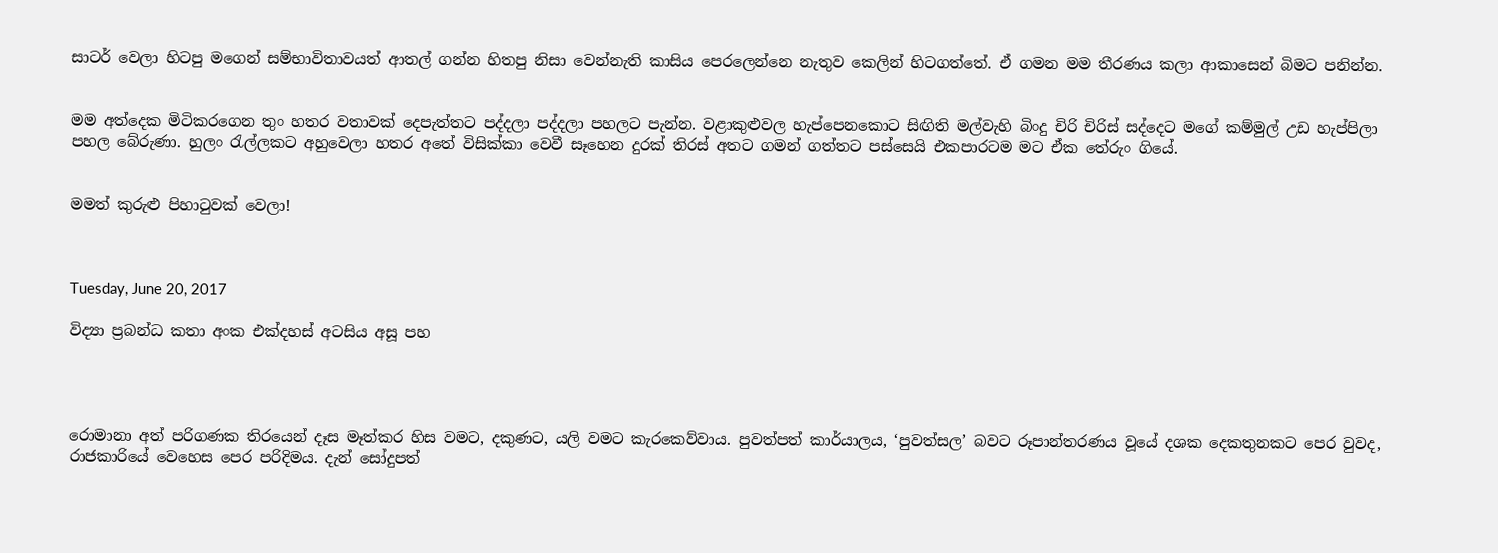සාටර් වෙලා හිටපු මගෙන් සම්භාවිතාවයත් ආතල් ගන්න හිතපු නිසා වෙන්නැති කාසිය පෙරලෙන්නෙ නැතුව කෙලින් හිටගත්තේ. ඒ ගමන මම තීරණය කලා ආකාසෙන් බිමට පනින්න.


මම අත්දෙක මිටිකරගෙන තුං හතර වතාවක් දෙපැත්තට පද්දලා පද්දලා පහලට පැන්න. වළාකුළුවල හැප්පෙනකොට සිඟිති මල්වැහි බිංදු චිරි චිරිස් සද්දෙට මගේ කම්මුල් උඩ හැප්පිලා පහල බේරුණා. හුලං රැල්ලකට අහුවෙලා හතර අතේ විසික්කා වෙවී සෑහෙන දුරක් තිරස් අතට ගමන් ගත්තට පස්සෙයි එකපාරටම මට ඒක තේරුං ගියේ.


මමත් කුරුළු පිහාටුවක් වෙලා!



Tuesday, June 20, 2017

විද්‍යා ප්‍රබන්ධ කතා අංක එක්දහස් අටසිය අසූ පහ




රොමානා අත් පරිගණක තිරයෙන් දෑස මෑත්කර හිස වමට, දකුණට, යලි වමට කැරකෙව්වාය. පුවත්පත් කාර්යාලය, ‘පුවත්සල’ බවට රූපාන්තරණය වූයේ දශක දෙකතුනකට පෙර වුවද, රාජකාරියේ වෙහෙස පෙර පරිදිමය. දැන් සෝදුපත්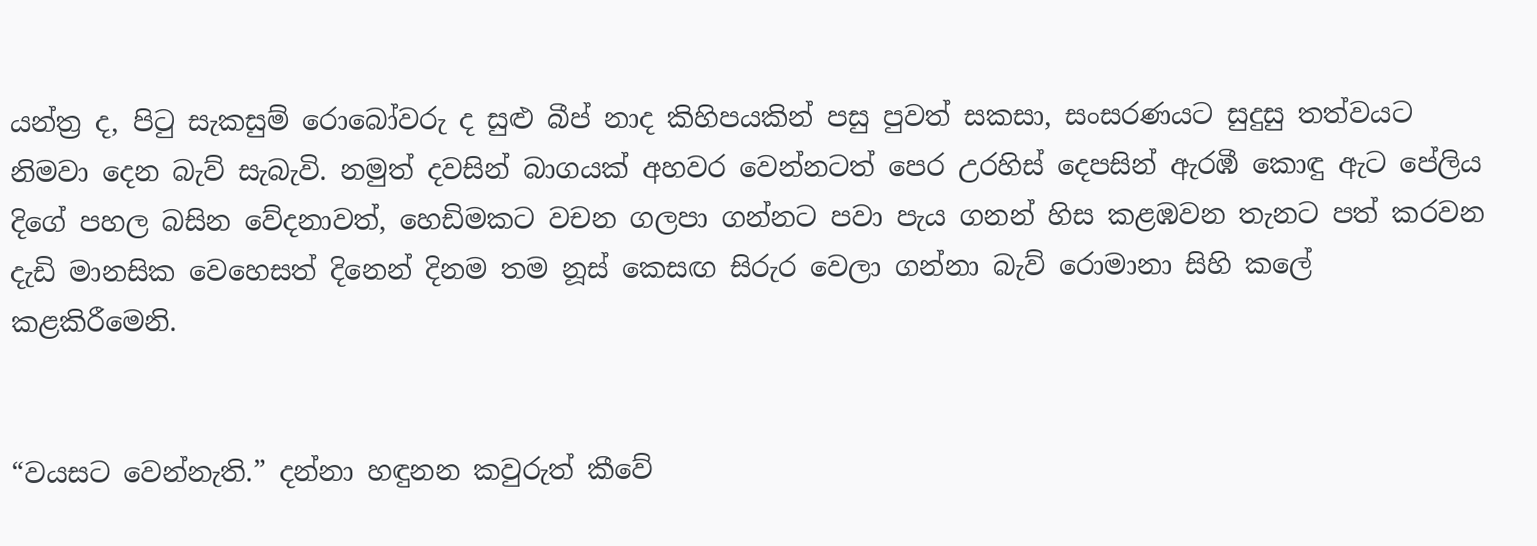යන්ත්‍ර ද, පිටු සැකසුම් රොබෝවරු ද සුළු බීප් නාද කිහිපයකින් පසු පුවත් සකසා, සංසරණයට සුදුසු තත්වයට නිමවා දෙන බැව් සැබැවි. නමුත් දවසින් බාගයක් අහවර වෙන්නටත් පෙර උරහිස් දෙපසින් ඇරඹී කොඳු ඇට පේලිය දිගේ පහල බසින වේදනාවත්, හෙඩිමකට වචන ගලපා ගන්නට පවා පැය ගනන් හිස කළඹවන තැනට පත් කරවන දැඩි මානසික වෙහෙසත් දිනෙන් දිනම තම නූස් කෙසඟ සිරුර වෙලා ගන්නා බැව් රොමානා සිහි කලේ කළකිරීමෙනි.


“වයසට වෙන්නැති.” දන්නා හඳුනන කවුරුත් කීවේ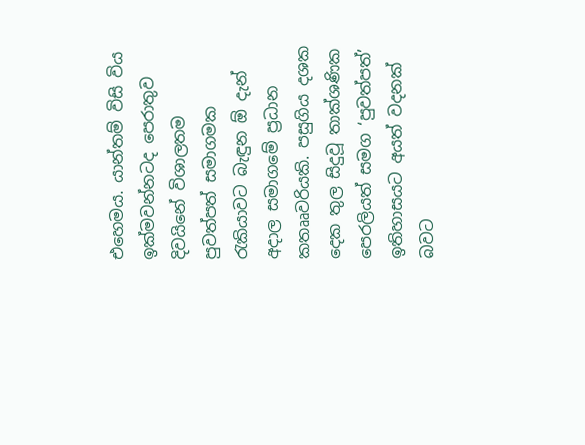එහෙමය. යාන්තම් විසි විය ඉක්මවන්නටද පෙරාතුව දිවයිනේ විශාලතම පුවත්පත් සමාගමක රැකියාවට බැඳුන ඕ දැන් අදාල සමාගමේ ප්‍රධාන කතෲවරියකි. පසුගිය දශක දෙක තුල සිදුවූ තාක්ශණික පෙරලියත් සමග ‘පුවත්පත්’ ඉතිහාසයට අයත් වදනක් බවට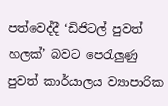පත්වෙද්දී ‘ඩිජිටල් පුවත් හලක්’ බවට පෙරැලුණු පුවත් කාර්යාලය ව්‍යාපාරික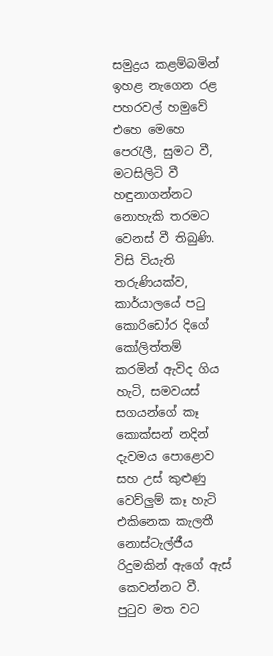සමුද්‍රය කළම්බමින් ඉහළ නැගෙන රළ පහරවල් හමුවේ එහෙ මෙහෙ පෙරැලී, සුමට වී, මටසිලිටි වී හඳුනාගන්නට නොහැකි තරමට වෙනස් වී තිබුණි. විසි වියැති තරුණියක්ව, කාර්යාලයේ පටු කොරිඩෝර දිගේ කෝලිත්තම් කරමින් ඇවිද ගිය හැටි, සමවයස් සගයන්ගේ කෑ කොක්සන් නදින් දැවමය පොළොව සහ උස් කුළුණු වෙව්ලුම් කෑ හැටි එකිනෙක කැලතී නොස්ටැල්ජීය රිදුමකින් ඇගේ ඇස් කෙවන්නට වී. පුටුව මත වට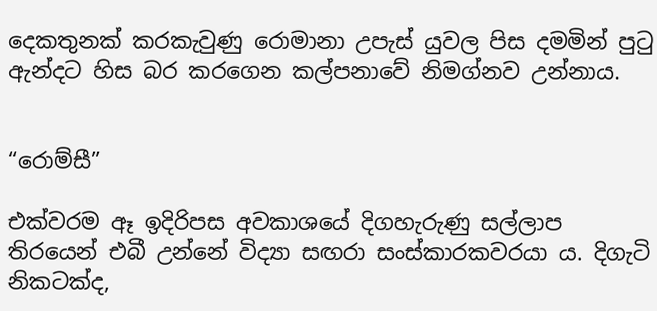දෙකතුනක් කරකැවුණු රොමානා උපැස් යුවල පිස දමමින් පුටු ඇන්දට හිස බර කරගෙන කල්පනාවේ නිමග්නව උන්නාය.


“රොම්සී”

එක්වරම ඈ ඉදිරිපස අවකාශයේ දිගහැරුණු සල්ලාප තිරයෙන් එබී උන්නේ විද්‍යා සඟරා සංස්කාරකවරයා ය. දිගැටි නිකටක්ද,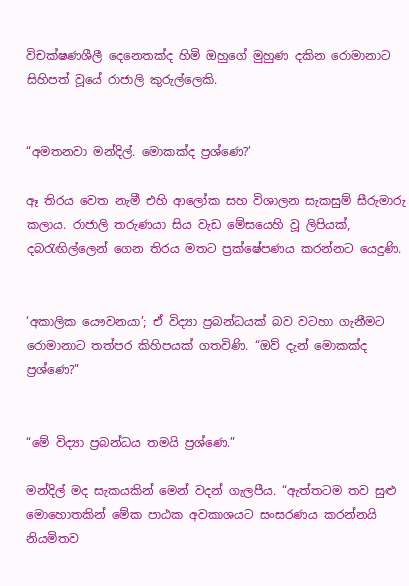විචක්ෂණශීලී දෙනෙතක්ද හිමි ඔහුගේ මුහුණ දකින රොමානාට සිහිපත් වූයේ රාජාලි කුරුල්ලෙකි.


“අමතනවා මන්දිල්. මොකක්ද ප්‍රශ්ණෙ?’

ඈ තිරය වෙත නැමී එහි ආලෝක සහ විශාලන සැකසුම් සීරුමාරු කලාය. රාජාලි තරුණයා සිය වැඩ මේසයෙහි වූ ලිපියක්, දබරැඟිල්ලෙන් ගෙන තිරය මතට ප්‍රක්ෂේපණය කරන්නට යෙදුණි.


‘අකාලික යෞවනයා’; ඒ විද්‍යා ප්‍රබන්ධයක් බව වටහා ගැනීමට රොමානාට තත්පර කිහිපයක් ගතවිණි. “ඔව් දැන් මොකක්ද ප්‍රශ්ණෙ?”


“මේ විද්‍යා ප්‍රබන්ධය තමයි ප්‍රශ්ණෙ.”

මන්දිල් මද සැකයකින් මෙන් වදන් ගැලපීය. “ඇත්තටම තව සුළු මොහොතකින් මේක පාඨක අවකාශයට සංසරණය කරන්නයි නියමිතව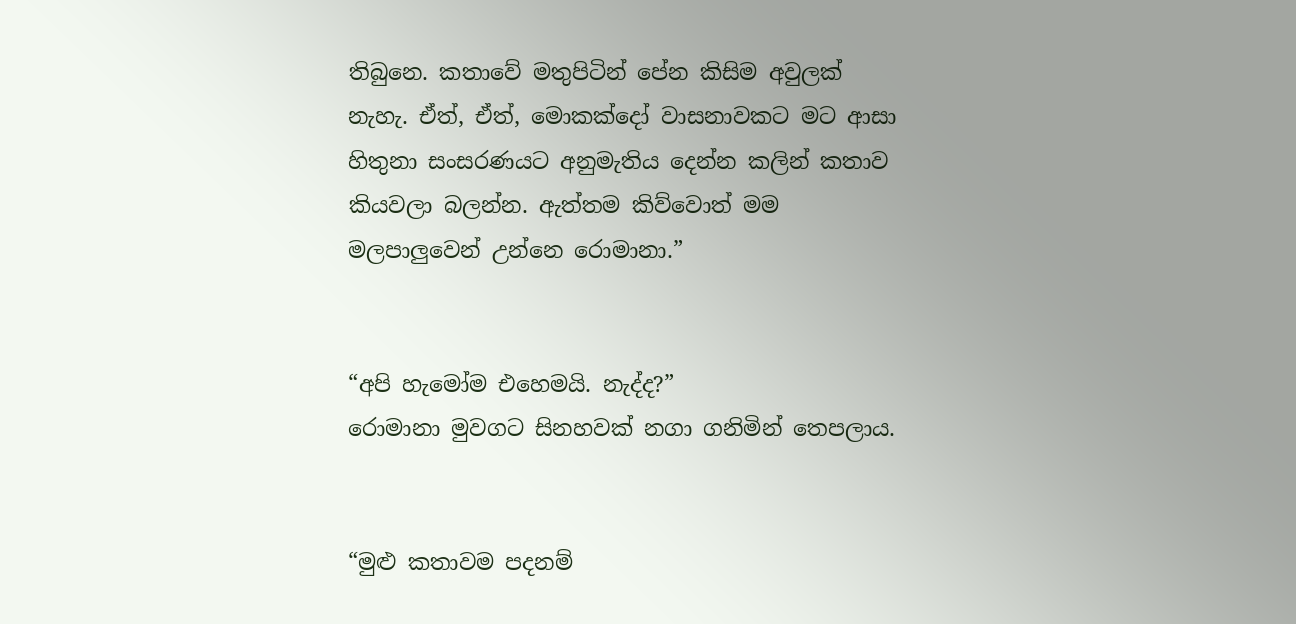තිබුනෙ. කතාවේ මතුපිටින් පේන කිසිම අවුලක් නැහැ. ඒත්, ඒත්, මොකක්දෝ වාසනාවකට මට ආසා හිතුනා සංසරණයට අනුමැතිය දෙන්න කලින් කතාව කියවලා බලන්න. ඇත්තම කිව්වොත් මම මලපාලුවෙන් උන්නෙ රොමානා.”


“අපි හැමෝම එහෙමයි. නැද්ද?”
රොමානා මුවගට සිනහවක් නගා ගනිමින් තෙපලාය.


“මුළු කතාවම පදනම්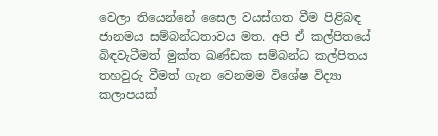වෙලා තියෙන්නේ සෛල වයස්ගත වීම පිළිබඳ ජානමය සම්බන්ධතාවය මත. අපි ඒ කල්පිතයේ බිඳවැටීමත් මුක්ත ඛණ්ඩක සම්බන්ධ කල්පිතය තහවුරු වීමත් ගැන වෙනමම විශේෂ විද්‍යා කලාපයක්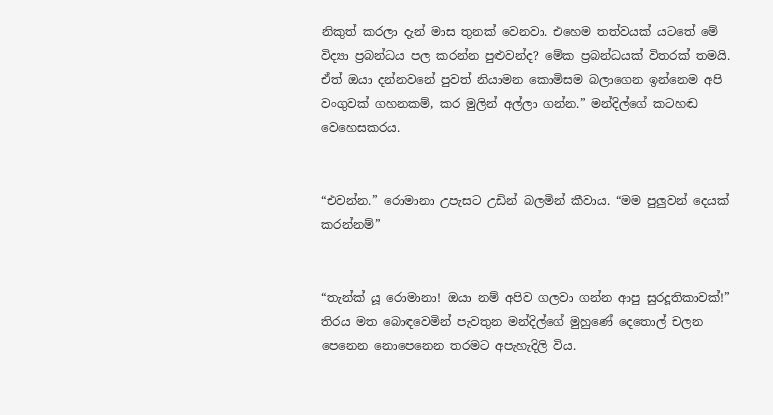නිකුත් කරලා දැන් මාස තුනක් වෙනවා. එහෙම තත්වයක් යටතේ මේ විද්‍යා ප්‍රබන්ධය පල කරන්න පුළුවන්ද? මේක ප්‍රබන්ධයක් විතරක් තමයි. ඒත් ඔයා දන්නවනේ පුවත් නියාමන කොමිසම බලාගෙන ඉන්නෙම අපි වංගුවක් ගහනකම්, කර මුලින් අල්ලා ගන්න.” මන්දිල්ගේ කටහඬ වෙහෙසකරය.


“එවන්න.” රොමානා උපැසට උඩින් බලමින් කීවාය. “මම පුලුවන් දෙයක් කරන්නම්”


“තැන්ක් යූ රොමානා! ඔයා නම් අපිව ගලවා ගන්න ආපු සුරදූතිකාවක්!” තිරය මත බොඳවෙමින් පැවතුන මන්දිල්ගේ මුහුණේ දෙතොල් චලන පෙනෙන නොපෙනෙන තරමට අපැහැදිලි විය.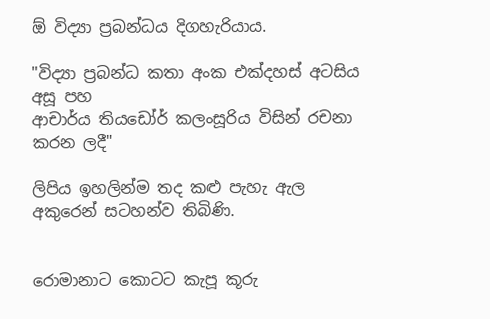ඕ විද්‍යා ප්‍රබන්ධය දිගහැරියාය.

"විද්‍යා ප්‍රබන්ධ කතා අංක එක්දහස් අටසිය අසූ පහ
ආචාර්ය තියඩෝර් කලංසූරිය විසින් රචනා කරන ලදී"

ලිපිය ඉහලින්ම තද කළු පැහැ ඇල අකුරෙන් සටහන්ව තිබිණි.


රොමානාට කොටට කැපූ කූරු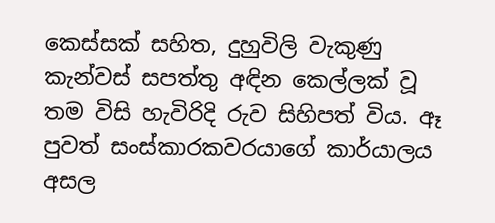කෙස්සක් සහිත, දුහුවිලි වැකුණු කැන්වස් සපත්තු අඳින කෙල්ලක් වූ තම විසි හැවිරිදි රුව සිහිපත් විය. ඈ පුවත් සංස්කාරකවරයාගේ කාර්යාලය අසල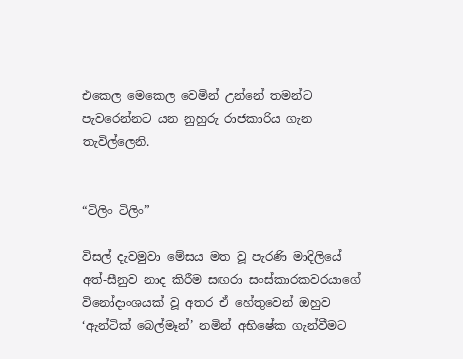එකෙල මෙකෙල වෙමින් උන්නේ තමන්ට පැවරෙන්නට යන නුහුරු රාජකාරිය ගැන තැවිල්ලෙනි.


“ටිලිං ටිලිං”

විසල් දැවමුවා මේසය මත වූ පැරණි මාදිලියේ අත්-සීනුව නාද කිරීම සඟරා සංස්කාරකවරයාගේ විනෝදාංශයක් වූ අතර ඒ හේතුවෙන් ඔහුව ‘ඇන්ටික් බෙල්මෑන්’ නමින් අභිෂේක ගැන්වීමට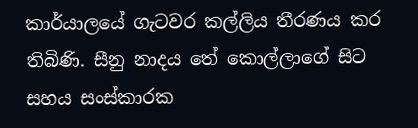කාර්යාලයේ ගැටවර කල්ලිය තීරණය කර තිබිණි. සීනු නාදය තේ කොල්ලාගේ සිට සහය සංස්කාරක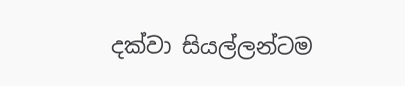දක්වා සියල්ලන්ටම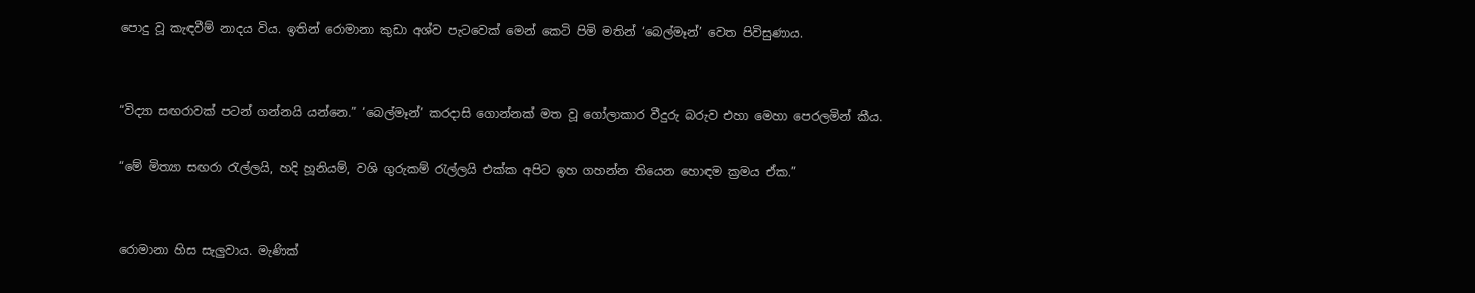පොදු වූ කැඳවීම් නාදය විය. ඉතින් රොමානා කුඩා අශ්ව පැටවෙක් මෙන් කෙටි පිමි මතින් ‘බෙල්මෑන්’ වෙත පිවිසුණාය.


“විද්‍යා සඟරාවක් පටන් ගන්නයි යන්නෙ.” ‘බෙල්මෑන්’ කරදාසි ගොන්නක් මත වූ ගෝලාකාර වීදුරු බරුව එහා මෙහා පෙරලමින් කීය.

“මේ මිත්‍යා සඟරා රැල්ලයි, හදි හූනියම්, වශි ගුරුකම් රැල්ලයි එක්ක අපිට ඉහ ගහන්න තියෙන හොඳම ක්‍රමය ඒක.”


රොමානා හිස සැලුවාය. මැණික්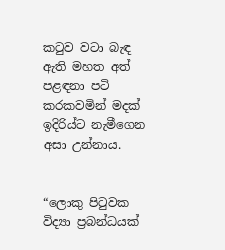කටුව වටා බැඳ ඇති මහත අත් පළඳනා පටි කරකවමින් මදක් ඉදිරිය්ට නැමීගෙන අසා උන්නාය.


“ලොකු පිටුවක විද්‍යා ප්‍රබන්ධයක්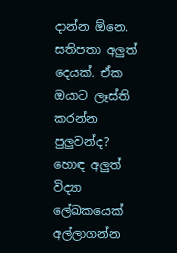දාන්න ඕනෙ. සතිපතා අලුත් දෙයක්. ඒක ඔයාට ලෑස්ති කරන්න පුලුවන්ද? හොඳ අලුත් විද්‍යා ලේඛකයෙක් අල්ලාගන්න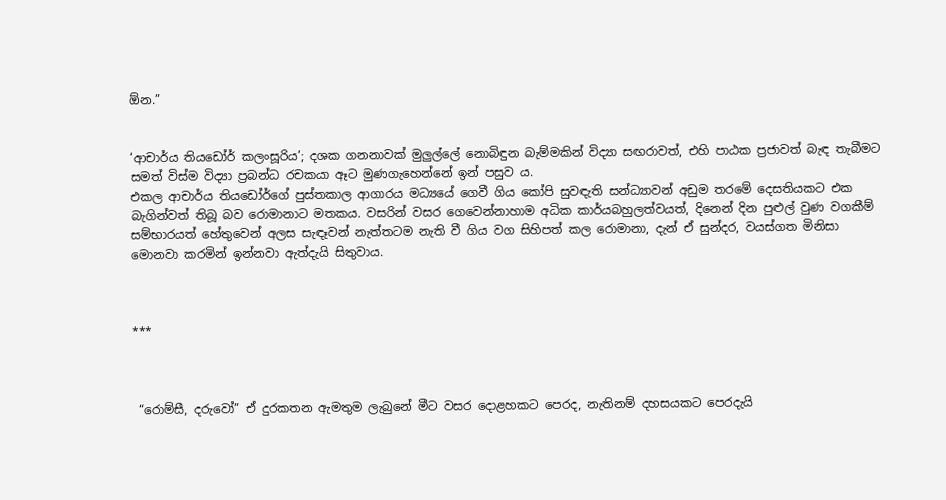ඕන.”


‘ආචාර්ය තියඩෝර් කලංසූරිය’; දශක ගනනාවක් මුලුල්ලේ නොබිඳුන බැම්මකින් විද්‍යා සඟරාවත්, එහි පාඨක ප්‍රජාවත් බැඳ තැබීමට සමත් විස්ම විද්‍යා ප්‍රබන්ධ රචකයා ඈට මුණගැහෙන්නේ ඉන් පසුව ය.
එකල ආචාර්ය තියඩෝර්ගේ පුස්තකාල ආගාරය මධ්‍යයේ ගෙවී ගිය කෝපි සුවඳැති සන්ධ්‍යාවන් අඩුම තරමේ දෙසතියකට එක බැගින්වත් තිබූ බව රොමානාට මතකය. වසරින් වසර ගෙවෙන්නාහාම අධික කාර්යබහුලත්වයත්, දිනෙන් දින පුළුල් වුණ වගකීම් සම්භාරයත් හේතුවෙන් අලස සැඳෑවන් නැත්තටම නැති වී ගිය වග සිහිපත් කල රොමානා, දැන් ඒ සුන්දර, වයස්ගත මිනිසා මොනවා කරමින් ඉන්නවා ඇත්දැයි සිතුවාය.



***



 “රොම්සී, දරුවෝ” ඒ දුරකතන ඇමතුම ලැබුනේ මීට වසර දොළහකට පෙරද, නැතිනම් දහසයකට පෙරදැයි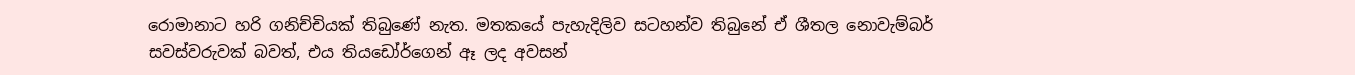රොමානාට හරි ගනිච්චියක් තිබුණේ නැත. මතකයේ පැහැදිලිව සටහන්ව තිබුනේ ඒ ශීතල නොවැම්බර් සවස්වරුවක් බවත්, එය තියඩෝර්ගෙන් ඈ ලද අවසන්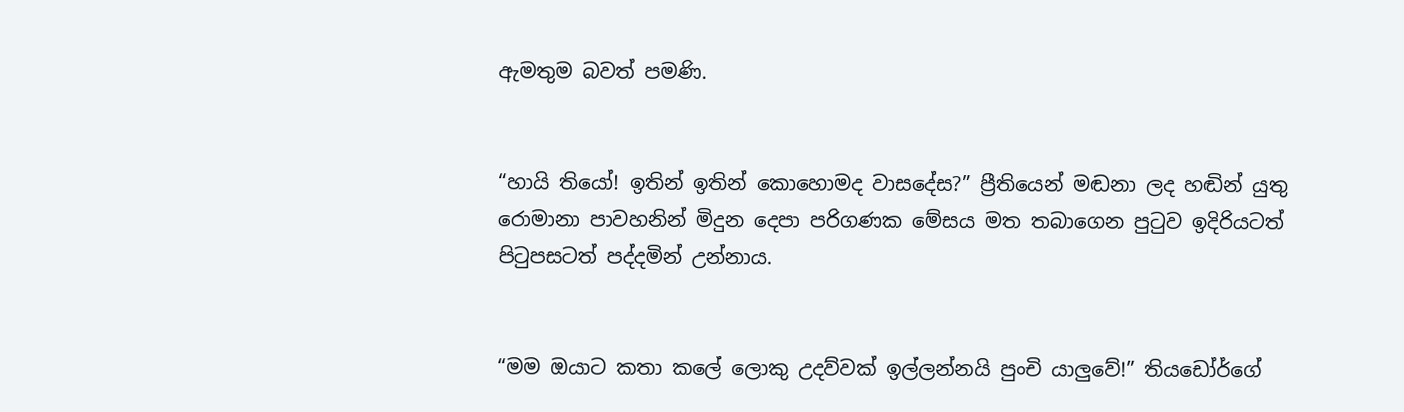ඇමතුම බවත් පමණි.


“හායි තියෝ! ඉතින් ඉතින් කොහොමද වාසදේස?” ප්‍රීතියෙන් මඬනා ලද හඬින් යුතු රොමානා පාවහනින් මිදුන දෙපා පරිගණක මේසය මත තබාගෙන පුටුව ඉදිරියටත් පිටුපසටත් පද්දමින් උන්නාය.


“මම ඔයාට කතා කලේ ලොකු උදව්වක් ඉල්ලන්නයි පුංචි යාලුවේ!” තියඩෝර්ගේ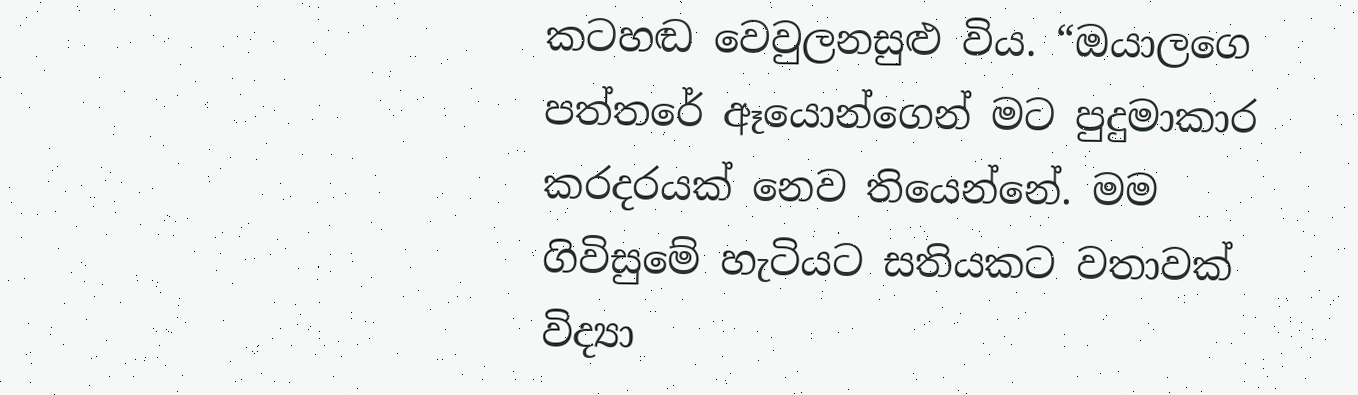කටහඬ වෙවුලනසුළු විය. “ඔයාලගෙ පත්තරේ ඈයොන්ගෙන් මට පුදුමාකාර කරදරයක් නෙව තියෙන්නේ. මම ගිවිසුමේ හැටියට සතියකට වතාවක් විද්‍යා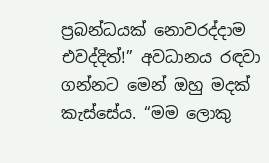ප්‍රබන්ධයක් නොවරද්දාම එවද්දිත්!” අවධානය රඳවා ගන්නට මෙන් ඔහු මදක් කැස්සේය. “මම ලොකු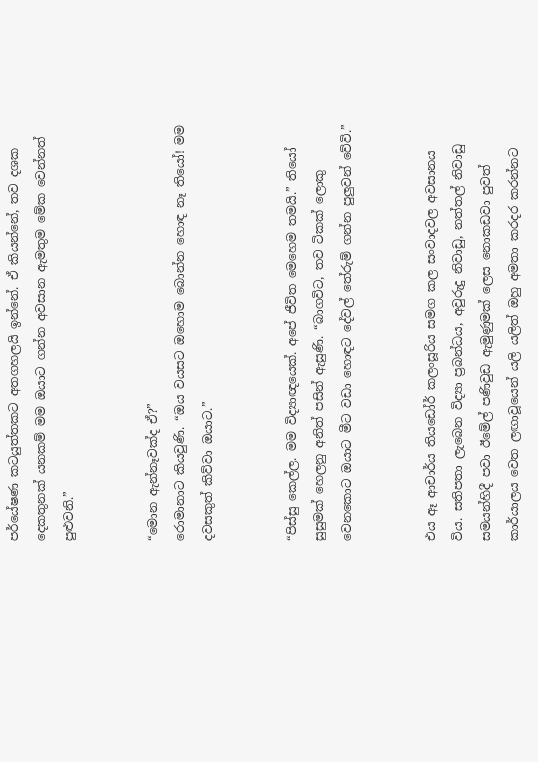පර්යේෂණ කටයුත්තකට අතගහලයි ඉන්නේ. ඒ කියන්නේ, තව දශක දෙකතුනක් යනකම් මම ඔයාට ගන්න අවසාන ඇමතුම මේක වෙන්නත් පුළුවනි.”


“මොන ඇන්නෑවක්ද ඒ?”
රොමානාට කියවුණි. “ඔය වයසට ඔහොම බොන්න හොඳ නෑ තියෝ! මම දවසකුත් කිව්වා ඔයාට.”


“පිස්සු කෙල්ල. මම විද්‍යාඥයෙක්. අපේ ජීවිත මෙහෙම තමයි.” තියෝ සුසුමක් හෙලනු අනිත් පසින් ඇසුණි. “බාගවිට, තව ටිකක් ලොකු වෙනකොට ඔයාට මීට වඩා හොඳට දේවල් තේරුම් ගන්න පුලුවන් වේවි.”


එය ඈ ආචාර්ය තියඩෝර් කලංසූරිය සමග කල සංවාදවල අවසානය විය. සතිපතා ලැබෙන විද්‍යා ප්‍රබන්ධය, අවුරුදු නිවාඩු, නත්තල් නිවාඩු සමයන්හිදී පවා ඊමේල් පණිවුඩ ඇමුණුමක් ලෙස නොකඩවා පුවත් කාර්යාලය වෙත ලඟාවූයෙන් යලි යලිත් ඔහු අමතා කරදර කරන්නට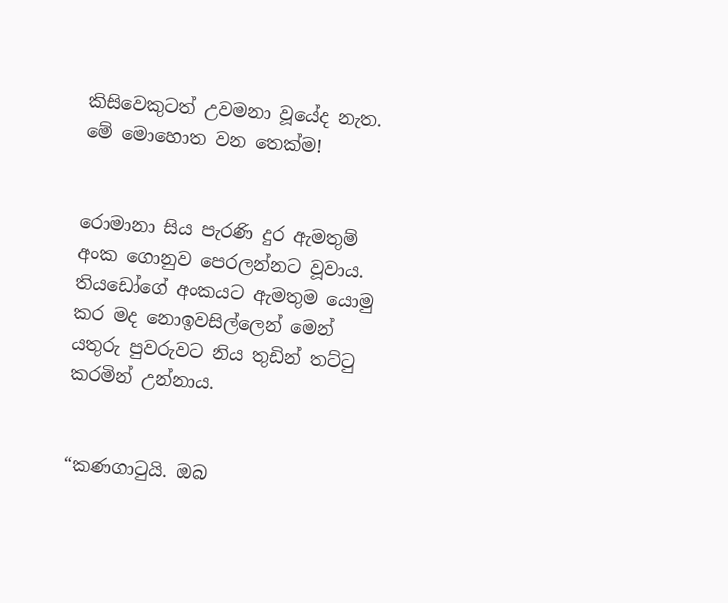කිසිවෙකුටත් උවමනා වූයේද නැත. මේ මොහොත වන තෙක්ම!


රොමානා සිය පැරණි දුර ඇමතුම් අංක ගොනුව පෙරලන්නට වූවාය. තියඩෝගේ අංකයට ඇමතුම යොමු කර මද නොඉවසිල්ලෙන් මෙන් යතුරු පුවරුවට නිය තුඩින් තට්ටු කරමින් උන්නාය.


“කණගාටුයි. ඔබ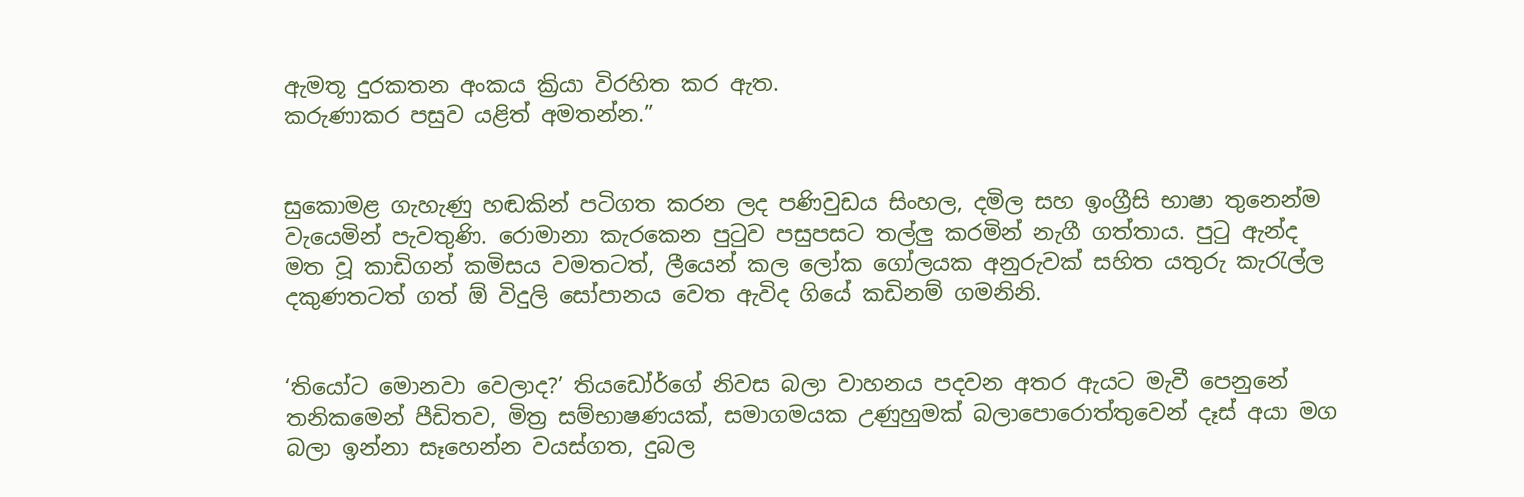ඇමතූ දුරකතන අංකය ක්‍රියා විරහිත කර ඇත.
කරුණාකර පසුව යළිත් අමතන්න.”


සුකොමළ ගැහැණු හඬකින් පටිගත කරන ලද පණිවුඩය සිංහල, දමිල සහ ඉංග්‍රීසි භාෂා තුනෙන්ම වැයෙමින් පැවතුණි. රොමානා කැරකෙන පුටුව පසුපසට තල්ලු කරමින් නැගී ගත්තාය. පුටු ඇන්ද මත වූ කාඩිගන් කමිසය වමතටත්, ලීයෙන් කල ලෝක ගෝලයක අනුරුවක් සහිත යතුරු කැරැල්ල දකුණතටත් ගත් ඕ විදුලි සෝපානය වෙත ඇවිද ගියේ කඩිනම් ගමනිනි.


‘තියෝට මොනවා වෙලාද?’ තියඩෝර්ගේ නිවස බලා වාහනය පදවන අතර ඇයට මැවී පෙනුනේ තනිකමෙන් පීඩිතව, මිත්‍ර සම්භාෂණයක්, සමාගමයක උණුහුමක් බලාපොරොත්තුවෙන් දෑස් අයා මග බලා ඉන්නා සෑහෙන්න වයස්ගත, දුබල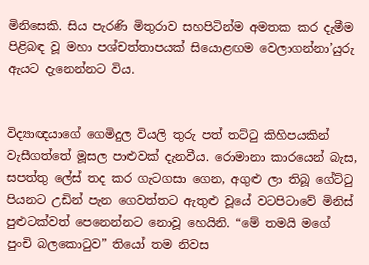මිනිසෙකි. සිය පැරණි මිතුරාව සහපිටින්ම අමතක කර දැමීම පිළිබඳ වූ මහා පශ්චත්තාපයක් සියොළඟම වෙලාගන්නා’යුරු ඇයට දැනෙන්නට විය.


විද්‍යාඥයාගේ ගෙමිදුල වියලි තුරු පත් තට්ටු කිහිපයකින් වැසීගත්තේ මූසල පාළුවක් දැනවීය. රොමානා කාරයෙන් බැස, සපත්තු ලේස් තද කර ගැටගසා ගෙන, අගුළු ලා තිබූ ගේට්ටු පියනට උඩින් පැන ගෙවත්තට ඇතුළු වූයේ වටපිටාවේ මිනිස් පුළුටක්වත් පෙනෙන්නට නොවූ හෙයිනි. “මේ තමයි මගේ පුංචි බලකොටුව” තියෝ තම නිවස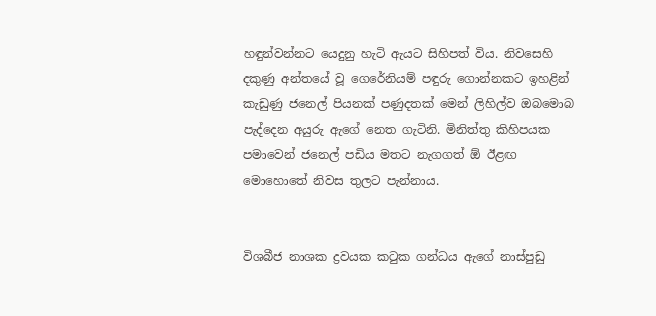හඳුන්වන්නට යෙදුනු හැටි ඇයට සිහිපත් විය. නිවසෙහි දකුණු අන්තයේ වූ ගෙරේනියම් පඳුරු ගොන්නකට ඉහළින් කැඩුණු ජනෙල් පියනක් පණුදතක් මෙන් ලිහිල්ව ඔබමොබ පැද්දෙන අයුරු ඇගේ නෙත ගැටිනි. මිනිත්තු කිහිපයක පමාවෙන් ජනෙල් පඩිය මතට නැගගත් ඕ ඊළඟ මොහොතේ නිවස තුලට පැන්නාය.


විශබීජ නාශක ද්‍රවයක කටුක ගන්ධය ඇගේ නාස්පුඩු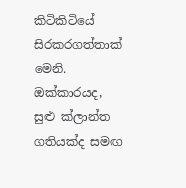කිටිකිටියේ සිරකරගත්තාක් මෙනි. ඔක්කාරයද, සුළු ක්ලාන්ත ගතියක්ද සමඟ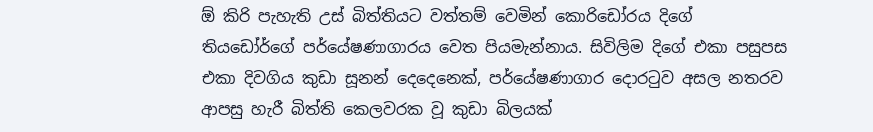ඕ කිරි පැහැති උස් බිත්තියට වත්තම් වෙමින් කොරිඩෝරය දිගේ තියඩෝර්ගේ පර්යේෂණාගාරය වෙත පියමැන්නාය. සිවිලිම දිගේ එකා පසුපස එකා දිවගිය කුඩා සූනන් දෙදෙනෙක්, පර්යේෂණාගාර දොරටුව අසල නතරව ආපසු හැරී බිත්ති කෙලවරක වූ කුඩා බිලයක්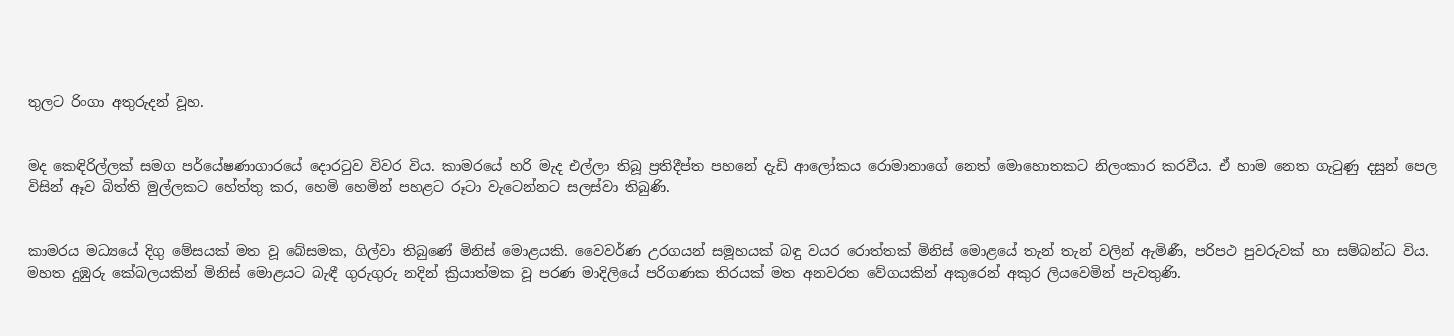තුලට රිංගා අතුරුදන් වූහ.


මද කෙඳිරිල්ලක් සමග පර්යේෂණාගාරයේ දොරටුව විවර විය. කාමරයේ හරි මැද එල්ලා තිබූ ප්‍රතිදීප්ත පහනේ දැඩි ආලෝකය රොමානාගේ නෙත් මොහොතකට නිලංකාර කරවීය. ඒ හාම නෙත ගැටුණු දසුන් පෙල විසින් ඈව බිත්ති මුල්ලකට හේත්තු කර, හෙමි හෙමින් පහළට රූටා වැටෙන්නට සලස්වා තිබුණි.


කාමරය මධ්‍යයේ දිගු මේසයක් මත වූ බේසමක, ගිල්වා තිබුණේ මිනිස් මොළයකි. වෛවර්ණ උරගයන් සමූහයක් බඳු වයර රොත්තක් මිනිස් මොළයේ තැන් තැන් වලින් ඇමිණී, පරිපථ පුවරුවක් හා සම්බන්ධ විය. මහත දුඹුරු කේබලයකින් මිනිස් මොළයට බැඳී ගුරුගුරු නදින් ක්‍රියාත්මක වූ පරණ මාදිලියේ පරිගණක තිරයක් මත අනවරත වේගයකින් අකුරෙන් අකුර ලියවෙමින් පැවතුණි.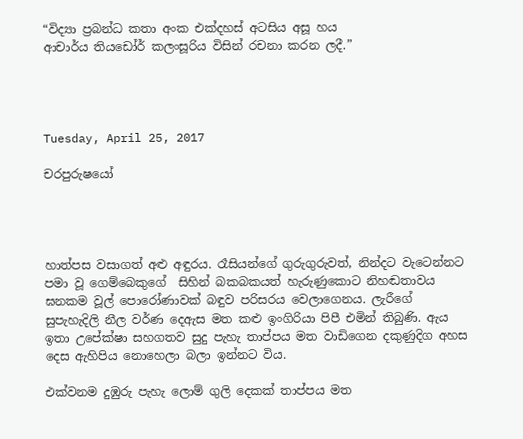“විද්‍යා ප්‍රබන්ධ කතා අංක එක්දහස් අටසිය අසූ හය
ආචාර්ය තියඩෝර් කලංසූරිය විසින් රචනා කරන ලදී.”




Tuesday, April 25, 2017

චරපුරුෂයෝ




හාත්පස වසාගත් අළු අඳුරය. රෑසියන්ගේ ගුරුගුරුවත්, නින්දට වැටෙන්නට පමා වූ ගෙම්බෙකුගේ  සිහින් බකබකයත් හැරුණුකොට නිහඬතාවය ඝනකම වූල් පොරෝණාවක් බඳුව පරිසරය වෙලාගෙනය. ලැරීගේ සුපැහැදිලි නීල වර්ණ දෙඇස මත කළු ඉංගිරියා පිපී එමින් තිබුණි. ඇය ඉතා උපේක්ෂා සහගතව සුදු පැහැ තාප්පය මත වාඩිගෙන දකුණුදිග අහස දෙස ඇහිපිය නොහෙලා බලා ඉන්නට විය.

එක්වනම දුඹුරු පැහැ ලොම් ගුලි දෙකක් තාප්පය මත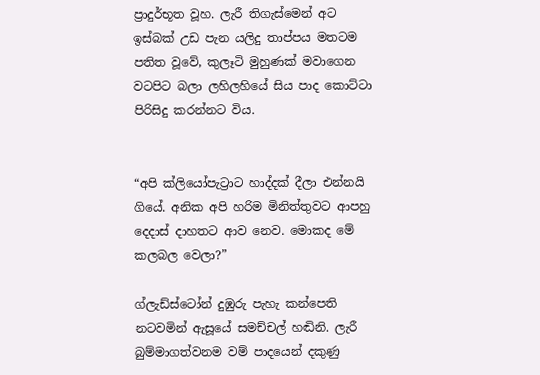ප්‍රාදුර්භූත වූහ. ලැරී තිගැස්මෙන් අට ඉස්බක් උඩ පැන යලිදු තාප්පය මතටම පතිත වූවේ, කුලෑටි මුහුණක් මවාගෙන වටපිට බලා ලහිලහියේ සිය පාද කොට්ටා පිරිසිදු කරන්නට විය.


“අපි ක්ලියෝපැට්‍රාට හාද්දක් දීලා එන්නයි ගියේ. අනික අපි හරිම මිනිත්තුවට ආපහු දෙදාස් දාහතට ආව නෙව. මොකද මේ කලබල වෙලා?”

ග්ලැඩ්ස්ටෝන් දුඹුරු පැහැ කන්පෙති නටවමින් ඇසූයේ සමච්චල් හඬිනි. ලැරී බුම්මාගත්වනම වම් පාදයෙන් දකුණු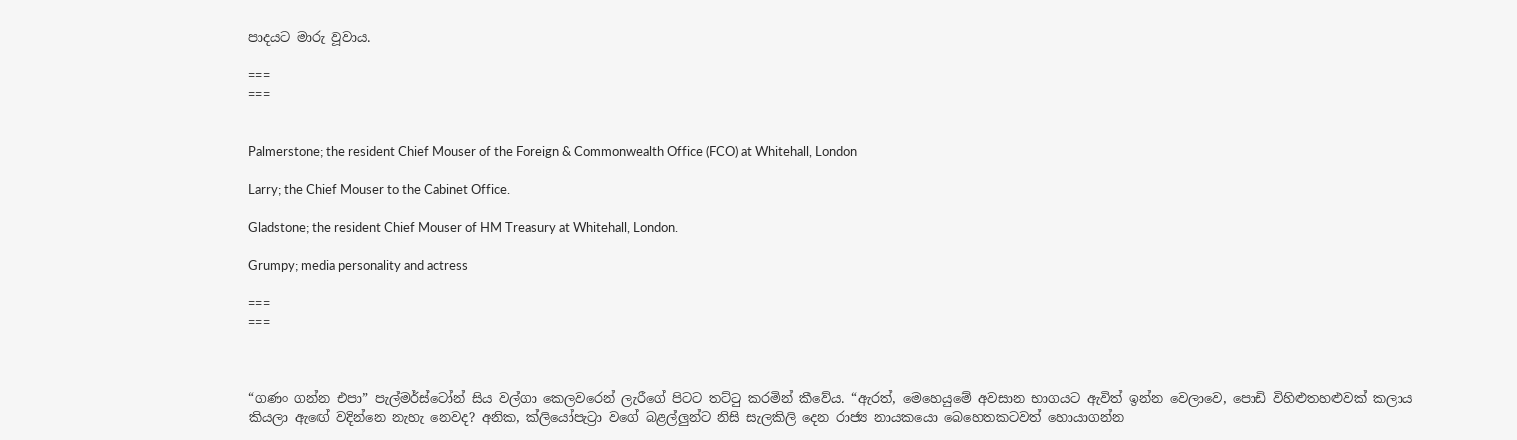පාදයට මාරු වූවාය.

===
===


Palmerstone; the resident Chief Mouser of the Foreign & Commonwealth Office (FCO) at Whitehall, London

Larry; the Chief Mouser to the Cabinet Office.

Gladstone; the resident Chief Mouser of HM Treasury at Whitehall, London.

Grumpy; media personality and actress

===
===



“ගණං ගන්න එපා” පැල්මර්ස්ටෝන් සිය වල්ගා කෙලවරෙන් ලැරීගේ පිටට තට්ටු කරමින් කීවේය. “ඇරත්, මෙහෙයුමේ අවසාන භාගයට ඇවිත් ඉන්න වෙලාවෙ, පොඩි විහිළුතහළුවක් කලාය කියලා ඇඟේ වදින්නෙ නැහැ නෙවද? අනික, ක්ලියෝපැට්‍රා වගේ බළල්ලුන්ට නිසි සැලකිලි දෙන රාජ්‍ය නායකයො බෙහෙතකටවත් හොයාගන්න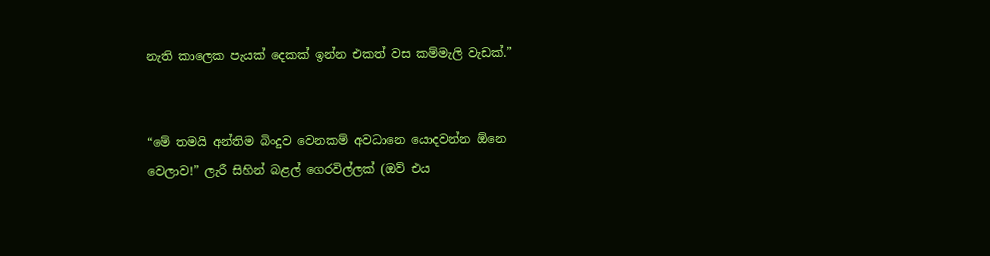නැති කාලෙක පැයක් දෙකක් ඉන්න එකත් වස කම්මැලි වැඩක්.”


“මේ තමයි අන්තිම බිංදුව වෙනකම් අවධානෙ යොදවන්න ඕනෙ වෙලාව!” ලැරී සිහින් බළල් ගෙරවිල්ලක් (ඔව් එය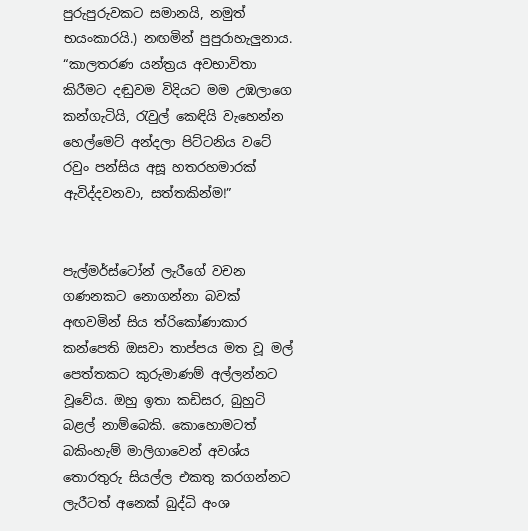පුරුපුරුවකට සමානයි, නමුත් භයංකාරයි.) නඟමින් පුපුරාහැලුනාය. “කාලතරණ යන්ත්‍රය අවභාවිතා කිරීමට දඬුවම විදියට මම උඹලාගෙ කන්ගැටියි, රැවුල් කෙඳියි වැහෙන්න හෙල්මෙට් අන්දලා පිට්ටනිය වටේ රවුං පන්සිය අසූ හතරහමාරක් ඇවිද්දවනවා, සත්තකින්ම!”


පැල්මර්ස්ටෝන් ලැරීගේ වචන ගණනකට නොගන්නා බවක් අඟවමින් සිය ත්රිකෝණාකාර කන්පෙති ඔසවා තාප්පය මත වූ මල් පෙත්තකට කුරුමාණම් අල්ලන්නට වූවේය. ඔහු ඉතා කඩිසර, බුහුටි බළල් නාම්බෙකි. කොහොමටත් බකිංහැම් මාලිගාවෙන් අවශ්ය තොරතුරු සියල්ල එකතු කරගන්නට ලැරීටත් අනෙක් බුද්ධි අංශ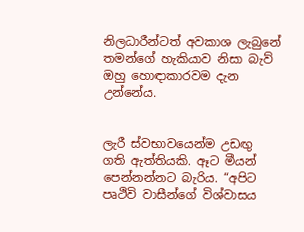නිලධාරීන්ටත් අවකාශ ලැබුනේ තමන්ගේ හැකියාව නිසා බැව් ඔහු හොඳාකාරවම දැන උන්නේය.


ලැරී ස්වභාවයෙන්ම උඩඟු ගති ඇත්තියකි. ඈට මීයන් පෙන්නන්නට බැරිය. “අපිට පෘථිවි වාසීන්ගේ විශ්වාසය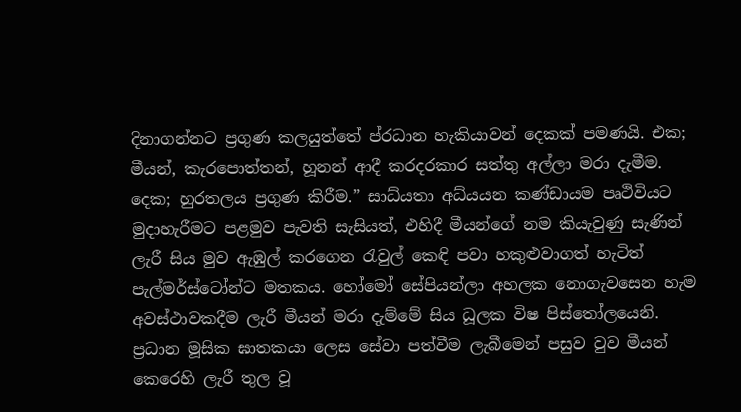දිනාගන්නට ප්‍රගුණ කලයුත්තේ ප්රධාන හැකියාවන් දෙකක් පමණයි. එක; මීයන්, කැරපොත්තන්, හූනන් ආදී කරදරකාර සත්තු අල්ලා මරා දැමීම. දෙක; හුරතලය ප්‍රගුණ කිරීම.” සාධ්යතා අධ්යයන කණ්ඩායම පෘථිවියට මුදාහැරීමට පළමුව පැවති සැසියත්, එහිදී මීයන්ගේ නම කියැවුණු සැණින් ලැරී සිය මුව ඇඹුල් කරගෙන රැවුල් කෙඳි පවා හකුළුවාගත් හැටිත් පැල්මර්ස්ටෝන්ට මතකය. හෝමෝ සේපියන්ලා අහලක නොගැවසෙන හැම අවස්ථාවකදීම ලැරී මීයන් මරා දැම්මේ සිය ධූලක විෂ පිස්තෝලයෙනි. ප්‍රධාන මූසික ඝාතකයා ලෙස සේවා පත්වීම ලැබීමෙන් පසුව වුව මීයන් කෙරෙහි ලැරී තුල වූ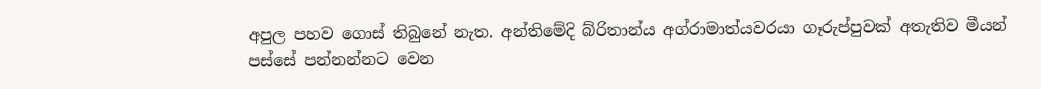අපුල පහව ගොස් තිබුනේ නැත. අන්තිමේදි බ්රිතාන්ය අග්රාමාත්යවරයා ගෑරුප්පුවක් අතැතිව මීයන් පස්සේ පන්නන්නට වෙන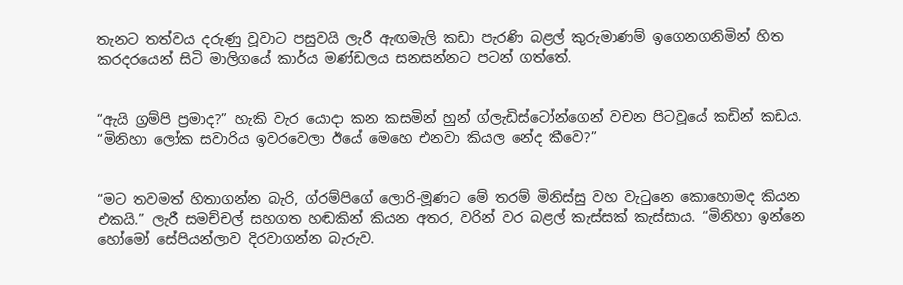තැනට තත්වය දරුණු වූවාට පසුවයි ලැරී ඇඟමැලි කඩා පැරණි බළල් කුරුමාණම් ඉගෙනගනිමින් හිත කරදරයෙන් සිටි මාලිගයේ කාර්ය මණ්ඩලය සනසන්නට පටන් ගත්තේ.


“ඇයි ග්‍රම්පි ප්‍රමාද?” හැකි වැර යොදා කන කසමින් හුන් ග්ලැඩිස්ටෝන්ගෙන් වචන පිටවූයේ කඩින් කඩය. “මිනිහා ලෝක සවාරිය ඉවරවෙලා ඊයේ මෙහෙ එනවා කියල නේද කීවෙ?”


“මට තවමත් හිතාගන්න බැරි, ග්රම්පිගේ ලොරි-මූණට මේ තරම් මිනිස්සු වහ වැටුනෙ කොහොමද කියන එකයි.” ලැරී සමච්චල් සහගත හඬකින් කියන අතර, වරින් වර බළල් කැස්සක් කැස්සාය. “මිනිහා ඉන්නෙ හෝමෝ සේපියන්ලාව දිරවාගන්න බැරුව.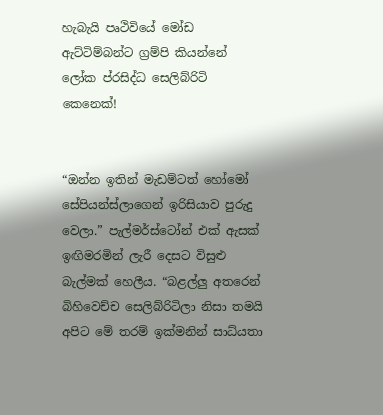හැබැයි පෘථිවියේ මෝඩ ඇට්ටිම්බන්ට ග්‍රම්පි කියන්නේ ලෝක ප්රසිද්ධ සෙලිබ්රිටි කෙනෙක්!


“ඔන්න ඉතින් මැඩම්ටත් හෝමෝ සේපියන්ස්ලාගෙන් ඉරිසියාව පුරුදු වෙලා.” පැල්මර්ස්ටෝන් එක් ඇසක් ඉඟිමරමින් ලැරී දෙසට විසුළු බැල්මක් හෙලීය. “බළල්ලු අතරෙන් බිහිවෙච්ච සෙලිබ්රිටිලා නිසා තමයි අපිට මේ තරම් ඉක්මනින් සාධ්යතා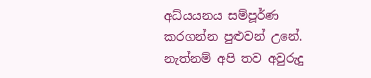අධ්යයනය සම්පූර්ණ කරගන්න පුළුවන් උනේ. නැත්නම් අපි තව අවුරුදු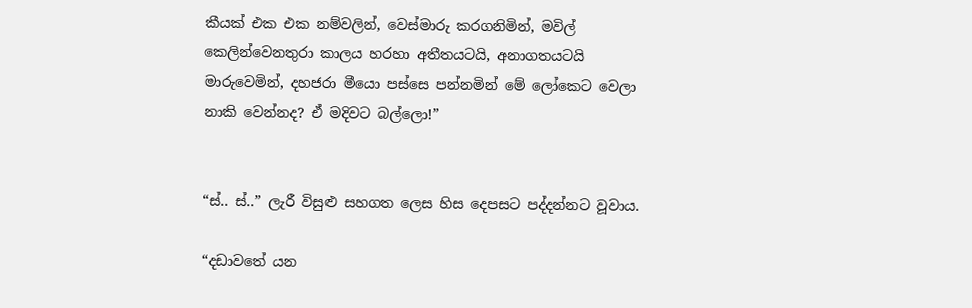කීයක් එක එක නම්වලින්, වෙස්මාරු කරගනිමින්, මවිල් කෙලින්වෙනතුරා කාලය හරහා අතීතයටයි, අනාගතයටයි මාරුවෙමින්, දහජරා මීයො පස්සෙ පන්නමින් මේ ලෝකෙට වෙලා නාකි වෙන්නද? ඒ මදිවට බල්ලො!”


“ස්.. ස්..” ලැරී විසුළු සහගත ලෙස හිස දෙපසට පද්දන්නට වූවාය.

“දඩාවතේ යන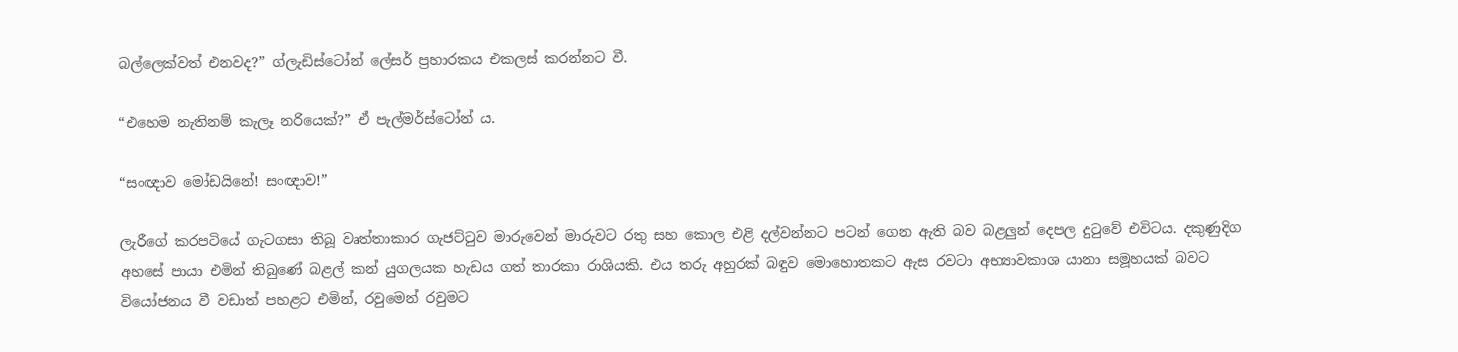බල්ලෙක්වත් එනවද?” ග්ලැඩිස්ටෝන් ලේසර් ප්‍රහාරකය එකලස් කරන්නට වී.

“එහෙම නැතිනම් කැලෑ නරියෙක්?” ඒ පැල්මර්ස්ටෝන් ය.

“සංඥාව මෝඩයිනේ! සංඥාව!”

ලැරීගේ කරපටියේ ගැටගසා තිබූ වෘත්තාකාර ගැජට්ටුව මාරුවෙන් මාරුවට රතු සහ කොල එළි දල්වන්නට පටන් ගෙන ඇති බව බළලුන් දෙපල දුටුවේ එවිටය. දකුණුදිග අහසේ පායා එමින් තිබුණේ බළල් කන් යුගලයක හැඩය ගත් තාරකා රාශියකි. එය තරු අහුරක් බඳුව මොහොතකට ඇස රවටා අභ්‍යාවකාශ යානා සමූහයක් බවට වියෝජනය වී වඩාත් පහළට එමින්, රවුමෙන් රවුමට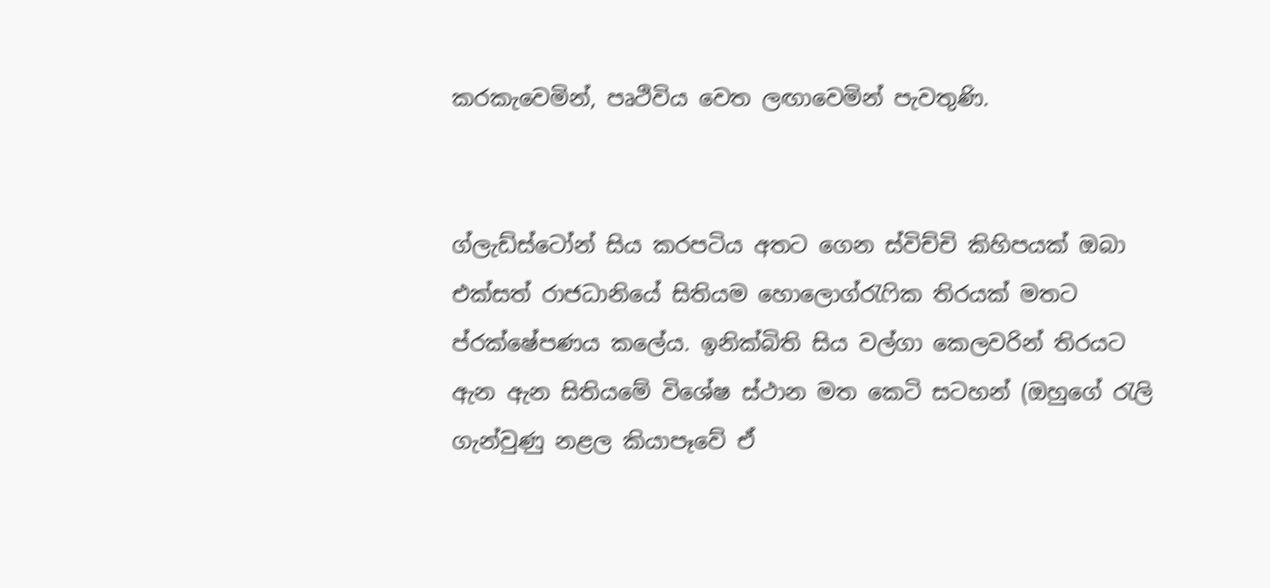කරකැවෙමින්, පෘථිවිය වෙත ලඟාවෙමින් පැවතුණි.


ග්ලැඩ්ස්ටෝන් සිය කරපටිය අතට ගෙන ස්විච්චි කිහිපයක් ඔබා එක්සත් රාජධානියේ සිතියම හොලොග්රැෆික තිරයක් මතට ප්රක්ෂේපණය කලේය. ඉනික්බිති සිය වල්ගා කෙලවරින් තිරයට ඇන ඇන සිතියමේ විශේෂ ස්ථාන මත කෙටි සටහන් (ඔහුගේ රැලි ගැන්වුණු නළල කියාපෑවේ ඒ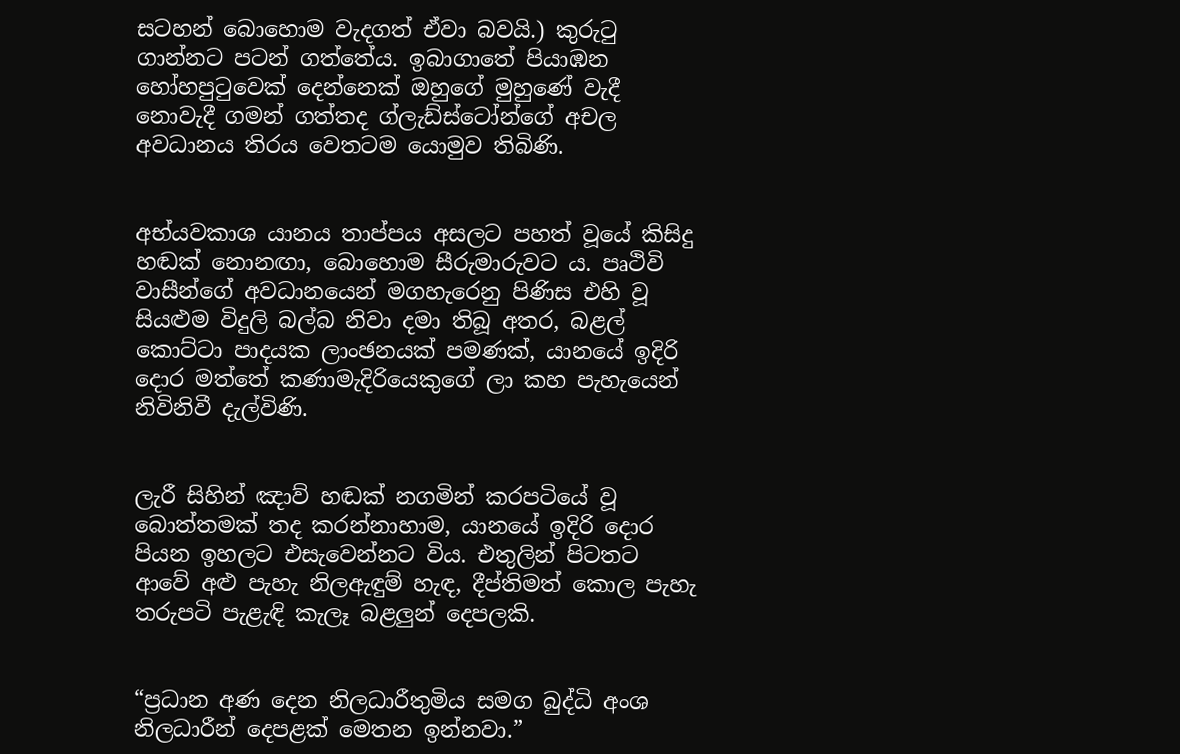සටහන් බොහොම වැදගත් ඒවා බවයි.) කුරුටු ගාන්නට පටන් ගත්තේය. ඉබාගාතේ පියාඹන හෝහපුටුවෙක් දෙන්නෙක් ඔහුගේ මුහුණේ වැදී නොවැදී ගමන් ගත්තද ග්ලැඩ්ස්ටෝන්ගේ අචල අවධානය තිරය වෙතටම යොමුව තිබිණි.


අභ්යවකාශ යානය තාප්පය අසලට පහත් වූයේ කිසිදු හඬක් නොනඟා, බොහොම සීරුමාරුවට ය. පෘථිවි වාසීන්ගේ අවධානයෙන් මගහැරෙනු පිණිස එහි වූ සියළුම විදුලි බල්බ නිවා දමා තිබූ අතර, බළල් කොට්ටා පාදයක ලාංඡනයක් පමණක්, යානයේ ඉදිරි දොර මත්තේ කණාමැදිරියෙකුගේ ලා කහ පැහැයෙන් නිවිනිවී දැල්විණි.


ලැරී සිහින් ඤාව් හඬක් නගමින් කරපටියේ වූ බොත්තමක් තද කරන්නාහාම, යානයේ ඉදිරි දොර පියන ඉහලට එසැවෙන්නට විය. එතුලින් පිටතට ආවේ අළු පැහැ නිලඇඳුම් හැඳ, දීප්තිමත් කොල පැහැ තරුපටි පැළැඳි කැලෑ බළලුන් දෙපලකි.


“ප්‍රධාන අණ දෙන නිලධාරීතුමිය සමග බුද්ධි අංශ නිලධාරීන් දෙපළක් මෙතන ඉන්නවා.”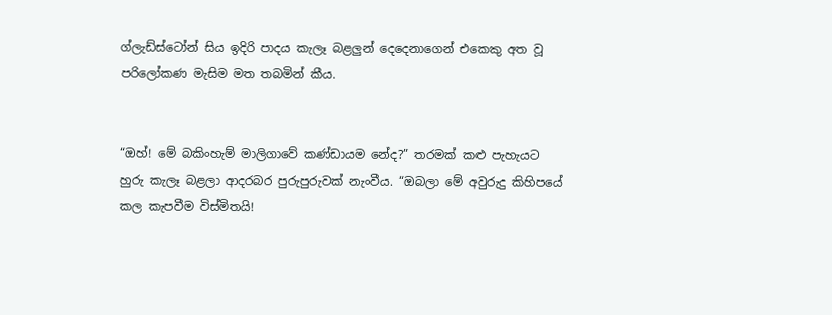ග්ලැඩ්ස්ටෝන් සිය ඉදිරි පාදය කැලෑ බළලුන් දෙදෙනාගෙන් එකෙකු අත වූ පරිලෝකණ මැසිම මත තබමින් කීය.


“ඔහ්! මේ බකිංහැම් මාලිගාවේ කණ්ඩායම නේද?” තරමක් කළු පැහැයට හුරු කැලෑ බළලා ආදරබර පුරුපුරුවක් නැංවීය. “ඔබලා මේ අවුරුදු කිහිපයේ කල කැපවීම විස්මිතයි!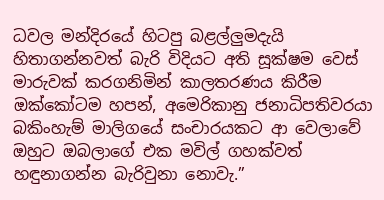ධවල මන්දිරයේ හිටපු බළල්ලුමදැයි හිතාගන්නවත් බැරි විදියට අති සූක්ෂම වෙස් මාරුවක් කරගනිමින් කාලතරණය කිරීම ඔක්කෝටම හපන්, අමෙරිකානු ජනාධිපතිවරයා බකිංහැම් මාලිගයේ සංචාරයකට ආ වෙලාවේ ඔහුට ඔබලාගේ එක මවිල් ගහක්වත් හඳුනාගන්න බැරිවුනා නොවැ.”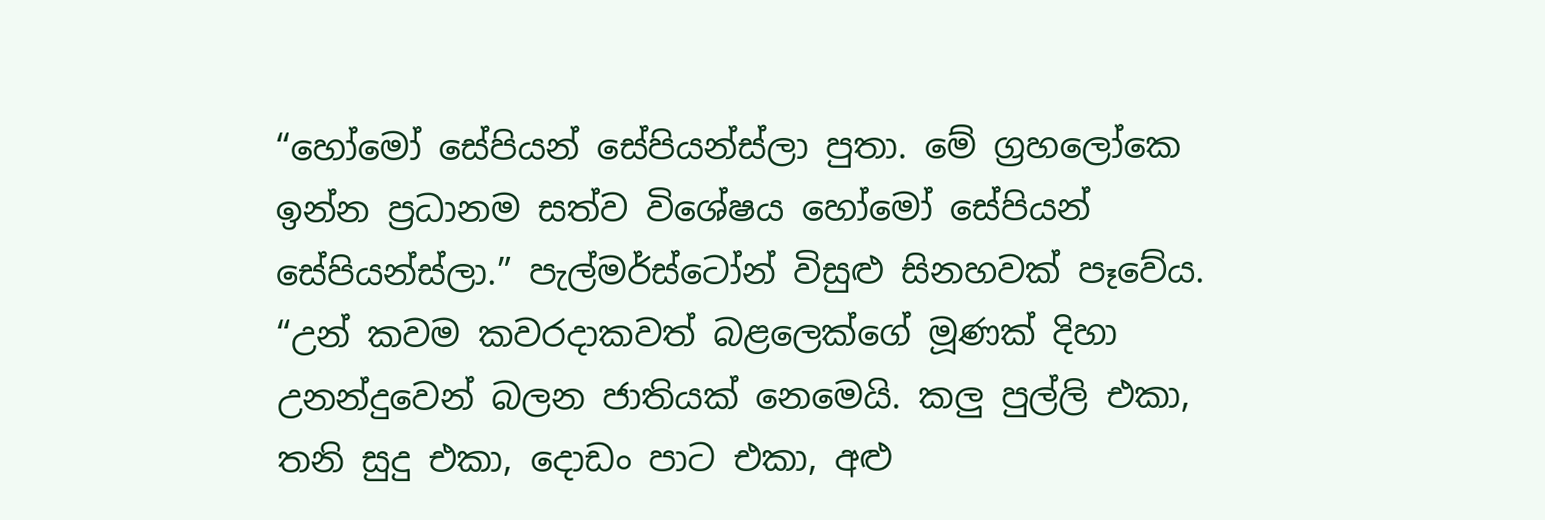“හෝමෝ සේපියන් සේපියන්ස්ලා පුතා. මේ ග්‍රහලෝකෙ ඉන්න ප්‍රධානම සත්ව විශේෂය හෝමෝ සේපියන් සේපියන්ස්ලා.” පැල්මර්ස්ටෝන් විසුළු සිනහවක් පෑවේය. “උන් කවම කවරදාකවත් බළලෙක්ගේ මූණක් දිහා උනන්දුවෙන් බලන ජාතියක් නෙමෙයි. කලු පුල්ලි එකා, තනි සුදු එකා, දොඩං පාට එකා, අළු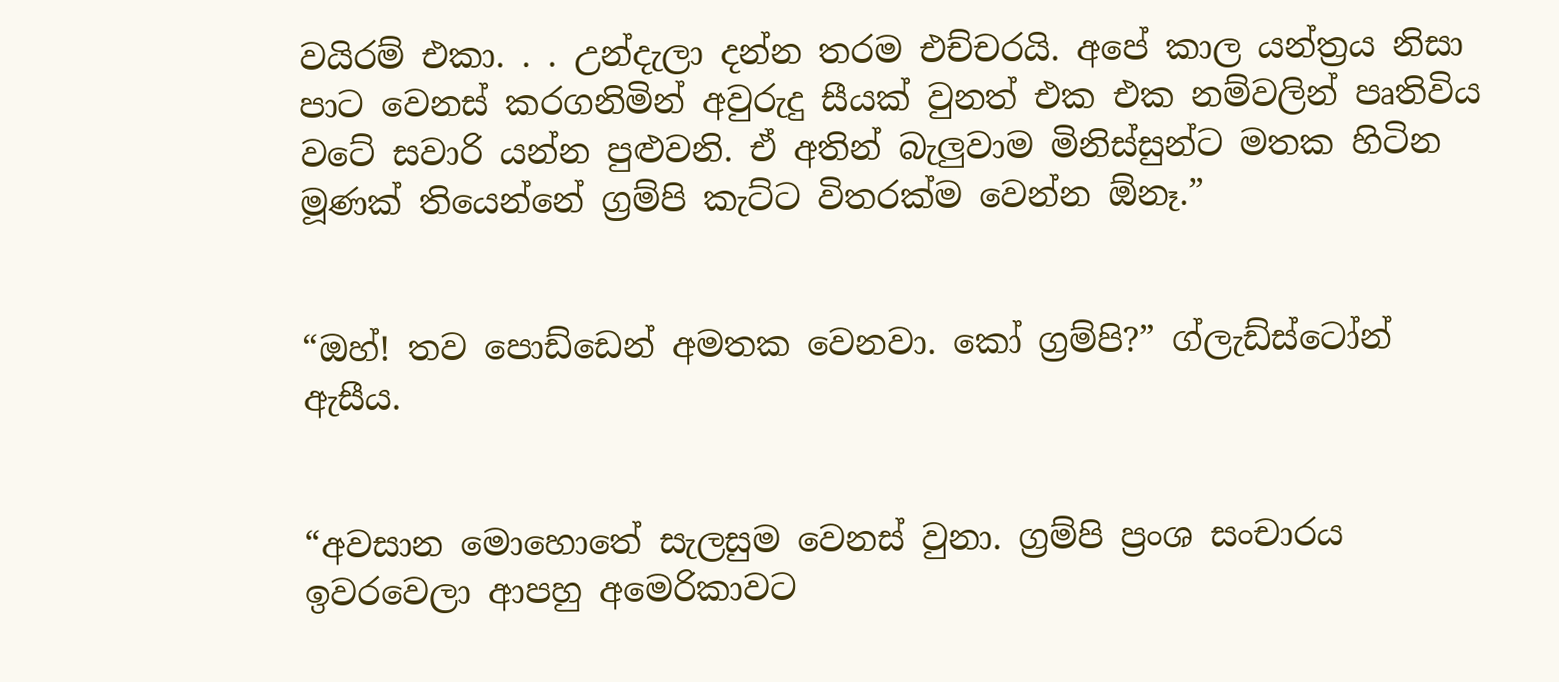වයිරම් එකා. . . උන්දැලා දන්න තරම එච්චරයි. අපේ කාල යන්ත්‍රය නිසා පාට වෙනස් කරගනිමින් අවුරුදු සීයක් වුනත් එක එක නම්වලින් පෘතිවිය වටේ සවාරි යන්න පුළුවනි. ඒ අතින් බැලුවාම මිනිස්සුන්ට මතක හිටින මූණක් තියෙන්නේ ග්‍රම්පි කැට්ට විතරක්ම වෙන්න ඕනෑ.”


“ඔහ්! තව පොඩ්ඩෙන් අමතක වෙනවා. කෝ ග්‍රම්පි?” ග්ලැඩ්ස්ටෝන් ඇසීය.


“අවසාන මොහොතේ සැලසුම වෙනස් වුනා. ග්‍රම්පි ප්‍රංශ සංචාරය ඉවරවෙලා ආපහු අමෙරිකාවට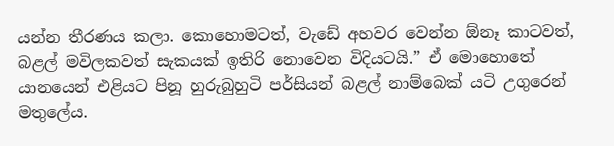යන්න තීරණය කලා. කොහොමටත්, වැඩේ අහවර වෙන්න ඕනෑ කාටවත්, බළල් මවිලකවත් සැකයක් ඉතිරි නොවෙන විදියටයි.” ඒ මොහොතේ යානයෙන් එළියට පිනූ හුරුබුහුටි පර්සියන් බළල් නාම්බෙක් යටි උගුරෙන් මතුලේය.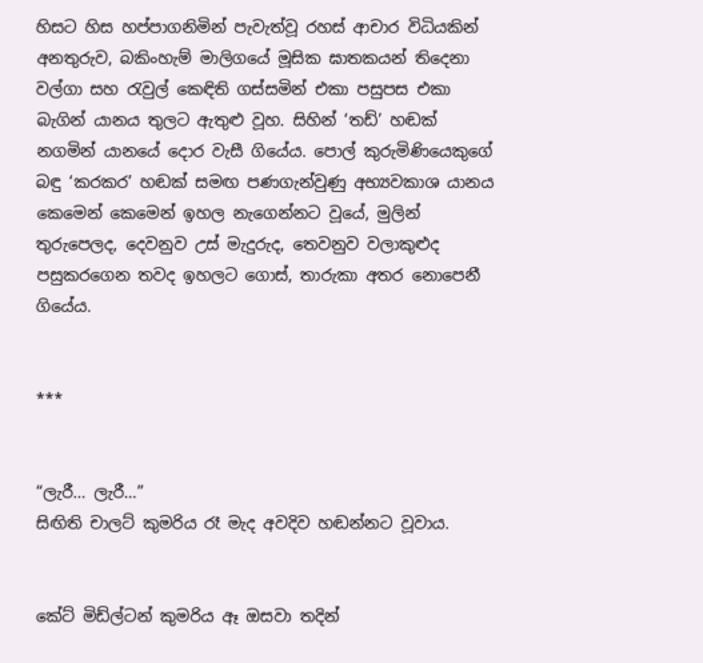හිසට හිස හප්පාගනිමින් පැවැත්වූ රහස් ආචාර විධියකින් අනතුරුව, බකිංහැම් මාලිගයේ මූසික ඝාතකයන් තිදෙනා වල්ගා සහ රැවුල් කෙඳිති ගස්සමින් එකා පසුපස එකා බැගින් යානය තුලට ඇතුළු වූහ. සිහින් ‘තඩ්’ හඬක් නගමින් යානයේ දොර වැසී ගියේය. පොල් කුරුමිණියෙකුගේ බඳු ‘කරකර’ හඬක් සමඟ පණගැන්වුණු අභ්‍යවකාශ යානය කෙමෙන් කෙමෙන් ඉහල නැගෙන්නට වූයේ, මුලින් තුරුපෙලද, දෙවනුව උස් මැදුරුද, තෙවනුව වලාකුළුද පසුකරගෙන තවද ඉහලට ගොස්, තාරුකා අතර නොපෙනී ගියේය.


***


“ලැරී… ලැරී…”
සිඟිති චාලට් කුමරිය රෑ මැද අවදිව හඬන්නට වූවාය.


කේට් මිඩ්ල්ටන් කුමරිය ඈ ඔසවා තදින්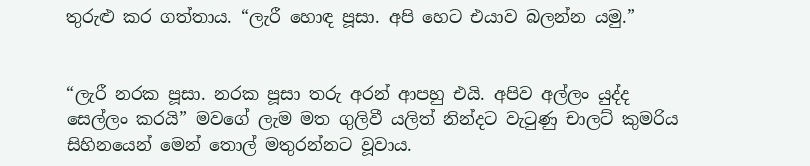තුරුළු කර ගත්තාය. “ලැරී හොඳ පූසා. අපි හෙට එයාව බලන්න යමු.”


“ලැරී නරක පූසා. නරක පූසා තරු අරන් ආපහු එයි. අපිව අල්ලං යුද්ද සෙල්ලං කරයි” මවගේ ලැම මත ගුලිවී යලිත් නින්දට වැටුණු චාලට් කුමරිය සිහිනයෙන් මෙන් තොල් මතුරන්නට වූවාය.